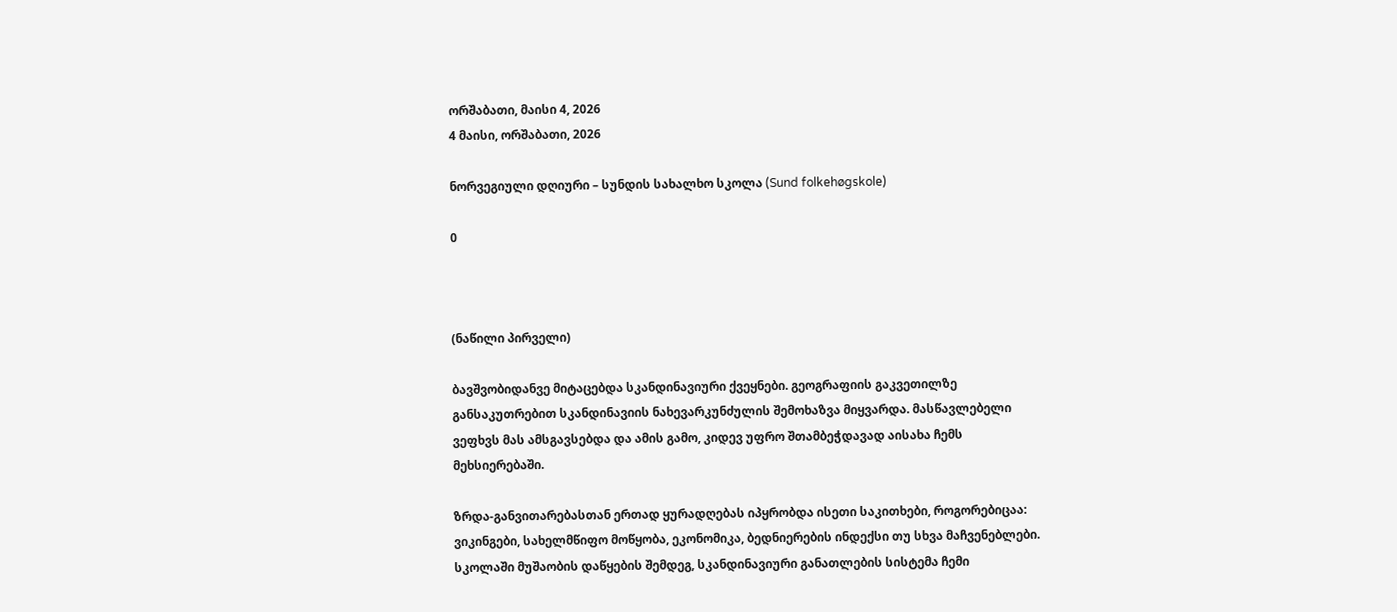ორშაბათი, მაისი 4, 2026
4 მაისი, ორშაბათი, 2026

ნორვეგიული დღიური – სუნდის სახალხო სკოლა (Sund folkehøgskole)

0



(ნაწილი პირველი)

ბავშვობიდანვე მიტაცებდა სკანდინავიური ქვეყნები. გეოგრაფიის გაკვეთილზე განსაკუთრებით სკანდინავიის ნახევარკუნძულის შემოხაზვა მიყვარდა. მასწავლებელი ვეფხვს მას ამსგავსებდა და ამის გამო, კიდევ უფრო შთამბეჭდავად აისახა ჩემს მეხსიერებაში.

ზრდა-განვითარებასთან ერთად ყურადღებას იპყრობდა ისეთი საკითხები, როგორებიცაა: ვიკინგები, სახელმწიფო მოწყობა, ეკონომიკა, ბედნიერების ინდექსი თუ სხვა მაჩვენებლები. სკოლაში მუშაობის დაწყების შემდეგ, სკანდინავიური განათლების სისტემა ჩემი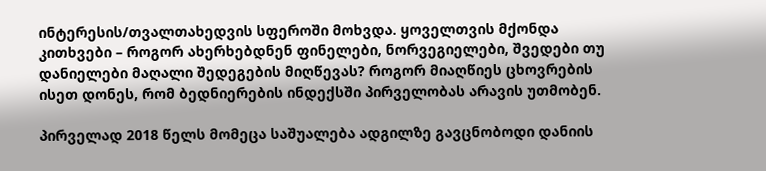ინტერესის/თვალთახედვის სფეროში მოხვდა. ყოველთვის მქონდა კითხვები – როგორ ახერხებდნენ ფინელები, ნორვეგიელები, შვედები თუ დანიელები მაღალი შედეგების მიღწევას? როგორ მიაღწიეს ცხოვრების ისეთ დონეს, რომ ბედნიერების ინდექსში პირველობას არავის უთმობენ.

პირველად 2018 წელს მომეცა საშუალება ადგილზე გავცნობოდი დანიის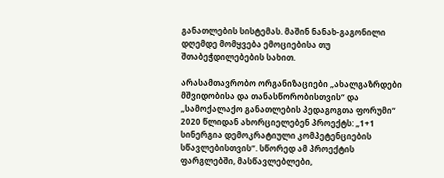განათლების სისტემას. მაშინ ნანახ-გაგონილი დღემდე მომყვება ემოციებისა თუ შთაბეჭდილებების სახით.

არასამთავრობო ორგანიზაციები „ახალგაზრდები მშვიდობისა და თანასწორობისთვის“ და „სამოქალაქო განათლების პედაგოგთა ფორუმი“ 2020 წლიდან ახორციელებენ პროექტს: „1+1 სინერგია დემოკრატიული კომპეტენციების სწავლებისთვის“. სწორედ ამ პროექტის ფარგლებში, მასწავლებლები,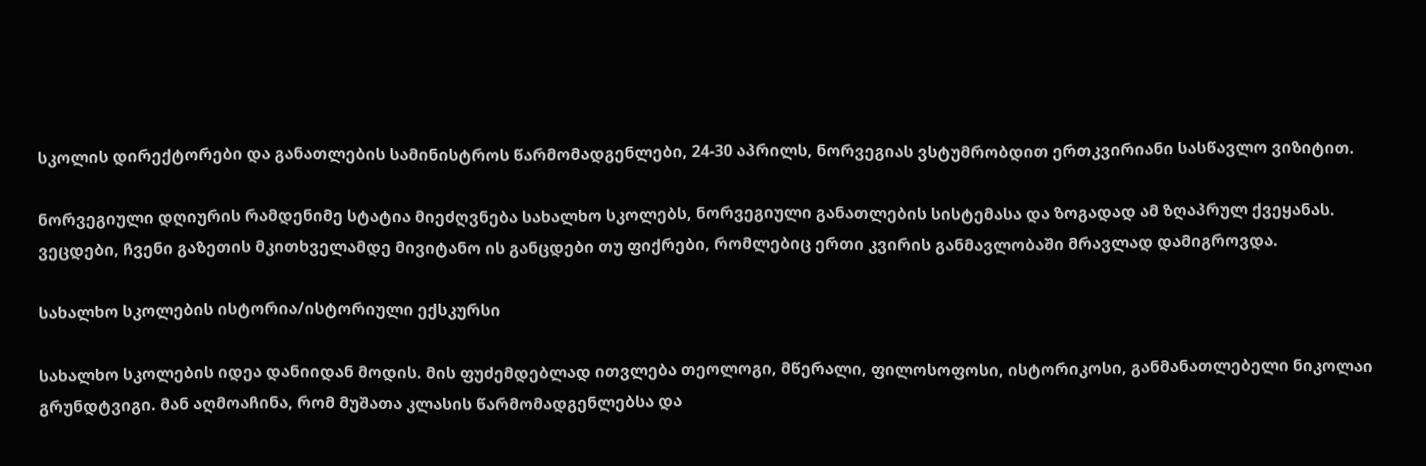სკოლის დირექტორები და განათლების სამინისტროს წარმომადგენლები, 24-30 აპრილს, ნორვეგიას ვსტუმრობდით ერთკვირიანი სასწავლო ვიზიტით.

ნორვეგიული დღიურის რამდენიმე სტატია მიეძღვნება სახალხო სკოლებს, ნორვეგიული განათლების სისტემასა და ზოგადად ამ ზღაპრულ ქვეყანას. ვეცდები, ჩვენი გაზეთის მკითხველამდე მივიტანო ის განცდები თუ ფიქრები, რომლებიც ერთი კვირის განმავლობაში მრავლად დამიგროვდა.

სახალხო სკოლების ისტორია/ისტორიული ექსკურსი

სახალხო სკოლების იდეა დანიიდან მოდის. მის ფუძემდებლად ითვლება თეოლოგი, მწერალი, ფილოსოფოსი, ისტორიკოსი, განმანათლებელი ნიკოლაი გრუნდტვიგი. მან აღმოაჩინა, რომ მუშათა კლასის წარმომადგენლებსა და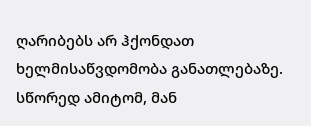ღარიბებს არ ჰქონდათ ხელმისაწვდომობა განათლებაზე. სწორედ ამიტომ, მან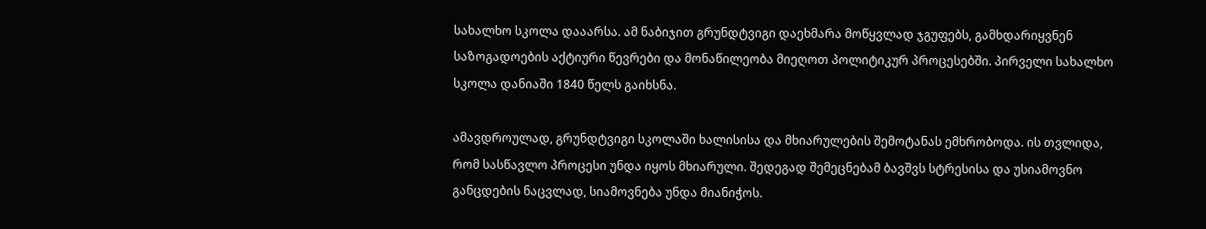სახალხო სკოლა დააარსა. ამ ნაბიჯით გრუნდტვიგი დაეხმარა მოწყვლად ჯგუფებს, გამხდარიყვნენ საზოგადოების აქტიური წევრები და მონაწილეობა მიეღოთ პოლიტიკურ პროცესებში. პირველი სახალხო სკოლა დანიაში 1840 წელს გაიხსნა.

ამავდროულად, გრუნდტვიგი სკოლაში ხალისისა და მხიარულების შემოტანას ემხრობოდა. ის თვლიდა, რომ სასწავლო პროცესი უნდა იყოს მხიარული. შედეგად შემეცნებამ ბავშვს სტრესისა და უსიამოვნო განცდების ნაცვლად, სიამოვნება უნდა მიანიჭოს.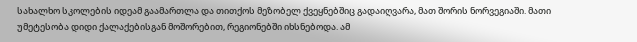სახალხო სკოლების იდეამ გაამართლა და თითქოს მეზობელ ქვეყნებშიც გადაიღვარა, მათ შორის ნორვეგიაში. მათი უმეტესობა დიდი ქალაქებისგან მოშორებით, რეგიონებში იხსნებოდა. ამ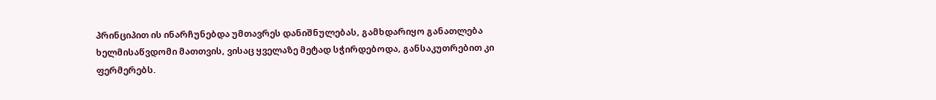პრინციპით ის ინარჩუნებდა უმთავრეს დანიშნულებას, გამხდარიყო განათლება ხელმისაწვდომი მათთვის, ვისაც ყველაზე მეტად სჭირდებოდა, განსაკუთრებით კი ფერმერებს.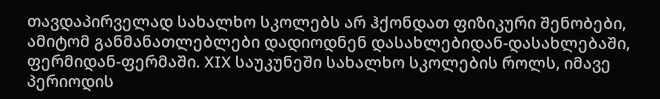თავდაპირველად სახალხო სკოლებს არ ჰქონდათ ფიზიკური შენობები, ამიტომ განმანათლებლები დადიოდნენ დასახლებიდან-დასახლებაში, ფერმიდან-ფერმაში. XIX საუკუნეში სახალხო სკოლების როლს, იმავე პერიოდის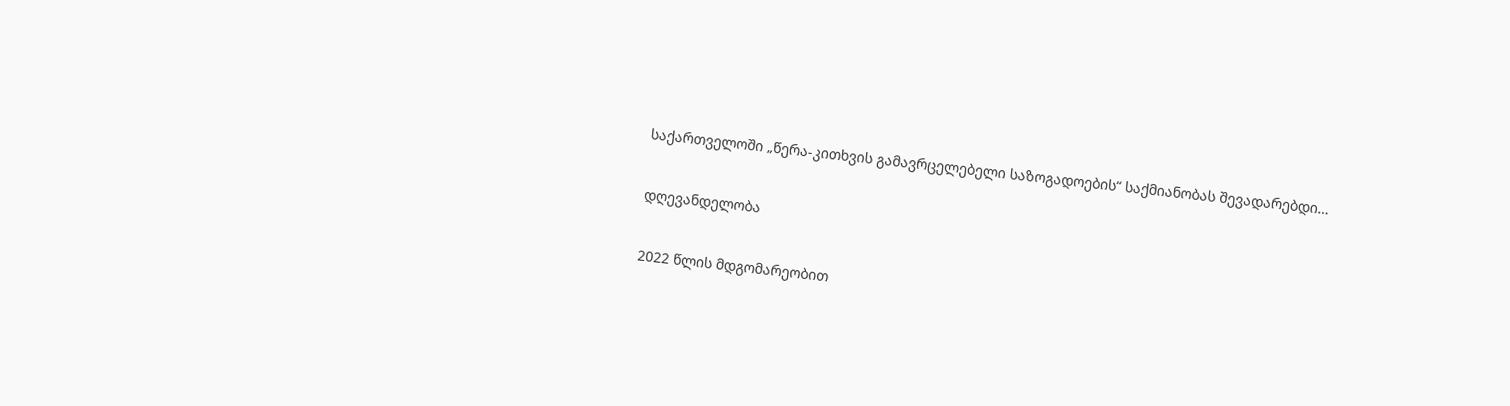საქართველოში „წერა-კითხვის გამავრცელებელი საზოგადოების“ საქმიანობას შევადარებდი…

დღევანდელობა

2022 წლის მდგომარეობით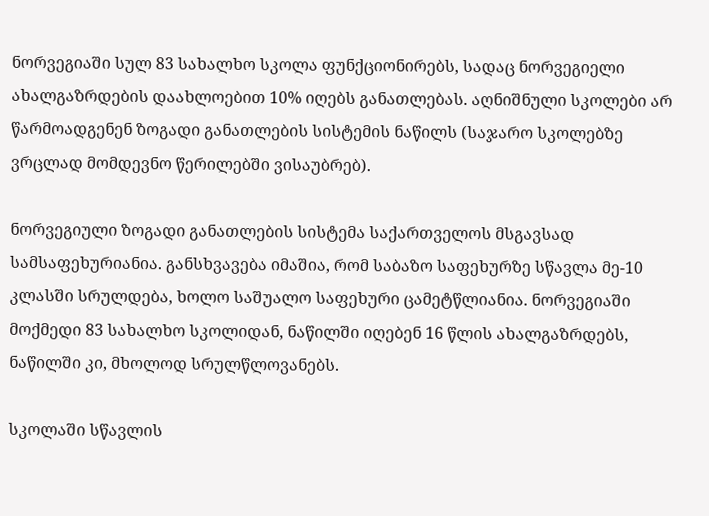ნორვეგიაში სულ 83 სახალხო სკოლა ფუნქციონირებს, სადაც ნორვეგიელი ახალგაზრდების დაახლოებით 10% იღებს განათლებას. აღნიშნული სკოლები არ წარმოადგენენ ზოგადი განათლების სისტემის ნაწილს (საჯარო სკოლებზე ვრცლად მომდევნო წერილებში ვისაუბრებ).

ნორვეგიული ზოგადი განათლების სისტემა საქართველოს მსგავსად სამსაფეხურიანია. განსხვავება იმაშია, რომ საბაზო საფეხურზე სწავლა მე-10 კლასში სრულდება, ხოლო საშუალო საფეხური ცამეტწლიანია. ნორვეგიაში მოქმედი 83 სახალხო სკოლიდან, ნაწილში იღებენ 16 წლის ახალგაზრდებს, ნაწილში კი, მხოლოდ სრულწლოვანებს.

სკოლაში სწავლის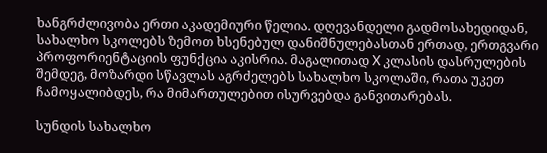ხანგრძლივობა ერთი აკადემიური წელია. დღევანდელი გადმოსახედიდან, სახალხო სკოლებს ზემოთ ხსენებულ დანიშნულებასთან ერთად, ერთგვარი პროფორიენტაციის ფუნქცია აკისრია. მაგალითად X კლასის დასრულების შემდეგ, მოზარდი სწავლას აგრძელებს სახალხო სკოლაში, რათა უკეთ ჩამოყალიბდეს, რა მიმართულებით ისურვებდა განვითარებას.

სუნდის სახალხო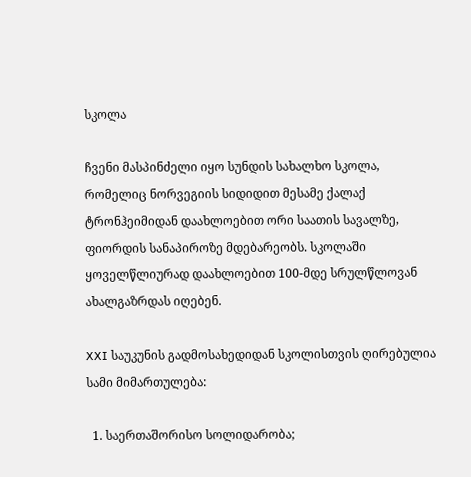სკოლა

ჩვენი მასპინძელი იყო სუნდის სახალხო სკოლა, რომელიც ნორვეგიის სიდიდით მესამე ქალაქ ტრონჰეიმიდან დაახლოებით ორი საათის სავალზე, ფიორდის სანაპიროზე მდებარეობს. სკოლაში ყოველწლიურად დაახლოებით 100-მდე სრულწლოვან ახალგაზრდას იღებენ.

XXI საუკუნის გადმოსახედიდან სკოლისთვის ღირებულია სამი მიმართულება:

  1. საერთაშორისო სოლიდარობა;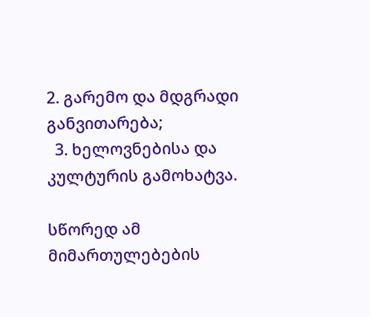2. გარემო და მდგრადი განვითარება;
  3. ხელოვნებისა და კულტურის გამოხატვა.

სწორედ ამ მიმართულებების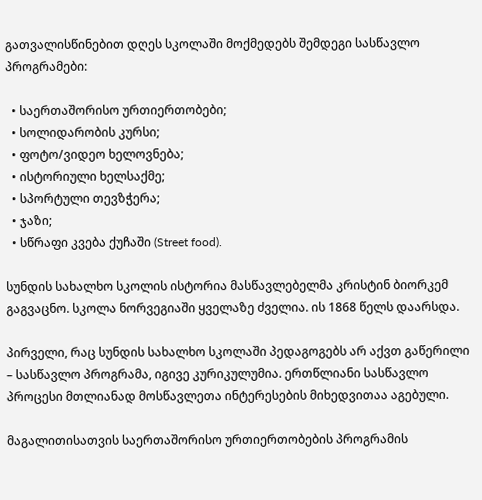გათვალისწინებით დღეს სკოლაში მოქმედებს შემდეგი სასწავლო პროგრამები:

  • საერთაშორისო ურთიერთობები;
  • სოლიდარობის კურსი;
  • ფოტო/ვიდეო ხელოვნება;
  • ისტორიული ხელსაქმე;
  • სპორტული თევზჭერა;
  • ჯაზი;
  • სწრაფი კვება ქუჩაში (Street food).

სუნდის სახალხო სკოლის ისტორია მასწავლებელმა კრისტინ ბიორკემ გაგვაცნო. სკოლა ნორვეგიაში ყველაზე ძველია. ის 1868 წელს დაარსდა.

პირველი, რაც სუნდის სახალხო სკოლაში პედაგოგებს არ აქვთ გაწერილი – სასწავლო პროგრამა, იგივე კურიკულუმია. ერთწლიანი სასწავლო პროცესი მთლიანად მოსწავლეთა ინტერესების მიხედვითაა აგებული.

მაგალითისათვის საერთაშორისო ურთიერთობების პროგრამის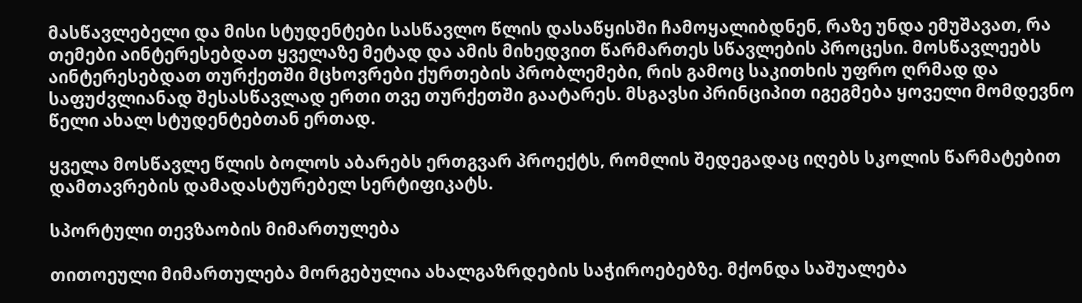მასწავლებელი და მისი სტუდენტები სასწავლო წლის დასაწყისში ჩამოყალიბდნენ, რაზე უნდა ემუშავათ, რა თემები აინტერესებდათ ყველაზე მეტად და ამის მიხედვით წარმართეს სწავლების პროცესი. მოსწავლეებს აინტერესებდათ თურქეთში მცხოვრები ქურთების პრობლემები, რის გამოც საკითხის უფრო ღრმად და საფუძვლიანად შესასწავლად ერთი თვე თურქეთში გაატარეს. მსგავსი პრინციპით იგეგმება ყოველი მომდევნო წელი ახალ სტუდენტებთან ერთად.

ყველა მოსწავლე წლის ბოლოს აბარებს ერთგვარ პროექტს, რომლის შედეგადაც იღებს სკოლის წარმატებით დამთავრების დამადასტურებელ სერტიფიკატს.

სპორტული თევზაობის მიმართულება

თითოეული მიმართულება მორგებულია ახალგაზრდების საჭიროებებზე. მქონდა საშუალება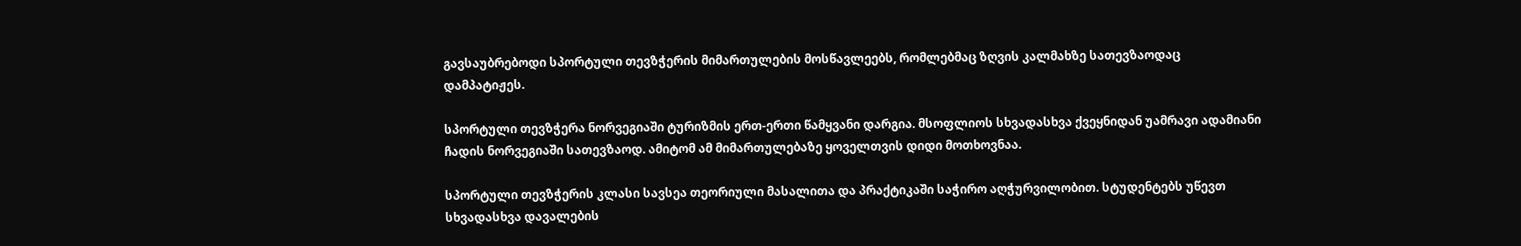გავსაუბრებოდი სპორტული თევზჭერის მიმართულების მოსწავლეებს, რომლებმაც ზღვის კალმახზე სათევზაოდაც დამპატიჟეს.

სპორტული თევზჭერა ნორვეგიაში ტურიზმის ერთ-ერთი წამყვანი დარგია. მსოფლიოს სხვადასხვა ქვეყნიდან უამრავი ადამიანი ჩადის ნორვეგიაში სათევზაოდ. ამიტომ ამ მიმართულებაზე ყოველთვის დიდი მოთხოვნაა.

სპორტული თევზჭერის კლასი სავსეა თეორიული მასალითა და პრაქტიკაში საჭირო აღჭურვილობით. სტუდენტებს უწევთ სხვადასხვა დავალების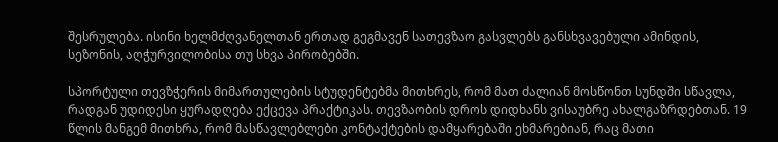შესრულება. ისინი ხელმძღვანელთან ერთად გეგმავენ სათევზაო გასვლებს განსხვავებული ამინდის, სეზონის, აღჭურვილობისა თუ სხვა პირობებში.

სპორტული თევზჭერის მიმართულების სტუდენტებმა მითხრეს, რომ მათ ძალიან მოსწონთ სუნდში სწავლა, რადგან უდიდესი ყურადღება ექცევა პრაქტიკას. თევზაობის დროს დიდხანს ვისაუბრე ახალგაზრდებთან. 19 წლის მანგემ მითხრა, რომ მასწავლებლები კონტაქტების დამყარებაში ეხმარებიან, რაც მათი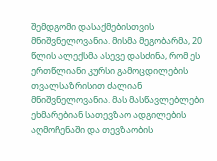შემდგომი დასაქმებისთვის მნიშვნელოვანია. მისმა მეგობარმა, 20 წლის ალექსმა ასევე დასძინა, რომ ეს ერთწლიანი კურსი გამოცდილების თვალსაზრისით ძალიან მნიშვნელოვანია. მას მასწავლებლები ეხმარებიან სათევზაო ადგილების აღმოჩენაში და თევზაობის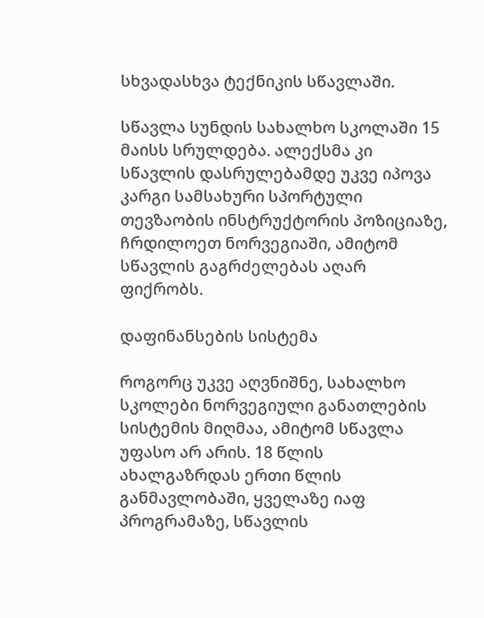სხვადასხვა ტექნიკის სწავლაში.

სწავლა სუნდის სახალხო სკოლაში 15 მაისს სრულდება. ალექსმა კი სწავლის დასრულებამდე უკვე იპოვა კარგი სამსახური სპორტული თევზაობის ინსტრუქტორის პოზიციაზე, ჩრდილოეთ ნორვეგიაში, ამიტომ სწავლის გაგრძელებას აღარ ფიქრობს.

დაფინანსების სისტემა

როგორც უკვე აღვნიშნე, სახალხო სკოლები ნორვეგიული განათლების სისტემის მიღმაა, ამიტომ სწავლა უფასო არ არის. 18 წლის ახალგაზრდას ერთი წლის განმავლობაში, ყველაზე იაფ პროგრამაზე, სწავლის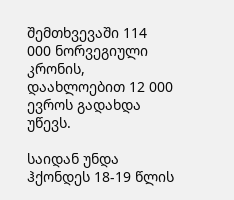შემთხვევაში 114 000 ნორვეგიული კრონის, დაახლოებით 12 000 ევროს გადახდა უწევს.

საიდან უნდა ჰქონდეს 18-19 წლის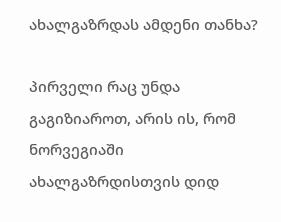ახალგაზრდას ამდენი თანხა?

პირველი რაც უნდა გაგიზიაროთ, არის ის, რომ ნორვეგიაში ახალგაზრდისთვის დიდ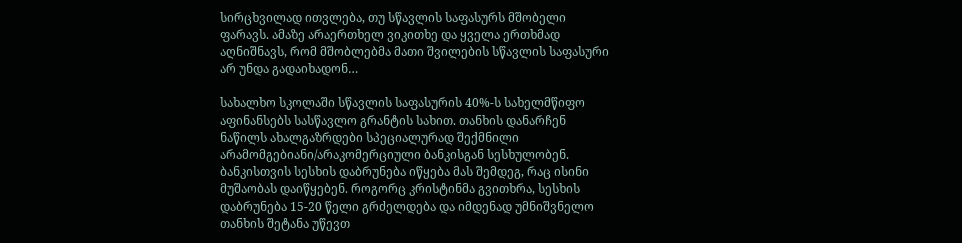სირცხვილად ითვლება, თუ სწავლის საფასურს მშობელი ფარავს. ამაზე არაერთხელ ვიკითხე და ყველა ერთხმად აღნიშნავს, რომ მშობლებმა მათი შვილების სწავლის საფასური არ უნდა გადაიხადონ…

სახალხო სკოლაში სწავლის საფასურის 40%-ს სახელმწიფო აფინანსებს სასწავლო გრანტის სახით. თანხის დანარჩენ ნაწილს ახალგაზრდები სპეციალურად შექმნილი არამომგებიანი/არაკომერციული ბანკისგან სესხულობენ. ბანკისთვის სესხის დაბრუნება იწყება მას შემდეგ, რაც ისინი მუშაობას დაიწყებენ. როგორც კრისტინმა გვითხრა, სესხის დაბრუნება 15-20 წელი გრძელდება და იმდენად უმნიშვნელო თანხის შეტანა უწევთ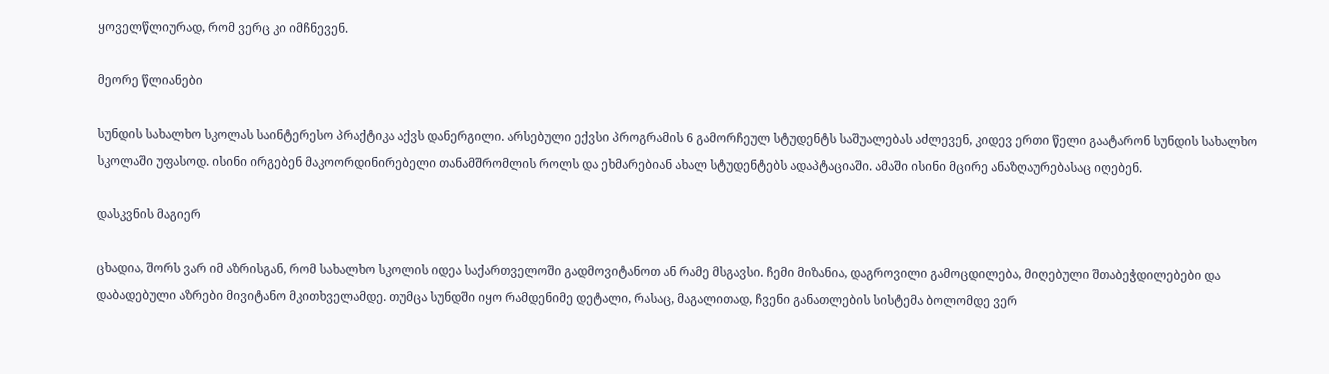ყოველწლიურად, რომ ვერც კი იმჩნევენ.

მეორე წლიანები

სუნდის სახალხო სკოლას საინტერესო პრაქტიკა აქვს დანერგილი. არსებული ექვსი პროგრამის 6 გამორჩეულ სტუდენტს საშუალებას აძლევენ, კიდევ ერთი წელი გაატარონ სუნდის სახალხო სკოლაში უფასოდ. ისინი ირგებენ მაკოორდინირებელი თანამშრომლის როლს და ეხმარებიან ახალ სტუდენტებს ადაპტაციაში. ამაში ისინი მცირე ანაზღაურებასაც იღებენ.

დასკვნის მაგიერ

ცხადია, შორს ვარ იმ აზრისგან, რომ სახალხო სკოლის იდეა საქართველოში გადმოვიტანოთ ან რამე მსგავსი. ჩემი მიზანია, დაგროვილი გამოცდილება, მიღებული შთაბეჭდილებები და დაბადებული აზრები მივიტანო მკითხველამდე. თუმცა სუნდში იყო რამდენიმე დეტალი, რასაც, მაგალითად, ჩვენი განათლების სისტემა ბოლომდე ვერ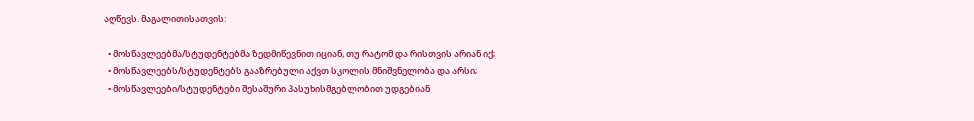აღწევს. მაგალითისათვის:

  • მოსწავლეებმა/სტუდენტებმა ზედმიწევნით იციან, თუ რატომ და რისთვის არიან იქ;
  • მოსწავლეებს/სტუდენტებს გააზრებული აქვთ სკოლის მნიშვნელობა და არსი;
  • მოსწავლეები/სტუდენტები შესაშური პასუხისმგებლობით უდგებიან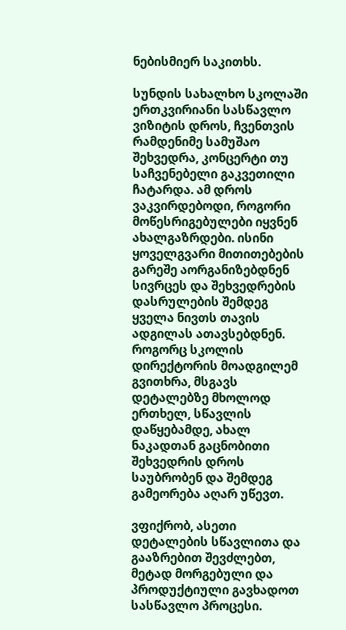ნებისმიერ საკითხს.

სუნდის სახალხო სკოლაში ერთკვირიანი სასწავლო ვიზიტის დროს, ჩვენთვის რამდენიმე სამუშაო შეხვედრა, კონცერტი თუ საჩვენებელი გაკვეთილი ჩატარდა. ამ დროს ვაკვირდებოდი, როგორი მოწესრიგებულები იყვნენ ახალგაზრდები. ისინი ყოველგვარი მითითებების გარეშე აორგანიზებდნენ სივრცეს და შეხვედრების დასრულების შემდეგ ყველა ნივთს თავის ადგილას ათავსებდნენ. როგორც სკოლის დირექტორის მოადგილემ გვითხრა, მსგავს დეტალებზე მხოლოდ ერთხელ, სწავლის დაწყებამდე, ახალ ნაკადთან გაცნობითი შეხვედრის დროს საუბრობენ და შემდეგ გამეორება აღარ უწევთ.

ვფიქრობ, ასეთი დეტალების სწავლითა და გააზრებით შევძლებთ, მეტად მორგებული და პროდუქტიული გავხადოთ სასწავლო პროცესი.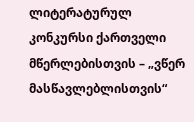ლიტერატურულ კონკურსი ქართველი მწერლებისთვის – „ვწერ მასწავლებლისთვის“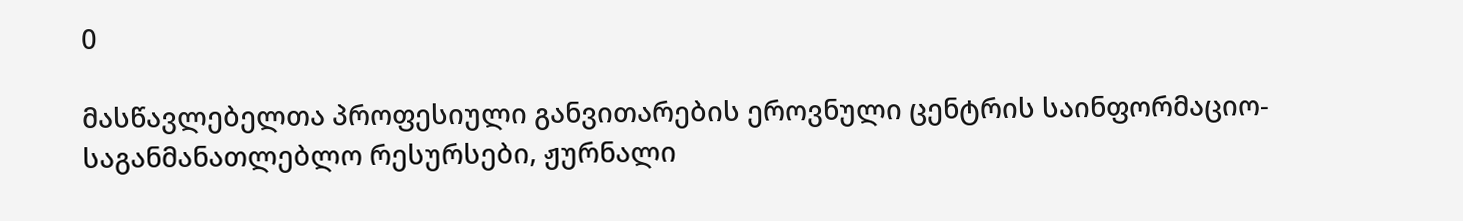0

მასწავლებელთა პროფესიული განვითარების ეროვნული ცენტრის საინფორმაციო-საგანმანათლებლო რესურსები, ჟურნალი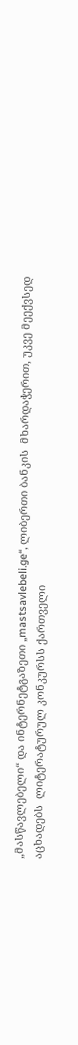„მასწავლებელი“ და ინტერნეტგაზეთი „mastsavlebeli.ge“, ლიბერთი ბანკის  მხარდაჭერით, უკვე მეექვსედ აცხადებს  ლიტერატურულ კონკურსს ქართველი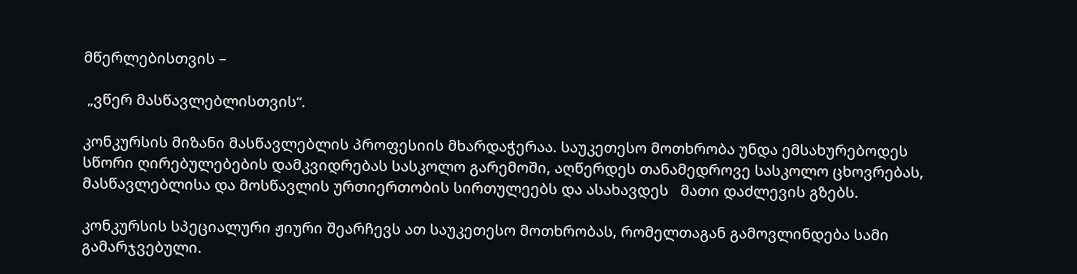მწერლებისთვის –

 „ვწერ მასწავლებლისთვის“.

კონკურსის მიზანი მასწავლებლის პროფესიის მხარდაჭერაა. საუკეთესო მოთხრობა უნდა ემსახურებოდეს სწორი ღირებულებების დამკვიდრებას სასკოლო გარემოში, აღწერდეს თანამედროვე სასკოლო ცხოვრებას, მასწავლებლისა და მოსწავლის ურთიერთობის სირთულეებს და ასახავდეს   მათი დაძლევის გზებს.

კონკურსის სპეციალური ჟიური შეარჩევს ათ საუკეთესო მოთხრობას, რომელთაგან გამოვლინდება სამი გამარჯვებული.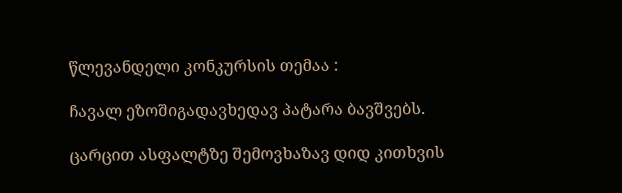წლევანდელი კონკურსის თემაა :

ჩავალ ეზოშიგადავხედავ პატარა ბავშვებს.

ცარცით ასფალტზე შემოვხაზავ დიდ კითხვის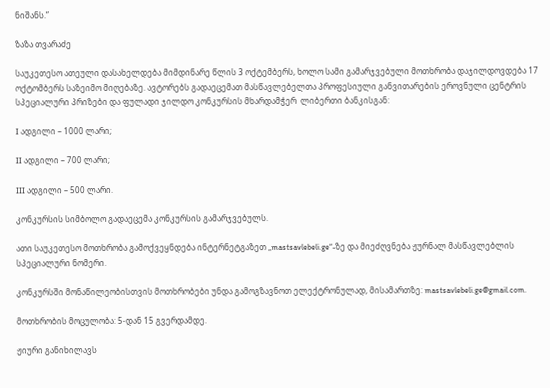ნიშანს.”

ზაზა თვარაძე

საუკეთესო ათეული დასახელდება მიმდინარე წლის 3 ოქტემბერს, ხოლო სამი გამარჯვებული მოთხრობა დაჯილდოვდება 17 ოქტომბერს საზეიმო მიღებაზე. ავტორებს გადაეცემათ მასწავლებელთა პროფესიული განვითარების ეროვნული ცენტრის სპეციალური პრიზები და ფულადი ჯილდო კონკურსის მხარდამჭერ  ლიბერთი ბანკისგან:

I ადგილი – 1000 ლარი;

II ადგილი – 700 ლარი;

III ადგილი – 500 ლარი.

კონკურსის სიმბოლო გადაეცემა კონკურსის გამარჯვებულს.

ათი საუკეთესო მოთხრობა გამოქვეყნდება ინტერნეტგაზეთ „mastsavlebeli.ge“-ზე და მიეძღვნება ჟურნალ მასწავლებლის სპეციალური ნომერი.

კონკურსში მონაწილეობისთვის მოთხრობები უნდა გამოგზავნოთ ელექტრონულად, მისამართზე: mastsavlebeli.ge@gmail.com.

მოთხრობის მოცულობა: 5-დან 15 გვერდამდე.

ჟიური განიხილავს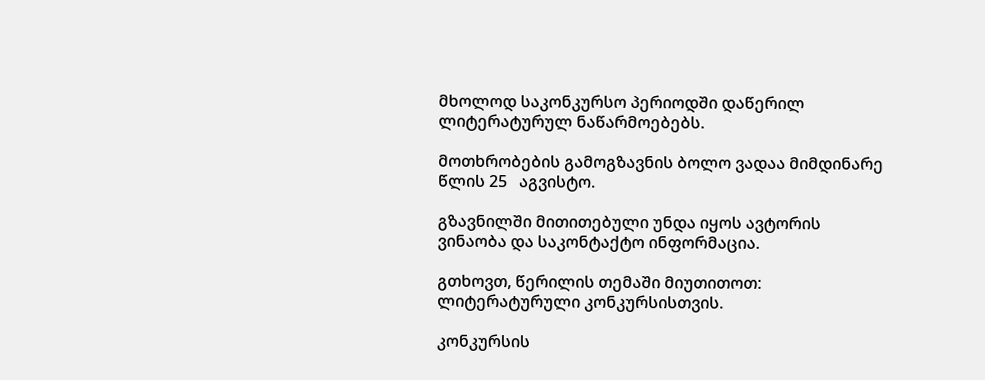მხოლოდ საკონკურსო პერიოდში დაწერილ ლიტერატურულ ნაწარმოებებს.

მოთხრობების გამოგზავნის ბოლო ვადაა მიმდინარე წლის 25   აგვისტო.

გზავნილში მითითებული უნდა იყოს ავტორის ვინაობა და საკონტაქტო ინფორმაცია.

გთხოვთ, წერილის თემაში მიუთითოთ: ლიტერატურული კონკურსისთვის.

კონკურსის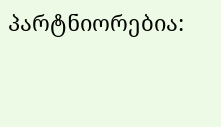პარტნიორებია: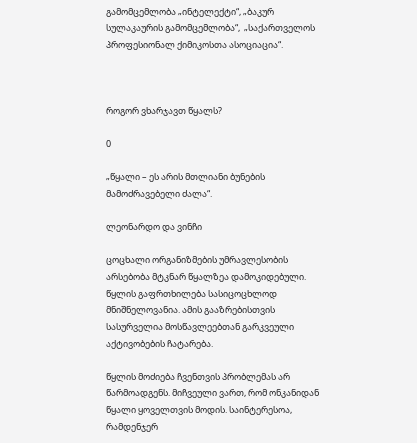გამომცემლობა „ინტელექტი“, „ბაკურ სულაკაურის გამომცემლობა“,  „საქართველოს პროფესიონალ ქიმიკოსთა ასოციაცია“.



როგორ ვხარჯავთ წყალს?

0

„წყალი – ეს არის მთლიანი ბუნების მამოძრავებელი ძალა“.

ლეონარდო და ვინჩი

ცოცხალი ორგანიზმების უმრავლესობის არსებობა მტკნარ წყალზეა დამოკიდებული. წყლის გაფრთხილება სასიცოცხლოდ მნიშნელოვანია. ამის გააზრებისთვის სასურველია მოსწავლეებთან გარკვეული აქტივობების ჩატარება.

წყლის მოძიება ჩვენთვის პრობლემას არ წარმოადგენს. მიჩვეული ვართ, რომ ონკანიდან წყალი ყოველთვის მოდის. საინტერესოა, რამდენჯერ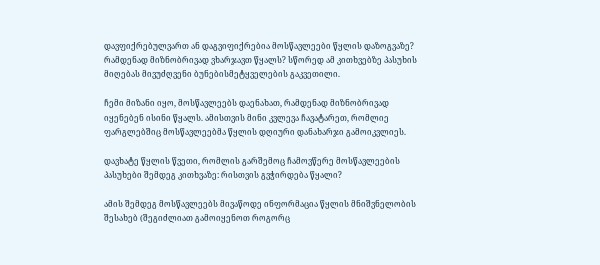დავფიქრებულვართ ან დაგვიფიქრებია მოსწავლეები წყლის დაზოგვაზე? რამდენად მიზნობრივად ვხარჯავთ წყალს? სწორედ ამ კითხვებზე პასუხის მიღებას მივუძღვენი ბუნებისმეტყველების გაკვეთილი.

ჩემი მიზანი იყო, მოსწავლეებს დაენახათ, რამდენად მიზნობრივად იყენებენ ისინი წყალს. ამისთვის მინი კვლევა ჩავატარეთ, რომლიე ფარგლებშიც მოსწავლეებმა წყლის დღიური დანახარჯი გამოიკვლიეს.

დავხატე წყლის წვეთი, რომლის გარშემოც ჩამოვწერე მოსწავლეების პასუხები შემდეგ კითხვაზე: რისთვის გვჭირდება წყალი?

ამის შემდეგ მოსწავლეებს მივაწოდე ინფორმაცია წყლის მნიშვნელობის შესახებ (შეგიძლიათ გამოიყენოთ როგორც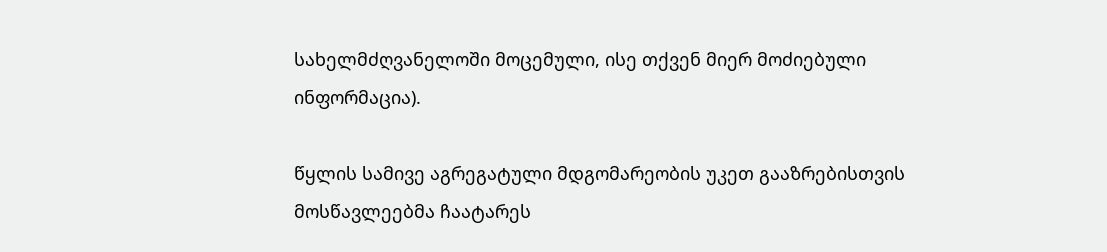სახელმძღვანელოში მოცემული, ისე თქვენ მიერ მოძიებული ინფორმაცია).

წყლის სამივე აგრეგატული მდგომარეობის უკეთ გააზრებისთვის მოსწავლეებმა ჩაატარეს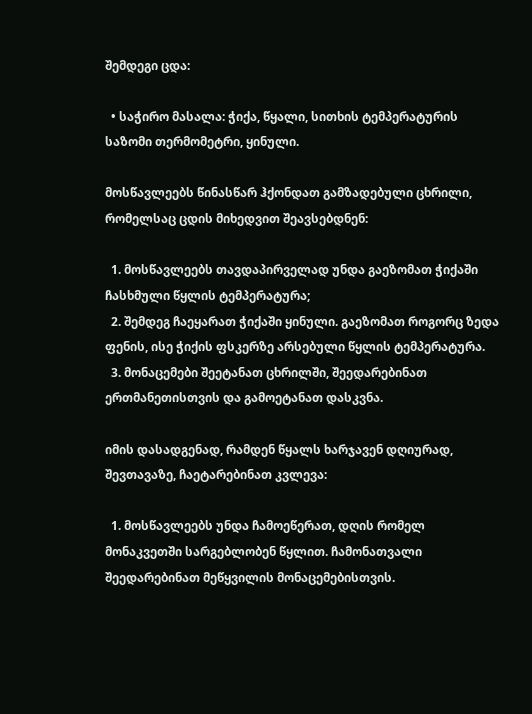შემდეგი ცდა:

  • საჭირო მასალა: ჭიქა, წყალი, სითხის ტემპერატურის საზომი თერმომეტრი, ყინული.

მოსწავლეებს წინასწარ ჰქონდათ გამზადებული ცხრილი, რომელსაც ცდის მიხედვით შეავსებდნენ:

  1. მოსწავლეებს თავდაპირველად უნდა გაეზომათ ჭიქაში ჩასხმული წყლის ტემპერატურა;
  2. შემდეგ ჩაეყარათ ჭიქაში ყინული. გაეზომათ როგორც ზედა ფენის, ისე ჭიქის ფსკერზე არსებული წყლის ტემპერატურა.
  3. მონაცემები შეეტანათ ცხრილში, შეედარებინათ ერთმანეთისთვის და გამოეტანათ დასკვნა.

იმის დასადგენად, რამდენ წყალს ხარჯავენ დღიურად, შევთავაზე, ჩაეტარებინათ კვლევა:

  1. მოსწავლეებს უნდა ჩამოეწერათ, დღის რომელ მონაკვეთში სარგებლობენ წყლით. ჩამონათვალი შეედარებინათ მეწყვილის მონაცემებისთვის.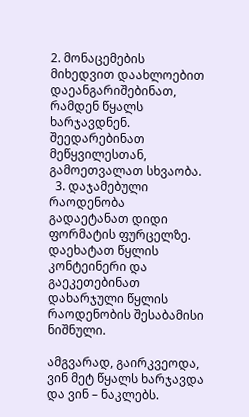2. მონაცემების მიხედვით დაახლოებით დაეანგარიშებინათ, რამდენ წყალს ხარჯავდნენ. შეედარებინათ მეწყვილესთან, გამოეთვალათ სხვაობა.
  3. დაჯამებული რაოდენობა გადაეტანათ დიდი ფორმატის ფურცელზე. დაეხატათ წყლის კონტეინერი და გაეკეთებინათ დახარჯული წყლის რაოდენობის შესაბამისი ნიშნული.

ამგვარად, გაირკვეოდა, ვინ მეტ წყალს ხარჯავდა და ვინ – ნაკლებს.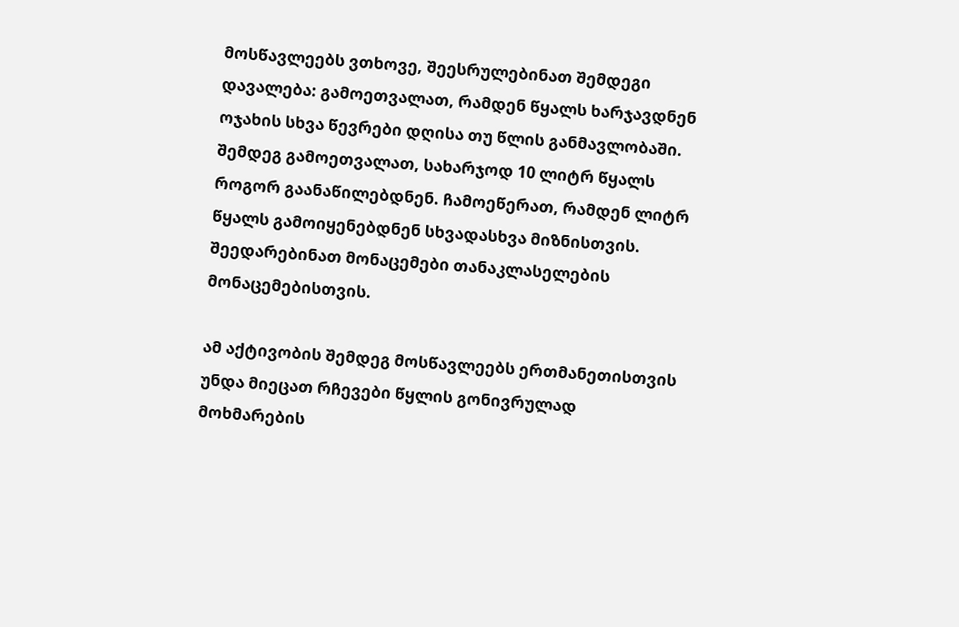მოსწავლეებს ვთხოვე, შეესრულებინათ შემდეგი დავალება: გამოეთვალათ, რამდენ წყალს ხარჯავდნენ ოჯახის სხვა წევრები დღისა თუ წლის განმავლობაში. შემდეგ გამოეთვალათ, სახარჯოდ 10 ლიტრ წყალს როგორ გაანაწილებდნენ. ჩამოეწერათ, რამდენ ლიტრ წყალს გამოიყენებდნენ სხვადასხვა მიზნისთვის. შეედარებინათ მონაცემები თანაკლასელების მონაცემებისთვის.

ამ აქტივობის შემდეგ მოსწავლეებს ერთმანეთისთვის უნდა მიეცათ რჩევები წყლის გონივრულად მოხმარების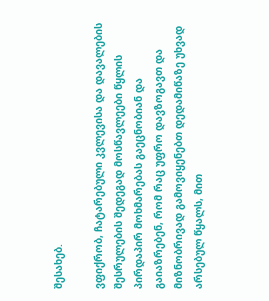შესახებ.

ვფიქრობ, ჩატარებული კვლევისა და დავალების შესრულების შედეგად მოსწავლეები წყლის პირდაპირ მოხმარებას გაეცნობიან და გაიაზრებენ, რომ რაც უფრო დავზოგავთ და მიზნობრივად გამოვიყენებთ დედამიწაზე უხვად არსებულ წყალს, მით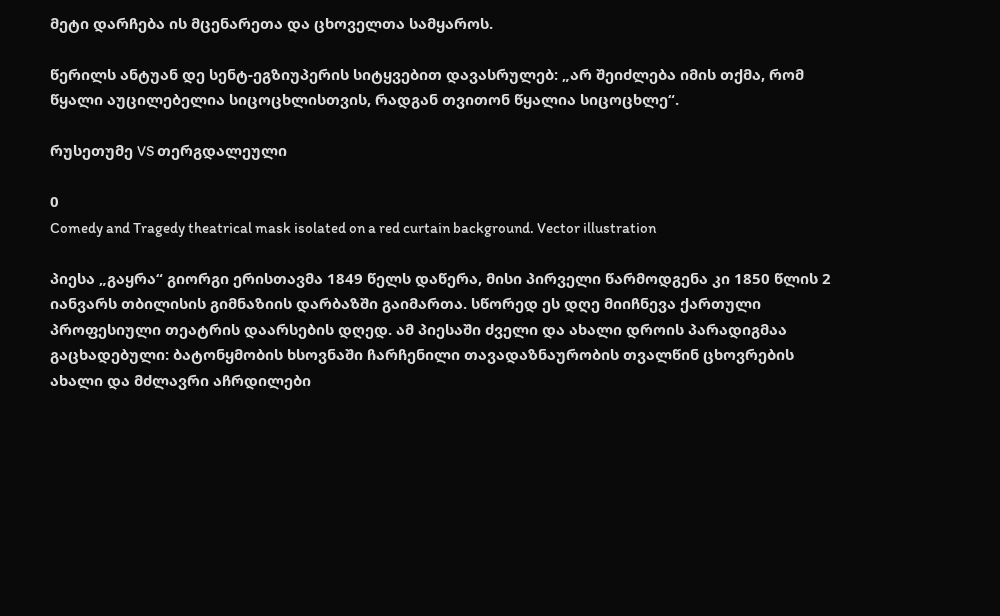მეტი დარჩება ის მცენარეთა და ცხოველთა სამყაროს.

წერილს ანტუან დე სენტ-ეგზიუპერის სიტყვებით დავასრულებ: „არ შეიძლება იმის თქმა, რომ წყალი აუცილებელია სიცოცხლისთვის, რადგან თვითონ წყალია სიცოცხლე“.

რუსეთუმე VS თერგდალეული

0
Comedy and Tragedy theatrical mask isolated on a red curtain background. Vector illustration

პიესა „გაყრა“ გიორგი ერისთავმა 1849 წელს დაწერა, მისი პირველი წარმოდგენა კი 1850 წლის 2 იანვარს თბილისის გიმნაზიის დარბაზში გაიმართა. სწორედ ეს დღე მიიჩნევა ქართული პროფესიული თეატრის დაარსების დღედ. ამ პიესაში ძველი და ახალი დროის პარადიგმაა გაცხადებული: ბატონყმობის ხსოვნაში ჩარჩენილი თავადაზნაურობის თვალწინ ცხოვრების ახალი და მძლავრი აჩრდილები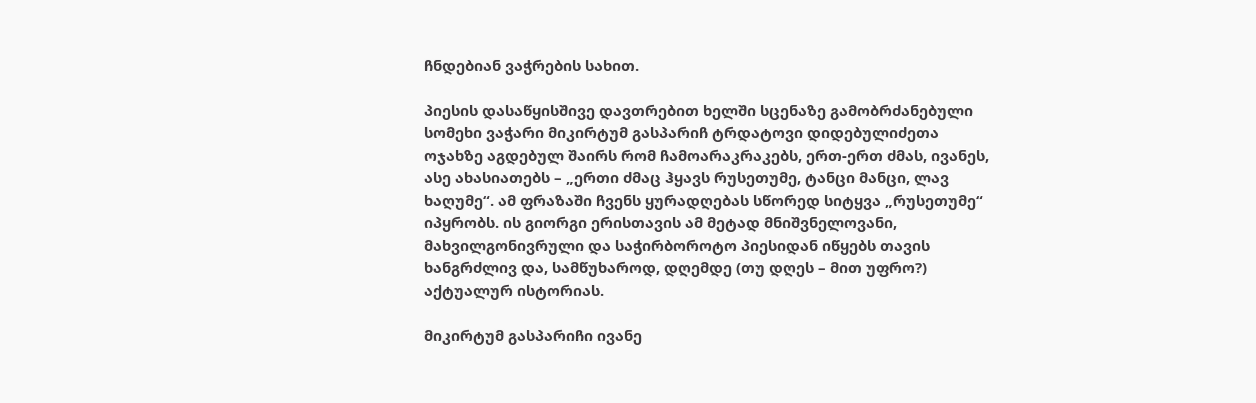ჩნდებიან ვაჭრების სახით.

პიესის დასაწყისშივე დავთრებით ხელში სცენაზე გამობრძანებული სომეხი ვაჭარი მიკირტუმ გასპარიჩ ტრდატოვი დიდებულიძეთა ოჯახზე აგდებულ შაირს რომ ჩამოარაკრაკებს, ერთ-ერთ ძმას, ივანეს, ასე ახასიათებს – „ერთი ძმაც ჰყავს რუსეთუმე, ტანცი მანცი, ლავ ხაღუმე“. ამ ფრაზაში ჩვენს ყურადღებას სწორედ სიტყვა „რუსეთუმე“ იპყრობს. ის გიორგი ერისთავის ამ მეტად მნიშვნელოვანი, მახვილგონივრული და საჭირბოროტო პიესიდან იწყებს თავის ხანგრძლივ და, სამწუხაროდ, დღემდე (თუ დღეს – მით უფრო?) აქტუალურ ისტორიას.

მიკირტუმ გასპარიჩი ივანე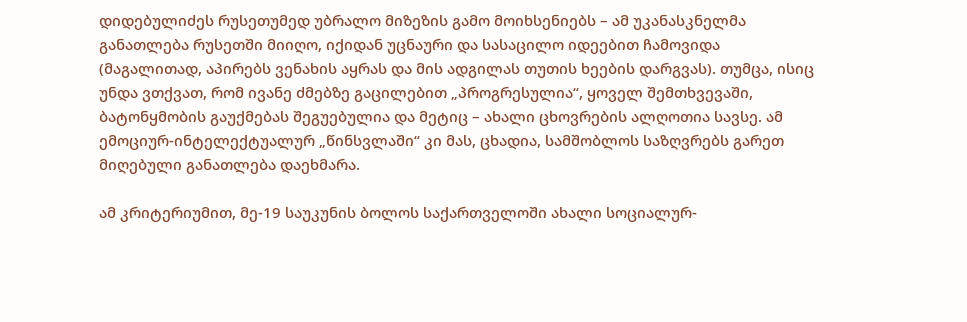დიდებულიძეს რუსეთუმედ უბრალო მიზეზის გამო მოიხსენიებს – ამ უკანასკნელმა განათლება რუსეთში მიიღო, იქიდან უცნაური და სასაცილო იდეებით ჩამოვიდა (მაგალითად, აპირებს ვენახის აყრას და მის ადგილას თუთის ხეების დარგვას). თუმცა, ისიც უნდა ვთქვათ, რომ ივანე ძმებზე გაცილებით „პროგრესულია“, ყოველ შემთხვევაში, ბატონყმობის გაუქმებას შეგუებულია და მეტიც – ახალი ცხოვრების ალღოთია სავსე. ამ ემოციურ-ინტელექტუალურ „წინსვლაში“ კი მას, ცხადია, სამშობლოს საზღვრებს გარეთ მიღებული განათლება დაეხმარა.

ამ კრიტერიუმით, მე-19 საუკუნის ბოლოს საქართველოში ახალი სოციალურ-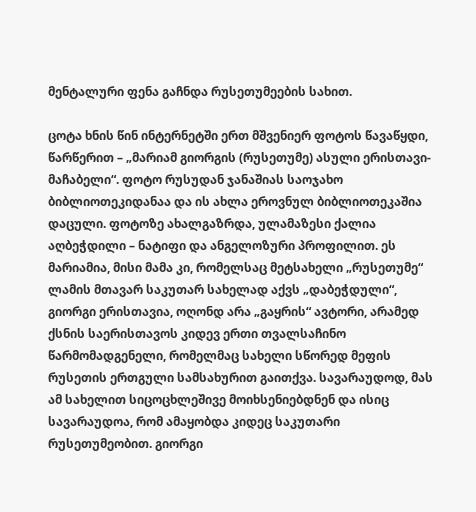მენტალური ფენა გაჩნდა რუსეთუმეების სახით.

ცოტა ხნის წინ ინტერნეტში ერთ მშვენიერ ფოტოს წავაწყდი, წარწერით – „მარიამ გიორგის (რუსეთუმე) ასული ერისთავი-მაჩაბელი“. ფოტო რუსუდან ჯანაშიას საოჯახო ბიბლიოთეკიდანაა და ის ახლა ეროვნულ ბიბლიოთეკაშია დაცული. ფოტოზე ახალგაზრდა, ულამაზესი ქალია აღბეჭდილი – ნატიფი და ანგელოზური პროფილით. ეს მარიამია, მისი მამა კი, რომელსაც მეტსახელი „რუსეთუმე“ ლამის მთავარ საკუთარ სახელად აქვს „დაბეჭდული“, გიორგი ერისთავია, ოღონდ არა „გაყრის“ ავტორი, არამედ ქსნის საერისთავოს კიდევ ერთი თვალსაჩინო წარმომადგენელი, რომელმაც სახელი სწორედ მეფის რუსეთის ერთგული სამსახურით გაითქვა. სავარაუდოდ, მას ამ სახელით სიცოცხლეშივე მოიხსენიებდნენ და ისიც სავარაუდოა, რომ ამაყობდა კიდეც საკუთარი რუსეთუმეობით. გიორგი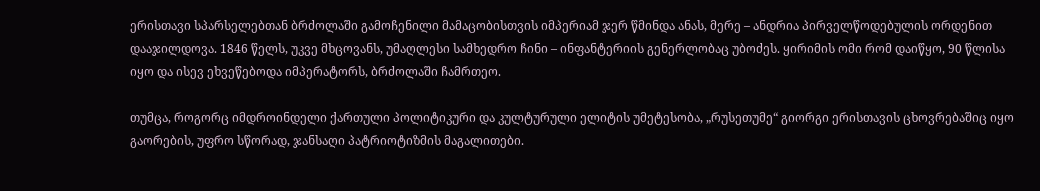ერისთავი სპარსელებთან ბრძოლაში გამოჩენილი მამაცობისთვის იმპერიამ ჯერ წმინდა ანას, მერე – ანდრია პირველწოდებულის ორდენით დააჯილდოვა. 1846 წელს, უკვე მხცოვანს, უმაღლესი სამხედრო ჩინი – ინფანტერიის გენერლობაც უბოძეს. ყირიმის ომი რომ დაიწყო, 90 წლისა იყო და ისევ ეხვეწებოდა იმპერატორს, ბრძოლაში ჩამრთეო.

თუმცა, როგორც იმდროინდელი ქართული პოლიტიკური და კულტურული ელიტის უმეტესობა, „რუსეთუმე“ გიორგი ერისთავის ცხოვრებაშიც იყო გაორების, უფრო სწორად, ჯანსაღი პატრიოტიზმის მაგალითები.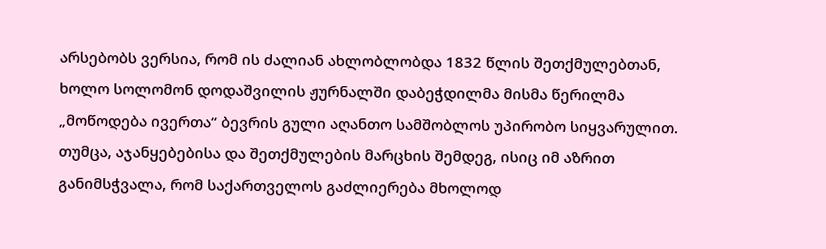არსებობს ვერსია, რომ ის ძალიან ახლობლობდა 1832 წლის შეთქმულებთან, ხოლო სოლომონ დოდაშვილის ჟურნალში დაბეჭდილმა მისმა წერილმა „მოწოდება ივერთა“ ბევრის გული აღანთო სამშობლოს უპირობო სიყვარულით. თუმცა, აჯანყებებისა და შეთქმულების მარცხის შემდეგ, ისიც იმ აზრით განიმსჭვალა, რომ საქართველოს გაძლიერება მხოლოდ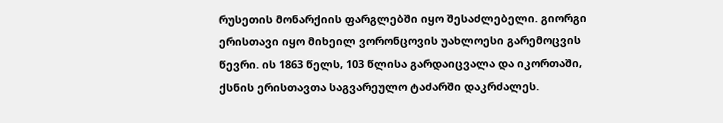რუსეთის მონარქიის ფარგლებში იყო შესაძლებელი. გიორგი ერისთავი იყო მიხეილ ვორონცოვის უახლოესი გარემოცვის წევრი. ის 1863 წელს, 103 წლისა გარდაიცვალა და იკორთაში, ქსნის ერისთავთა საგვარეულო ტაძარში დაკრძალეს.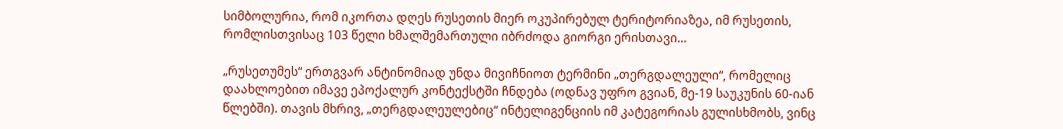სიმბოლურია, რომ იკორთა დღეს რუსეთის მიერ ოკუპირებულ ტერიტორიაზეა, იმ რუსეთის, რომლისთვისაც 103 წელი ხმალშემართული იბრძოდა გიორგი ერისთავი…

„რუსეთუმეს“ ერთგვარ ანტინომიად უნდა მივიჩნიოთ ტერმინი „თერგდალეული“, რომელიც დაახლოებით იმავე ეპოქალურ კონტექსტში ჩნდება (ოდნავ უფრო გვიან, მე-19 საუკუნის 60-იან წლებში). თავის მხრივ, „თერგდალეულებიც“ ინტელიგენციის იმ კატეგორიას გულისხმობს, ვინც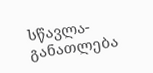სწავლა-განათლება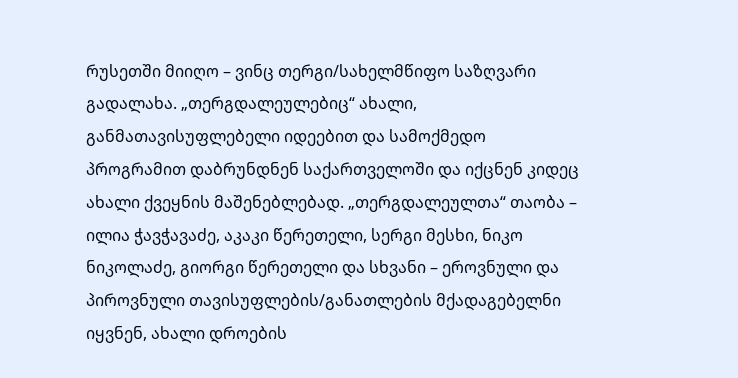რუსეთში მიიღო – ვინც თერგი/სახელმწიფო საზღვარი გადალახა. „თერგდალეულებიც“ ახალი, განმათავისუფლებელი იდეებით და სამოქმედო პროგრამით დაბრუნდნენ საქართველოში და იქცნენ კიდეც ახალი ქვეყნის მაშენებლებად. „თერგდალეულთა“ თაობა – ილია ჭავჭავაძე, აკაკი წერეთელი, სერგი მესხი, ნიკო ნიკოლაძე, გიორგი წერეთელი და სხვანი – ეროვნული და პიროვნული თავისუფლების/განათლების მქადაგებელნი იყვნენ, ახალი დროების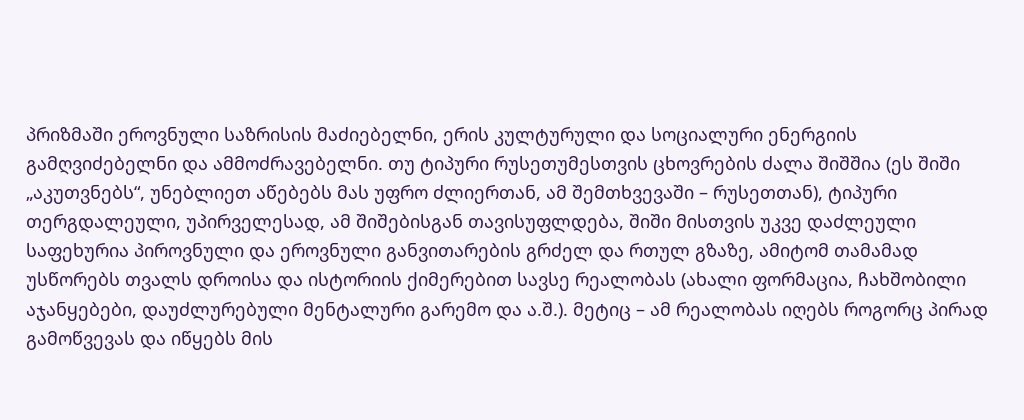პრიზმაში ეროვნული საზრისის მაძიებელნი, ერის კულტურული და სოციალური ენერგიის გამღვიძებელნი და ამმოძრავებელნი. თუ ტიპური რუსეთუმესთვის ცხოვრების ძალა შიშშია (ეს შიში „აკუთვნებს“, უნებლიეთ აწებებს მას უფრო ძლიერთან, ამ შემთხვევაში – რუსეთთან), ტიპური თერგდალეული, უპირველესად, ამ შიშებისგან თავისუფლდება, შიში მისთვის უკვე დაძლეული საფეხურია პიროვნული და ეროვნული განვითარების გრძელ და რთულ გზაზე, ამიტომ თამამად უსწორებს თვალს დროისა და ისტორიის ქიმერებით სავსე რეალობას (ახალი ფორმაცია, ჩახშობილი აჯანყებები, დაუძლურებული მენტალური გარემო და ა.შ.). მეტიც – ამ რეალობას იღებს როგორც პირად გამოწვევას და იწყებს მის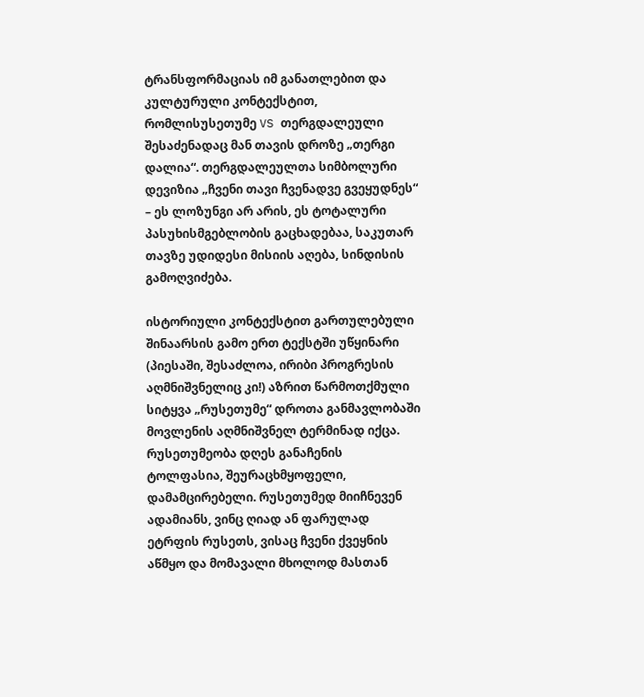ტრანსფორმაციას იმ განათლებით და კულტურული კონტექსტით, რომლისუსეთუმე VS თერგდალეული შესაძენადაც მან თავის დროზე „თერგი დალია“. თერგდალეულთა სიმბოლური დევიზია „ჩვენი თავი ჩვენადვე გვეყუდნეს“ – ეს ლოზუნგი არ არის, ეს ტოტალური პასუხისმგებლობის გაცხადებაა, საკუთარ თავზე უდიდესი მისიის აღება, სინდისის გამოღვიძება.

ისტორიული კონტექსტით გართულებული შინაარსის გამო ერთ ტექსტში უწყინარი (პიესაში, შესაძლოა, ირიბი პროგრესის აღმნიშვნელიც კი!) აზრით წარმოთქმული სიტყვა „რუსეთუმე“ დროთა განმავლობაში მოვლენის აღმნიშვნელ ტერმინად იქცა. რუსეთუმეობა დღეს განაჩენის ტოლფასია, შეურაცხმყოფელი, დამამცირებელი. რუსეთუმედ მიიჩნევენ ადამიანს, ვინც ღიად ან ფარულად ეტრფის რუსეთს, ვისაც ჩვენი ქვეყნის აწმყო და მომავალი მხოლოდ მასთან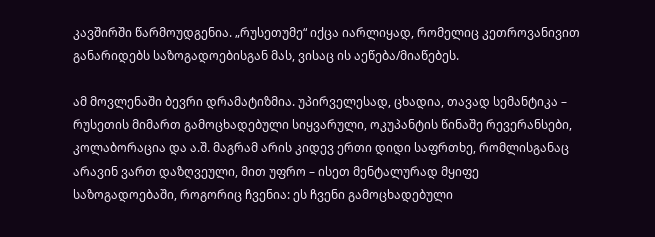კავშირში წარმოუდგენია. „რუსეთუმე“ იქცა იარლიყად, რომელიც კეთროვანივით განარიდებს საზოგადოებისგან მას, ვისაც ის აეწება/მიაწებეს.

ამ მოვლენაში ბევრი დრამატიზმია. უპირველესად, ცხადია, თავად სემანტიკა – რუსეთის მიმართ გამოცხადებული სიყვარული, ოკუპანტის წინაშე რევერანსები, კოლაბორაცია და ა.შ. მაგრამ არის კიდევ ერთი დიდი საფრთხე, რომლისგანაც არავინ ვართ დაზღვეული, მით უფრო – ისეთ მენტალურად მყიფე საზოგადოებაში, როგორიც ჩვენია: ეს ჩვენი გამოცხადებული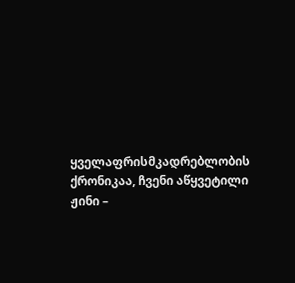ყველაფრისმკადრებლობის ქრონიკაა, ჩვენი აწყვეტილი ჟინი –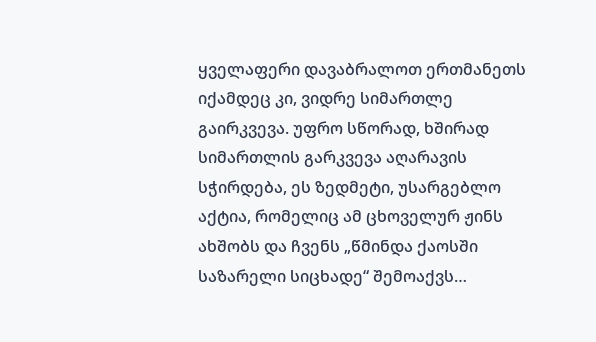ყველაფერი დავაბრალოთ ერთმანეთს იქამდეც კი, ვიდრე სიმართლე გაირკვევა. უფრო სწორად, ხშირად სიმართლის გარკვევა აღარავის სჭირდება, ეს ზედმეტი, უსარგებლო აქტია, რომელიც ამ ცხოველურ ჟინს ახშობს და ჩვენს „წმინდა ქაოსში საზარელი სიცხადე“ შემოაქვს…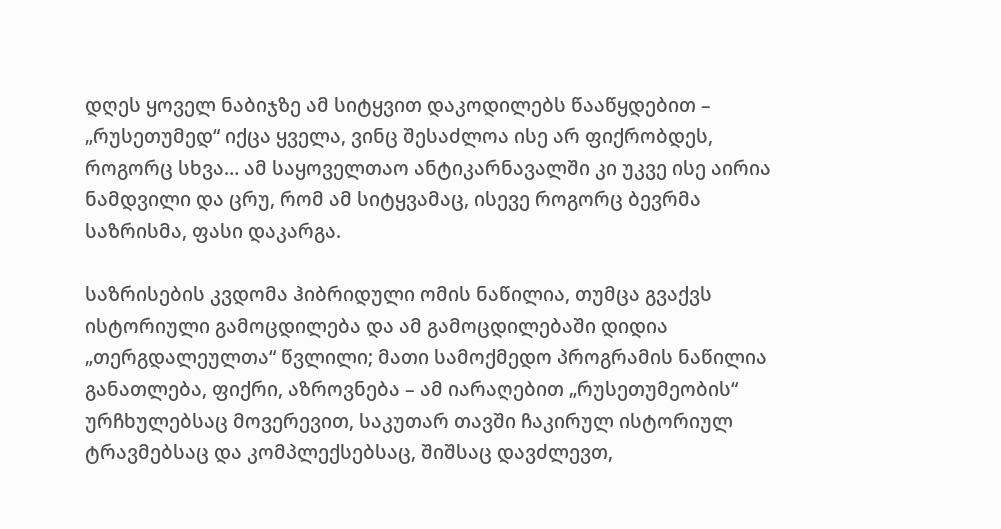დღეს ყოველ ნაბიჯზე ამ სიტყვით დაკოდილებს წააწყდებით – „რუსეთუმედ“ იქცა ყველა, ვინც შესაძლოა ისე არ ფიქრობდეს, როგორც სხვა… ამ საყოველთაო ანტიკარნავალში კი უკვე ისე აირია ნამდვილი და ცრუ, რომ ამ სიტყვამაც, ისევე როგორც ბევრმა საზრისმა, ფასი დაკარგა.

საზრისების კვდომა ჰიბრიდული ომის ნაწილია, თუმცა გვაქვს ისტორიული გამოცდილება და ამ გამოცდილებაში დიდია „თერგდალეულთა“ წვლილი; მათი სამოქმედო პროგრამის ნაწილია განათლება, ფიქრი, აზროვნება – ამ იარაღებით „რუსეთუმეობის“ ურჩხულებსაც მოვერევით, საკუთარ თავში ჩაკირულ ისტორიულ ტრავმებსაც და კომპლექსებსაც, შიშსაც დავძლევთ,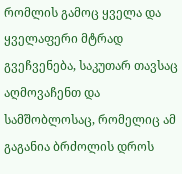რომლის გამოც ყველა და ყველაფერი მტრად გვეჩვენება, საკუთარ თავსაც აღმოვაჩენთ და სამშობლოსაც, რომელიც ამ გაგანია ბრძოლის დროს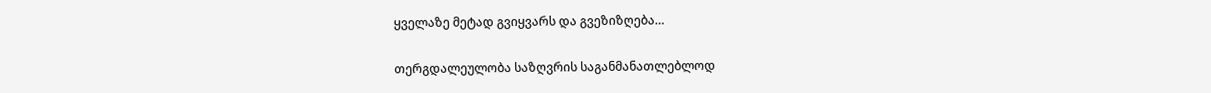ყველაზე მეტად გვიყვარს და გვეზიზღება…

თერგდალეულობა საზღვრის საგანმანათლებლოდ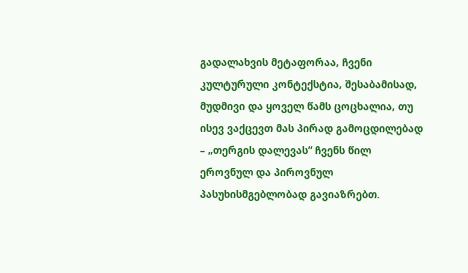გადალახვის მეტაფორაა, ჩვენი კულტურული კონტექსტია, შესაბამისად, მუდმივი და ყოველ წამს ცოცხალია, თუ ისევ ვაქცევთ მას პირად გამოცდილებად – „თერგის დალევას“ ჩვენს წილ ეროვნულ და პიროვნულ პასუხისმგებლობად გავიაზრებთ.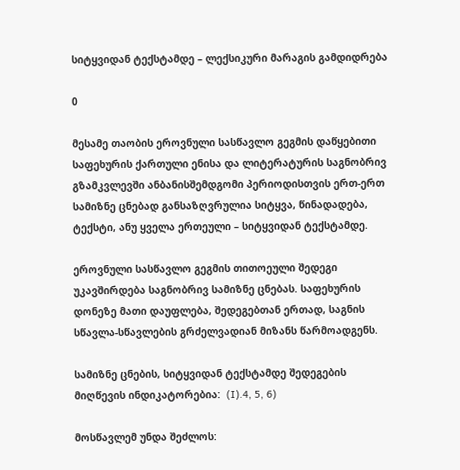სიტყვიდან ტექსტამდე – ლექსიკური მარაგის გამდიდრება

0

მესამე თაობის ეროვნული სასწავლო გეგმის დაწყებითი საფეხურის ქართული ენისა და ლიტერატურის საგნობრივ გზამკვლევში ანბანისშემდგომი პერიოდისთვის ერთ-ერთ სამიზნე ცნებად განსაზღვრულია სიტყვა, წინადადება, ტექსტი, ანუ ყველა ერთეული – სიტყვიდან ტექსტამდე.

ეროვნული სასწავლო გეგმის თითოეული შედეგი უკავშირდება საგნობრივ სამიზნე ცნებას. საფეხურის დონეზე მათი დაუფლება, შედეგებთან ერთად, საგნის სწავლა-სწავლების გრძელვადიან მიზანს წარმოადგენს.

სამიზნე ცნების, სიტყვიდან ტექსტამდე შედეგების მიღწევის ინდიკატორებია:  (I).4, 5, 6)

მოსწავლემ უნდა შეძლოს: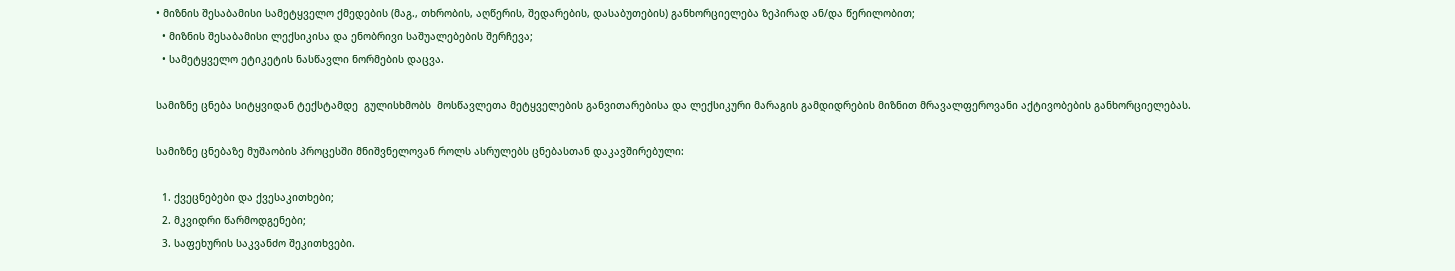• მიზნის შესაბამისი სამეტყველო ქმედების (მაგ., თხრობის, აღწერის, შედარების, დასაბუთების) განხორციელება ზეპირად ან/და წერილობით;
  • მიზნის შესაბამისი ლექსიკისა და ენობრივი საშუალებების შერჩევა;
  • სამეტყველო ეტიკეტის ნასწავლი ნორმების დაცვა.

სამიზნე ცნება სიტყვიდან ტექსტამდე  გულისხმობს  მოსწავლეთა მეტყველების განვითარებისა და ლექსიკური მარაგის გამდიდრების მიზნით მრავალფეროვანი აქტივობების განხორციელებას.

სამიზნე ცნებაზე მუშაობის პროცესში მნიშვნელოვან როლს ასრულებს ცნებასთან დაკავშირებული:

  1. ქვეცნებები და ქვესაკითხები;
  2. მკვიდრი წარმოდგენები;
  3. საფეხურის საკვანძო შეკითხვები.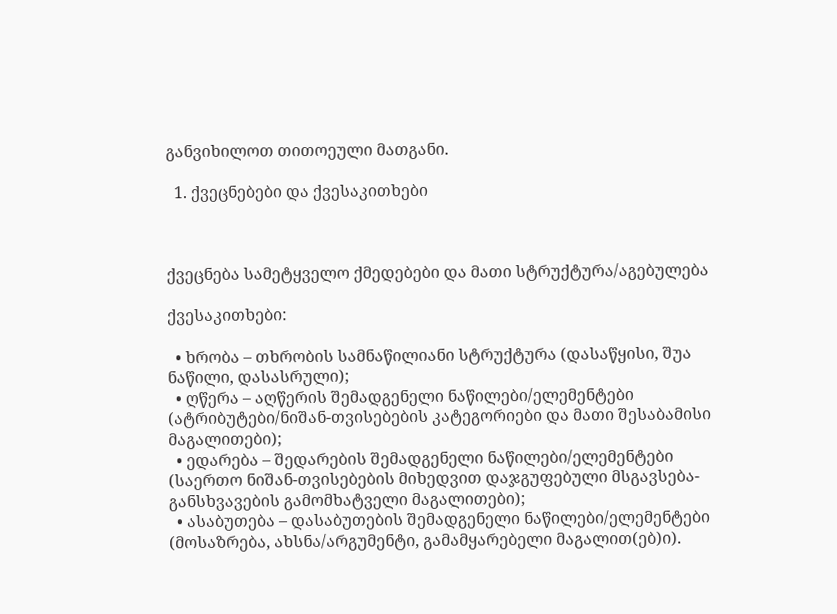განვიხილოთ თითოეული მათგანი.

  1. ქვეცნებები და ქვესაკითხები



ქვეცნება სამეტყველო ქმედებები და მათი სტრუქტურა/აგებულება

ქვესაკითხები:

  • ხრობა – თხრობის სამნაწილიანი სტრუქტურა (დასაწყისი, შუა ნაწილი, დასასრული);
  • ღწერა – აღწერის შემადგენელი ნაწილები/ელემენტები (ატრიბუტები/ნიშან-თვისებების კატეგორიები და მათი შესაბამისი მაგალითები);
  • ედარება – შედარების შემადგენელი ნაწილები/ელემენტები (საერთო ნიშან-თვისებების მიხედვით დაჯგუფებული მსგავსება-განსხვავების გამომხატველი მაგალითები);
  • ასაბუთება – დასაბუთების შემადგენელი ნაწილები/ელემენტები (მოსაზრება, ახსნა/არგუმენტი, გამამყარებელი მაგალით(ებ)ი).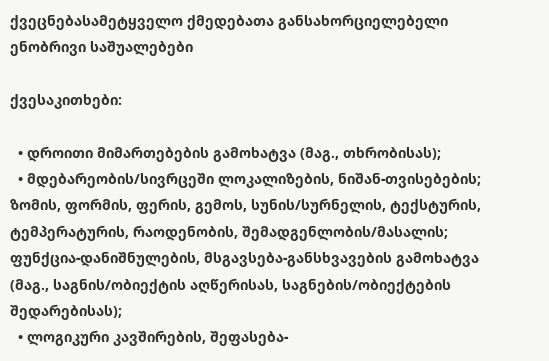ქვეცნებასამეტყველო ქმედებათა განსახორციელებელი ენობრივი საშუალებები

ქვესაკითხები:

  • დროითი მიმართებების გამოხატვა (მაგ., თხრობისას);
  • მდებარეობის/სივრცეში ლოკალიზების, ნიშან-თვისებების; ზომის, ფორმის, ფერის, გემოს, სუნის/სურნელის, ტექსტურის, ტემპერატურის, რაოდენობის, შემადგენლობის/მასალის; ფუნქცია-დანიშნულების, მსგავსება-განსხვავების გამოხატვა (მაგ., საგნის/ობიექტის აღწერისას, საგნების/ობიექტების შედარებისას);
  • ლოგიკური კავშირების, შეფასება-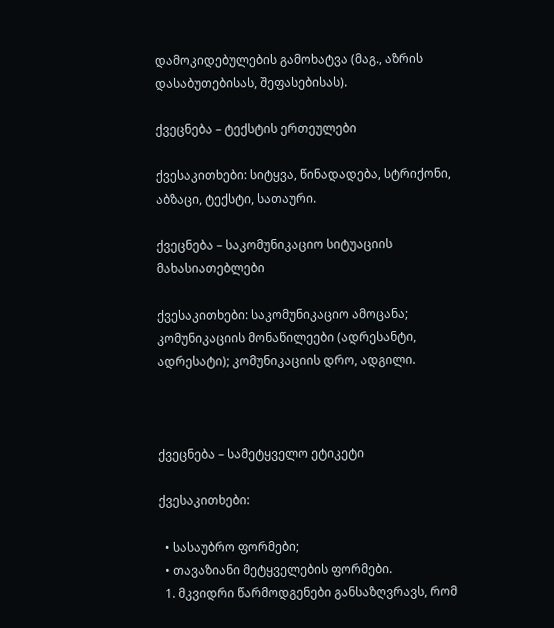დამოკიდებულების გამოხატვა (მაგ., აზრის დასაბუთებისას, შეფასებისას).

ქვეცნება – ტექსტის ერთეულები

ქვესაკითხები: სიტყვა, წინადადება, სტრიქონი, აბზაცი, ტექსტი, სათაური.

ქვეცნება – საკომუნიკაციო სიტუაციის მახასიათებლები

ქვესაკითხები: საკომუნიკაციო ამოცანა; კომუნიკაციის მონაწილეები (ადრესანტი, ადრესატი); კომუნიკაციის დრო, ადგილი.



ქვეცნება – სამეტყველო ეტიკეტი

ქვესაკითხები:

  • სასაუბრო ფორმები;
  • თავაზიანი მეტყველების ფორმები.
  1. მკვიდრი წარმოდგენები განსაზღვრავს, რომ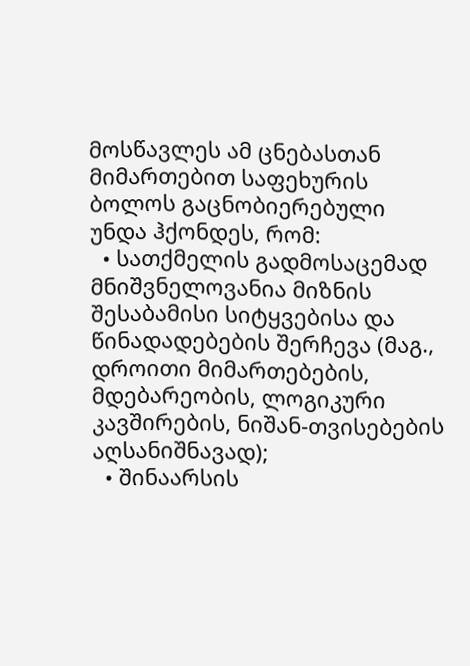მოსწავლეს ამ ცნებასთან მიმართებით საფეხურის ბოლოს გაცნობიერებული უნდა ჰქონდეს, რომ:
  • სათქმელის გადმოსაცემად მნიშვნელოვანია მიზნის შესაბამისი სიტყვებისა და წინადადებების შერჩევა (მაგ., დროითი მიმართებების, მდებარეობის, ლოგიკური კავშირების, ნიშან-თვისებების აღსანიშნავად);
  • შინაარსის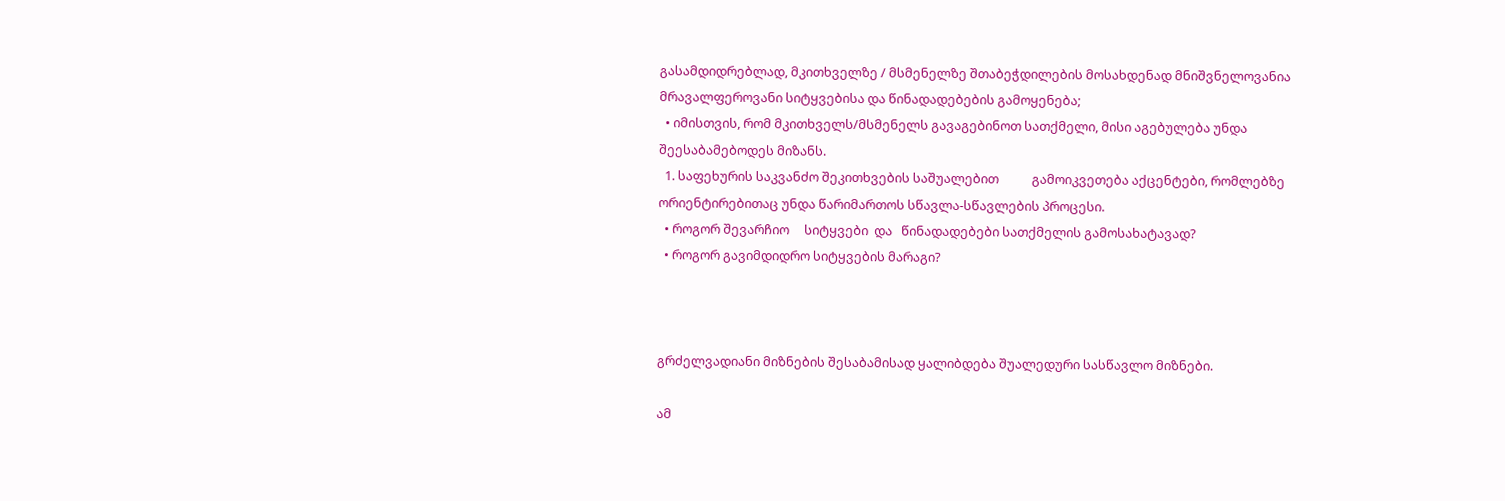გასამდიდრებლად, მკითხველზე / მსმენელზე შთაბეჭდილების მოსახდენად მნიშვნელოვანია მრავალფეროვანი სიტყვებისა და წინადადებების გამოყენება;
  • იმისთვის, რომ მკითხველს/მსმენელს გავაგებინოთ სათქმელი, მისი აგებულება უნდა შეესაბამებოდეს მიზანს.
  1. საფეხურის საკვანძო შეკითხვების საშუალებით           გამოიკვეთება აქცენტები, რომლებზე  ორიენტირებითაც უნდა წარიმართოს სწავლა-სწავლების პროცესი.
  • როგორ შევარჩიო     სიტყვები  და   წინადადებები სათქმელის გამოსახატავად?
  • როგორ გავიმდიდრო სიტყვების მარაგი?



გრძელვადიანი მიზნების შესაბამისად ყალიბდება შუალედური სასწავლო მიზნები.

ამ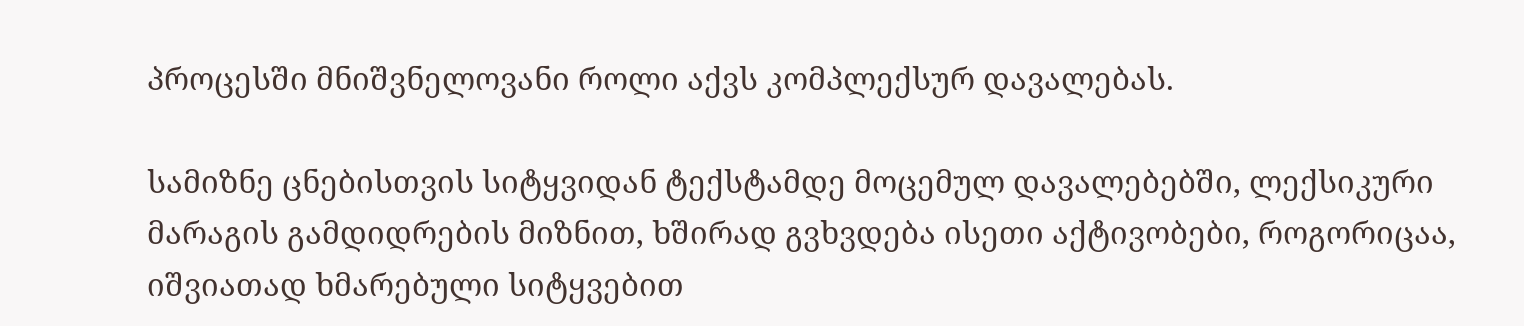პროცესში მნიშვნელოვანი როლი აქვს კომპლექსურ დავალებას.

სამიზნე ცნებისთვის სიტყვიდან ტექსტამდე მოცემულ დავალებებში, ლექსიკური მარაგის გამდიდრების მიზნით, ხშირად გვხვდება ისეთი აქტივობები, როგორიცაა, იშვიათად ხმარებული სიტყვებით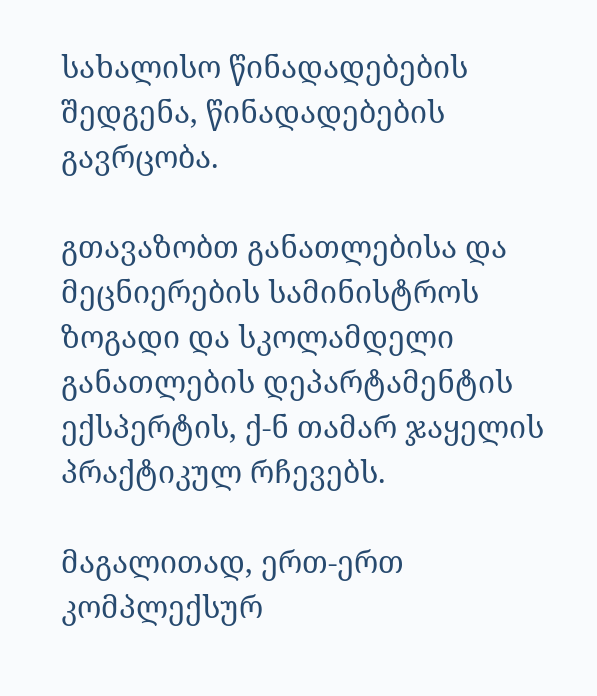სახალისო წინადადებების შედგენა, წინადადებების გავრცობა.

გთავაზობთ განათლებისა და მეცნიერების სამინისტროს ზოგადი და სკოლამდელი განათლების დეპარტამენტის ექსპერტის, ქ-ნ თამარ ჯაყელის პრაქტიკულ რჩევებს.

მაგალითად, ერთ-ერთ კომპლექსურ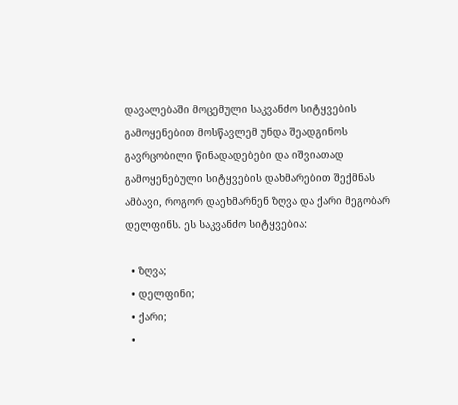დავალებაში მოცემული საკვანძო სიტყვების გამოყენებით მოსწავლემ უნდა შეადგინოს გავრცობილი წინადადებები და იშვიათად გამოყენებული სიტყვების დახმარებით შექმნას ამბავი, როგორ დაეხმარნენ ზღვა და ქარი მეგობარ დელფინს. ეს საკვანძო სიტყვებია:

  • ზღვა;
  • დელფინი;
  • ქარი;
  •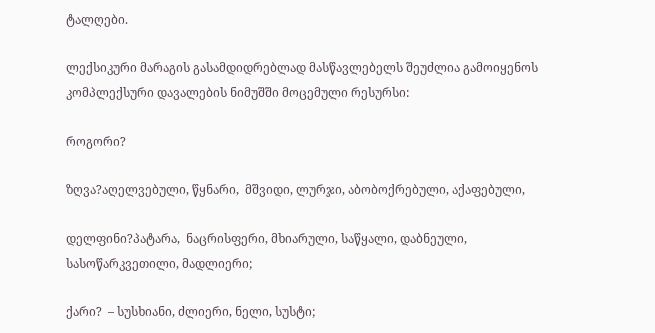ტალღები.

ლექსიკური მარაგის გასამდიდრებლად მასწავლებელს შეუძლია გამოიყენოს კომპლექსური დავალების ნიმუშში მოცემული რესურსი:

როგორი?

ზღვა?აღელვებული, წყნარი,  მშვიდი, ლურჯი, აბობოქრებული, აქაფებული,

დელფინი?პატარა,  ნაცრისფერი, მხიარული, საწყალი, დაბნეული, სასოწარკვეთილი, მადლიერი;

ქარი?  – სუსხიანი, ძლიერი, ნელი, სუსტი;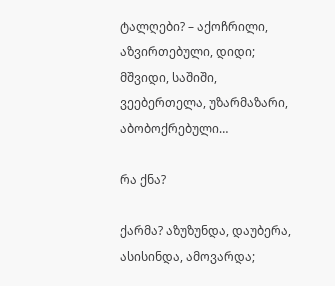ტალღები? – აქოჩრილი, აზვირთებული, დიდი; მშვიდი, საშიში, ვეებერთელა, უზარმაზარი, აბობოქრებული…

რა ქნა?

ქარმა? აზუზუნდა, დაუბერა, ასისინდა, ამოვარდა;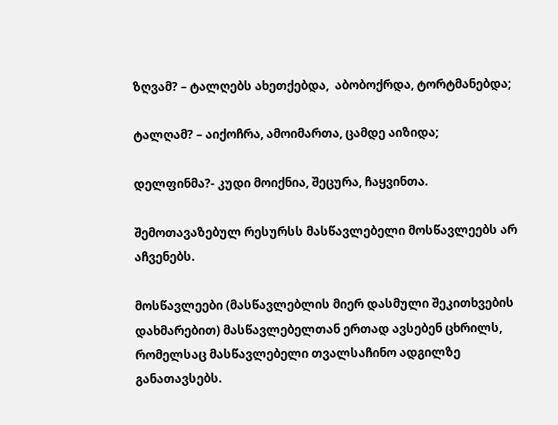ზღვამ? – ტალღებს ახეთქებდა,  აბობოქრდა, ტორტმანებდა;

ტალღამ? – აიქოჩრა, ამოიმართა, ცამდე აიზიდა;

დელფინმა?- კუდი მოიქნია, შეცურა, ჩაყვინთა.

შემოთავაზებულ რესურსს მასწავლებელი მოსწავლეებს არ აჩვენებს.

მოსწავლეები (მასწავლებლის მიერ დასმული შეკითხვების დახმარებით) მასწავლებელთან ერთად ავსებენ ცხრილს, რომელსაც მასწავლებელი თვალსაჩინო ადგილზე განათავსებს.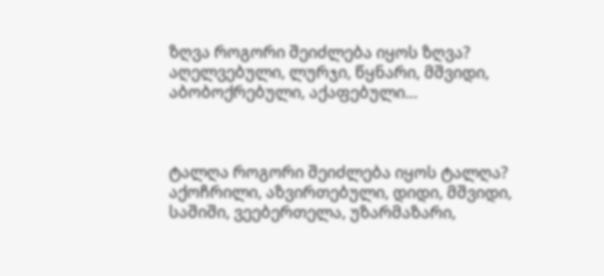ზღვა როგორი შეიძლება იყოს ზღვა? აღელვებული, ლურჯი, წყნარი, მშვიდი, აბობოქრებული, აქაფებული…



ტალღა როგორი შეიძლება იყოს ტალღა? აქოჩრილი, აზვირთებული, დიდი, მშვიდი, საშიში, ვეებერთელა, უზარმაზარი,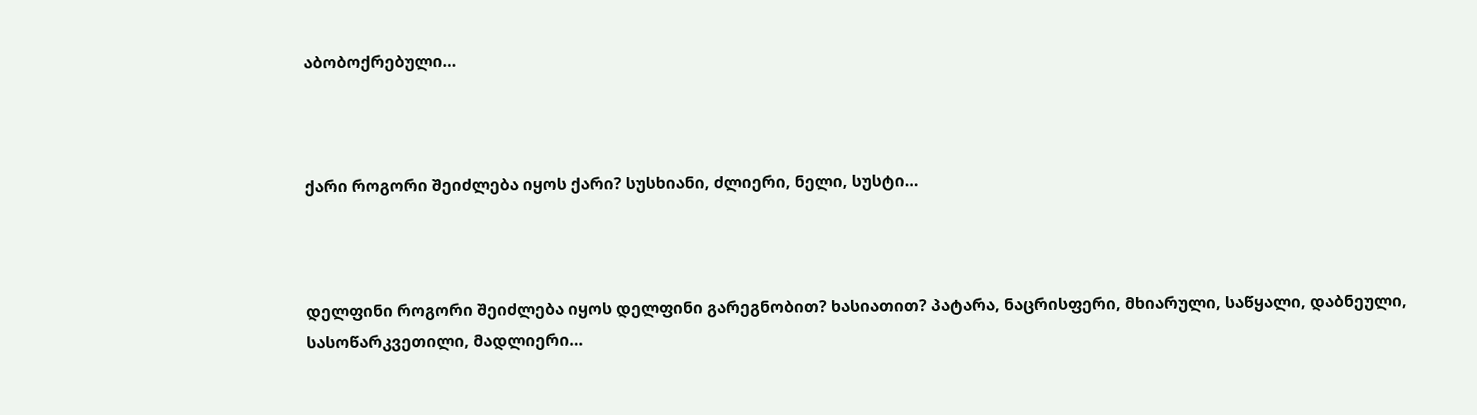აბობოქრებული…



ქარი როგორი შეიძლება იყოს ქარი? სუსხიანი, ძლიერი, ნელი, სუსტი…



დელფინი როგორი შეიძლება იყოს დელფინი გარეგნობით? ხასიათით? პატარა, ნაცრისფერი, მხიარული, საწყალი, დაბნეული, სასოწარკვეთილი, მადლიერი…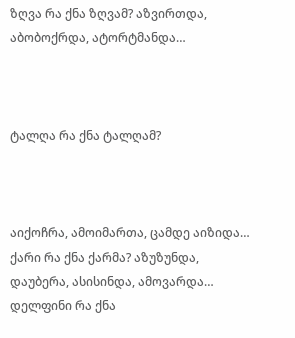ზღვა რა ქნა ზღვამ? აზვირთდა, აბობოქრდა, ატორტმანდა…



ტალღა რა ქნა ტალღამ?



აიქოჩრა, ამოიმართა, ცამდე აიზიდა…
ქარი რა ქნა ქარმა? აზუზუნდა, დაუბერა, ასისინდა, ამოვარდა…
დელფინი რა ქნა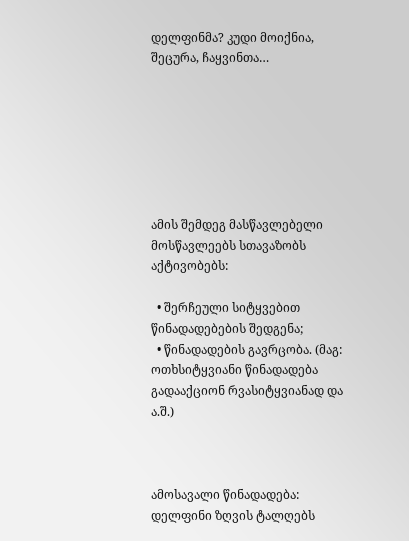დელფინმა? კუდი მოიქნია, შეცურა, ჩაყვინთა…







ამის შემდეგ მასწავლებელი მოსწავლეებს სთავაზობს აქტივობებს:

  • შერჩეული სიტყვებით წინადადებების შედგენა;
  • წინადადების გავრცობა. (მაგ: ოთხსიტყვიანი წინადადება გადააქციონ რვასიტყვიანად და ა.შ.)



ამოსავალი წინადადება: დელფინი ზღვის ტალღებს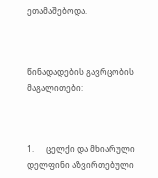ეთამაშებოდა.



წინადადების გავრცობის მაგალითები:



1.      ცელქი და მხიარული დელფინი აზვირთებული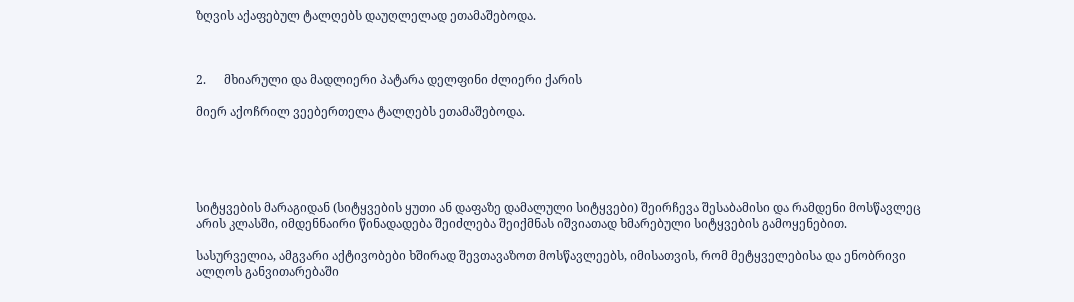ზღვის აქაფებულ ტალღებს დაუღლელად ეთამაშებოდა.



2.      მხიარული და მადლიერი პატარა დელფინი ძლიერი ქარის

მიერ აქოჩრილ ვეებერთელა ტალღებს ეთამაშებოდა.





სიტყვების მარაგიდან (სიტყვების ყუთი ან დაფაზე დამალული სიტყვები) შეირჩევა შესაბამისი და რამდენი მოსწავლეც არის კლასში, იმდენნაირი წინადადება შეიძლება შეიქმნას იშვიათად ხმარებული სიტყვების გამოყენებით.

სასურველია, ამგვარი აქტივობები ხშირად შევთავაზოთ მოსწავლეებს, იმისათვის, რომ მეტყველებისა და ენობრივი ალღოს განვითარებაში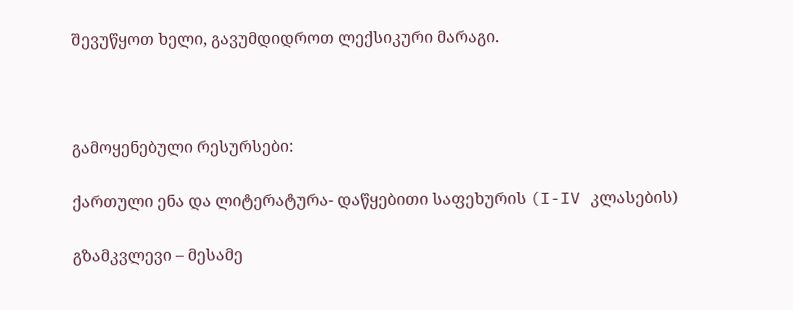შევუწყოთ ხელი, გავუმდიდროთ ლექსიკური მარაგი.



გამოყენებული რესურსები:

ქართული ენა და ლიტერატურა- დაწყებითი საფეხურის (I-IV კლასების)

გზამკვლევი – მესამე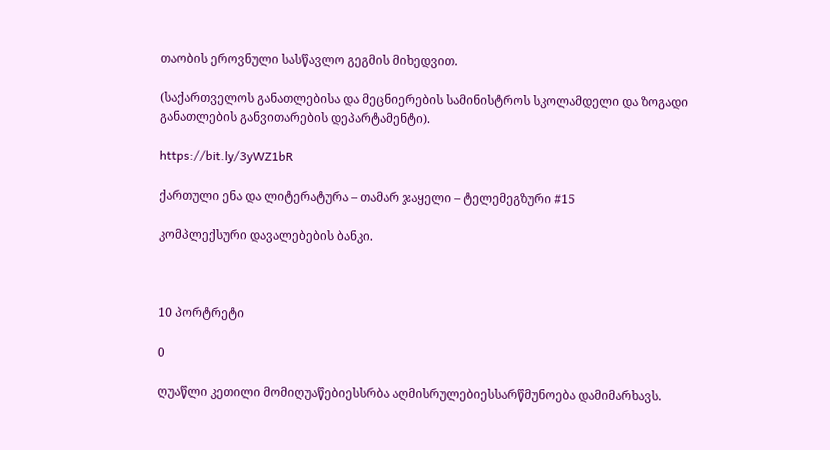თაობის ეროვნული სასწავლო გეგმის მიხედვით.

(საქართველოს განათლებისა და მეცნიერების სამინისტროს სკოლამდელი და ზოგადი განათლების განვითარების დეპარტამენტი).

https://bit.ly/3yWZ1bR

ქართული ენა და ლიტერატურა – თამარ ჯაყელი – ტელემეგზური #15

კომპლექსური დავალებების ბანკი.



10 პორტრეტი

0

ღუაწლი კეთილი მომიღუაწებიესსრბა აღმისრულებიესსარწმუნოება დამიმარხავს.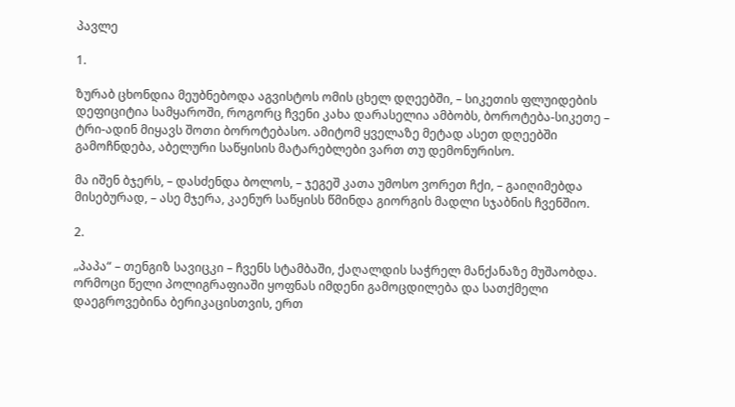პავლე

1.

ზურაბ ცხონდია მეუბნებოდა აგვისტოს ომის ცხელ დღეებში, – სიკეთის ფლუიდების დეფიციტია სამყაროში, როგორც ჩვენი კახა დარასელია ამბობს, ბოროტება-სიკეთე – ტრი-ადინ მიყავს შოთი ბოროტებასო. ამიტომ ყველაზე მეტად ასეთ დღეებში გამოჩნდება, აბელური საწყისის მატარებლები ვართ თუ დემონურისო.

მა იშენ ბჯერს, – დასძენდა ბოლოს, – ჯეგეშ კათა უმოსო ვორეთ ჩქი, – გაიღიმებდა მისებურად, – ასე მჯერა, კაენურ საწყისს წმინდა გიორგის მადლი სჯაბნის ჩვენშიო.

2.

„პაპა“ – თენგიზ სავიცკი – ჩვენს სტამბაში, ქაღალდის საჭრელ მანქანაზე მუშაობდა. ორმოცი წელი პოლიგრაფიაში ყოფნას იმდენი გამოცდილება და სათქმელი დაეგროვებინა ბერიკაცისთვის, ერთ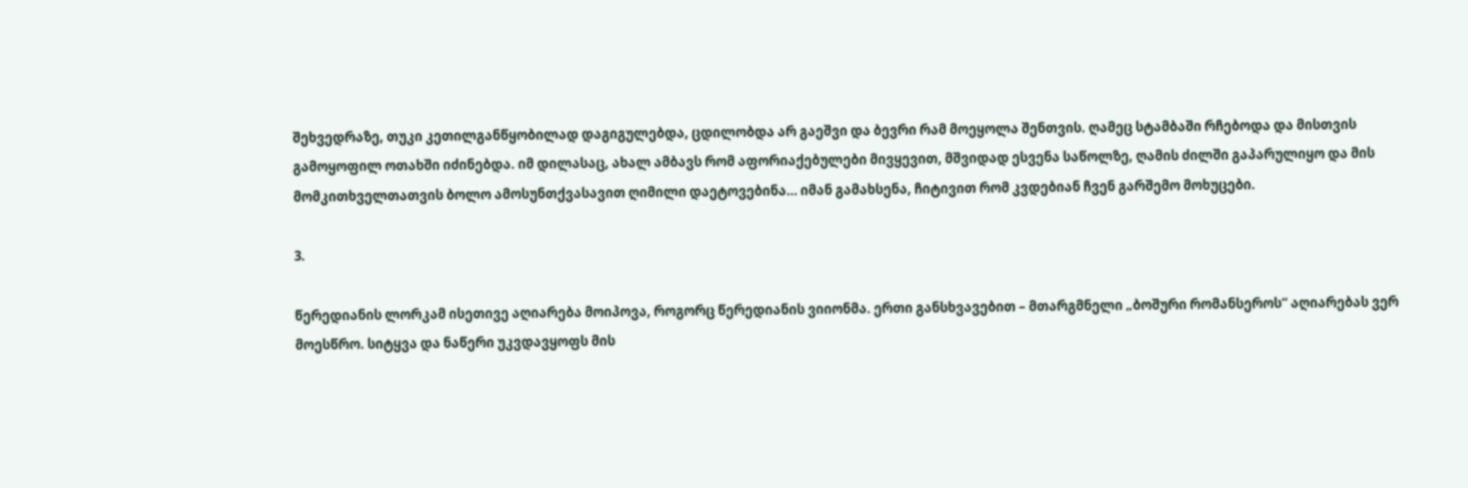შეხვედრაზე, თუკი კეთილგანწყობილად დაგიგულებდა, ცდილობდა არ გაეშვი და ბევრი რამ მოეყოლა შენთვის. ღამეც სტამბაში რჩებოდა და მისთვის გამოყოფილ ოთახში იძინებდა. იმ დილასაც, ახალ ამბავს რომ აფორიაქებულები მივყევით, მშვიდად ესვენა საწოლზე, ღამის ძილში გაპარულიყო და მის მომკითხველთათვის ბოლო ამოსუნთქვასავით ღიმილი დაეტოვებინა… იმან გამახსენა, ჩიტივით რომ კვდებიან ჩვენ გარშემო მოხუცები.

3.

წერედიანის ლორკამ ისეთივე აღიარება მოიპოვა, როგორც წერედიანის ვიიონმა. ერთი განსხვავებით – მთარგმნელი „ბოშური რომანსეროს“ აღიარებას ვერ მოესწრო. სიტყვა და ნაწერი უკვდავყოფს მის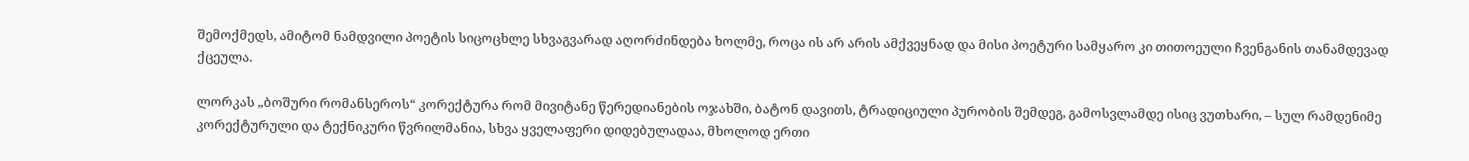შემოქმედს, ამიტომ ნამდვილი პოეტის სიცოცხლე სხვაგვარად აღორძინდება ხოლმე, როცა ის არ არის ამქვეყნად და მისი პოეტური სამყარო კი თითოეული ჩვენგანის თანამდევად ქცეულა.

ლორკას „ბოშური რომანსეროს“ კორექტურა რომ მივიტანე წერედიანების ოჯახში, ბატონ დავითს, ტრადიციული პურობის შემდეგ, გამოსვლამდე ისიც ვუთხარი, – სულ რამდენიმე კორექტურული და ტექნიკური წვრილმანია, სხვა ყველაფერი დიდებულადაა, მხოლოდ ერთი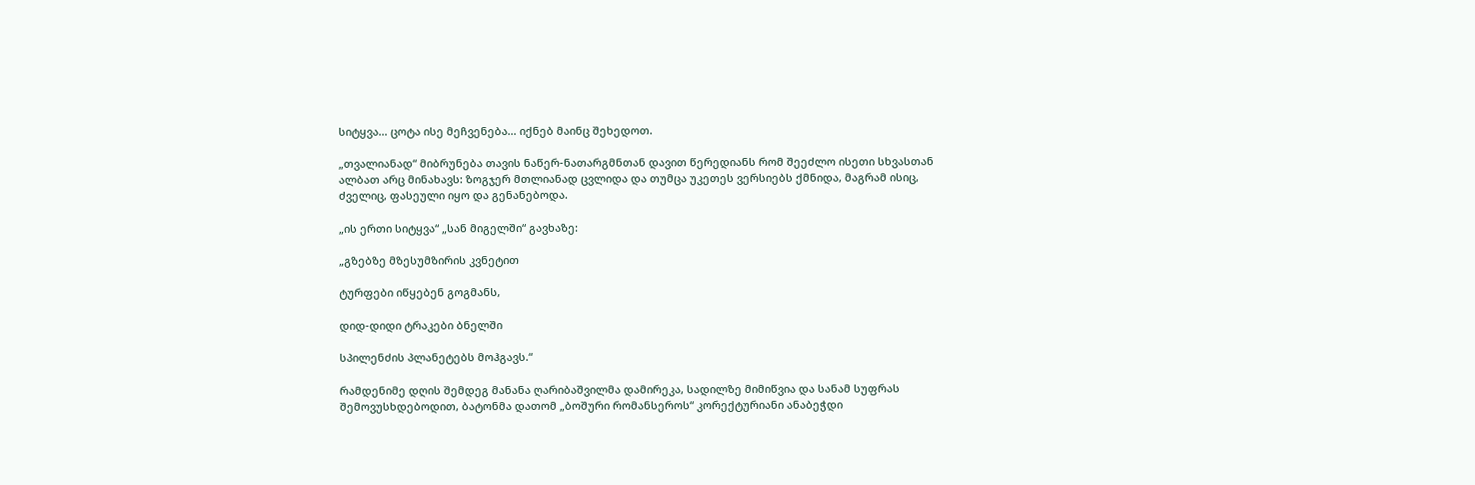სიტყვა… ცოტა ისე მეჩვენება… იქნებ მაინც შეხედოთ.

„თვალიანად“ მიბრუნება თავის ნაწერ-ნათარგმნთან დავით წერედიანს რომ შეეძლო ისეთი სხვასთან ალბათ არც მინახავს: ზოგჯერ მთლიანად ცვლიდა და თუმცა უკეთეს ვერსიებს ქმნიდა, მაგრამ ისიც, ძველიც, ფასეული იყო და გენანებოდა.

„ის ერთი სიტყვა“ „სან მიგელში“ გავხაზე:

„გზებზე მზესუმზირის კვნეტით

ტურფები იწყებენ გოგმანს,

დიდ-დიდი ტრაკები ბნელში

სპილენძის პლანეტებს მოჰგავს.“

რამდენიმე დღის შემდეგ მანანა ღარიბაშვილმა დამირეკა, სადილზე მიმიწვია და სანამ სუფრას შემოვუსხდებოდით, ბატონმა დათომ „ბოშური რომანსეროს“ კორექტურიანი ანაბეჭდი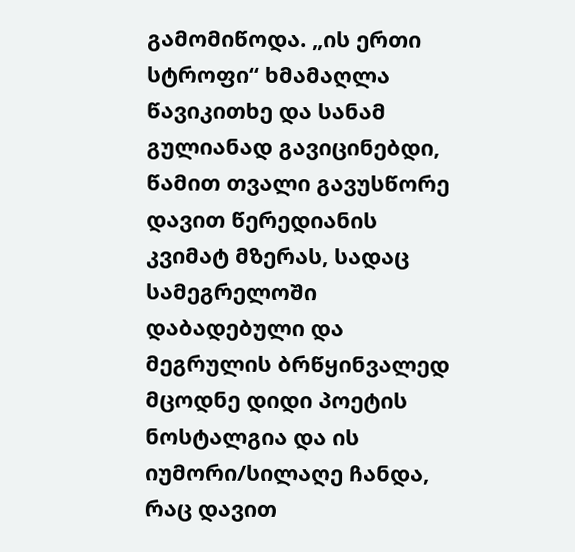გამომიწოდა. „ის ერთი სტროფი“ ხმამაღლა წავიკითხე და სანამ გულიანად გავიცინებდი, წამით თვალი გავუსწორე დავით წერედიანის კვიმატ მზერას, სადაც სამეგრელოში დაბადებული და მეგრულის ბრწყინვალედ მცოდნე დიდი პოეტის ნოსტალგია და ის იუმორი/სილაღე ჩანდა, რაც დავით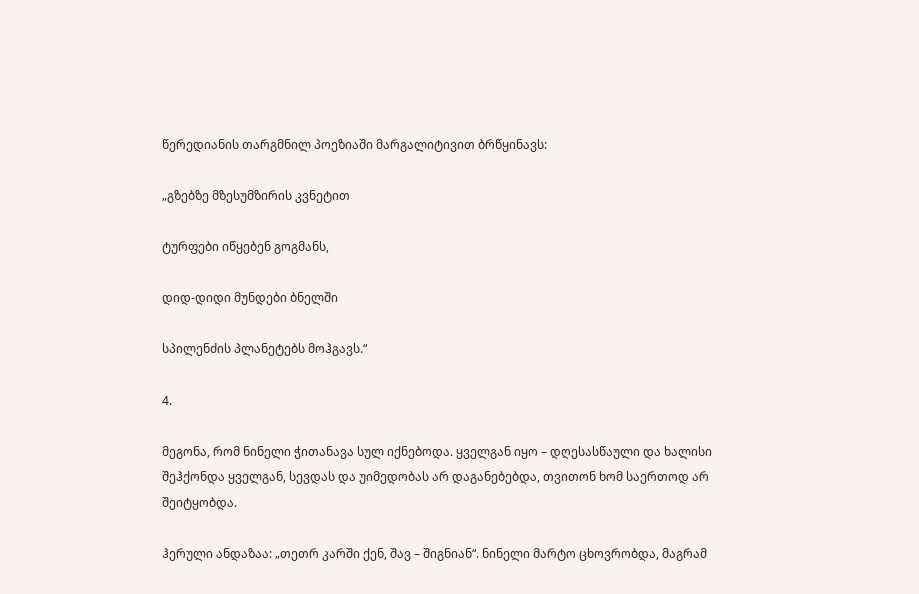წერედიანის თარგმნილ პოეზიაში მარგალიტივით ბრწყინავს:

„გზებზე მზესუმზირის კვნეტით

ტურფები იწყებენ გოგმანს,

დიდ-დიდი მუნდები ბნელში

სპილენძის პლანეტებს მოჰგავს.“

4.

მეგონა, რომ ნინელი ჭითანავა სულ იქნებოდა. ყველგან იყო – დღესასწაული და ხალისი შეჰქონდა ყველგან, სევდას და უიმედობას არ დაგანებებდა, თვითონ ხომ საერთოდ არ შეიტყობდა.

ჰერული ანდაზაა: „თეთრ კარში ქენ, შავ – შიგნიან“. ნინელი მარტო ცხოვრობდა, მაგრამ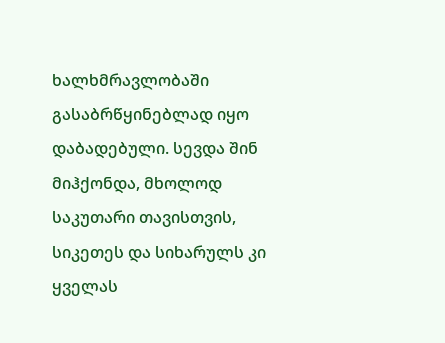ხალხმრავლობაში გასაბრწყინებლად იყო დაბადებული. სევდა შინ მიჰქონდა, მხოლოდ საკუთარი თავისთვის, სიკეთეს და სიხარულს კი ყველას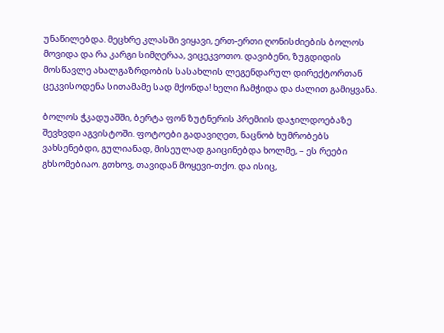უნაწილებდა. მეცხრე კლასში ვიყავი, ერთ-ერთი ღონისძიების ბოლოს მოვიდა და რა კარგი სიმღერაა, ვიცეკვოთო. დავიბენი, ზუგდიდის მოსწავლე ახალგაზრდობის სასახლის ლეგენდარულ დირექტორთან ცეკვისოდენა სითამამე სად მქონდა! ხელი ჩამჭიდა და ძალით გამიყვანა.

ბოლოს ჭკადუაშში, ბერტა ფონ ზუტნერის პრემიის დაჯილდოებაზე შევხვდი აგვისტოში. ფოტოები გადავიღეთ, ნაცნობ ხუმრობებს ვახსენებდი, გულიანად, მისეულად გაიცინებდა ხოლმე, – ეს რეები გხსომებიაო. გთხოვ, თავიდან მოყევი-თქო. და ისიც,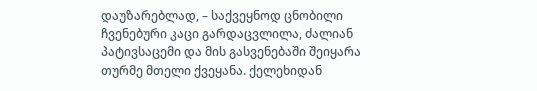დაუზარებლად, – საქვეყნოდ ცნობილი ჩვენებური კაცი გარდაცვლილა, ძალიან პატივსაცემი და მის გასვენებაში შეიყარა თურმე მთელი ქვეყანა. ქელეხიდან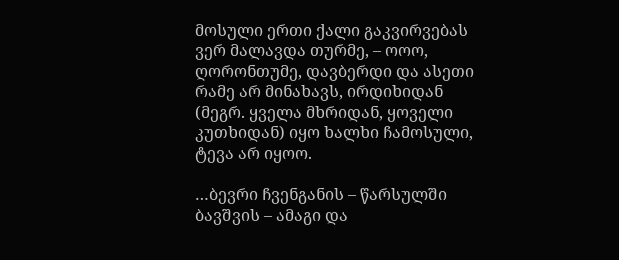მოსული ერთი ქალი გაკვირვებას ვერ მალავდა თურმე, – ოოო, ღორონთუმე, დავბერდი და ასეთი რამე არ მინახავს, ირდიხიდან (მეგრ. ყველა მხრიდან, ყოველი კუთხიდან) იყო ხალხი ჩამოსული, ტევა არ იყოო.

…ბევრი ჩვენგანის – წარსულში ბავშვის – ამაგი და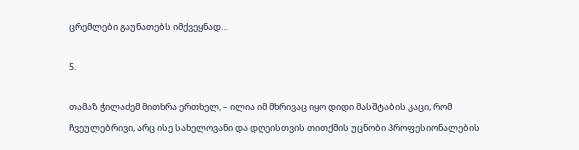ცრემლები გაუნათებს იმქვეყნად…

5.

თამაზ ჭილაძემ მითხრა ერთხელ, – ილია იმ მხრივაც იყო დიდი მასშტაბის კაცი, რომ ჩვეულებრივი, არც ისე სახელოვანი და დღეისთვის თითქმის უცნობი პროფესიონალების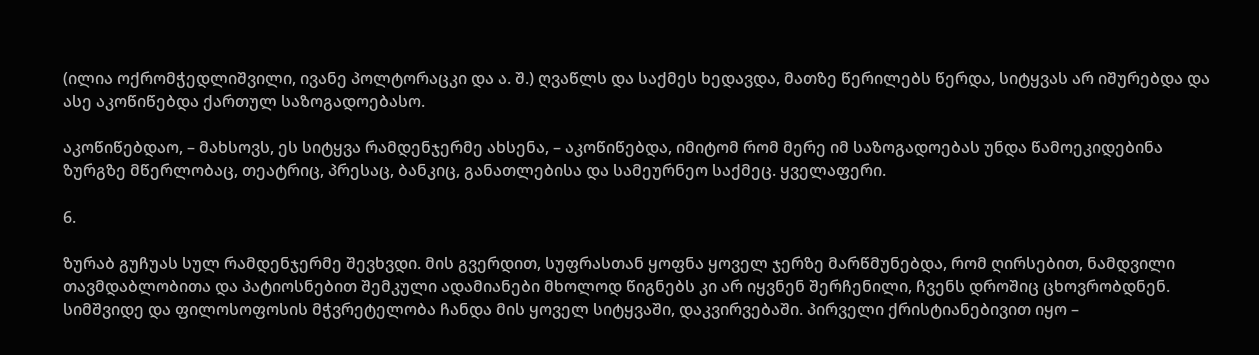(ილია ოქრომჭედლიშვილი, ივანე პოლტორაცკი და ა. შ.) ღვაწლს და საქმეს ხედავდა, მათზე წერილებს წერდა, სიტყვას არ იშურებდა და ასე აკოწიწებდა ქართულ საზოგადოებასო.

აკოწიწებდაო, – მახსოვს, ეს სიტყვა რამდენჯერმე ახსენა, – აკოწიწებდა, იმიტომ რომ მერე იმ საზოგადოებას უნდა წამოეკიდებინა ზურგზე მწერლობაც, თეატრიც, პრესაც, ბანკიც, განათლებისა და სამეურნეო საქმეც. ყველაფერი.

6.

ზურაბ გუჩუას სულ რამდენჯერმე შევხვდი. მის გვერდით, სუფრასთან ყოფნა ყოველ ჯერზე მარწმუნებდა, რომ ღირსებით, ნამდვილი თავმდაბლობითა და პატიოსნებით შემკული ადამიანები მხოლოდ წიგნებს კი არ იყვნენ შერჩენილი, ჩვენს დროშიც ცხოვრობდნენ. სიმშვიდე და ფილოსოფოსის მჭვრეტელობა ჩანდა მის ყოველ სიტყვაში, დაკვირვებაში. პირველი ქრისტიანებივით იყო –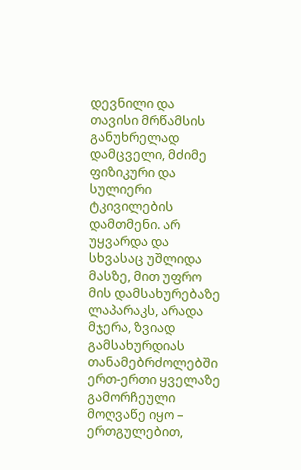დევნილი და თავისი მრწამსის განუხრელად დამცველი, მძიმე ფიზიკური და სულიერი ტკივილების დამთმენი. არ უყვარდა და სხვასაც უშლიდა მასზე, მით უფრო მის დამსახურებაზე ლაპარაკს, არადა მჯერა, ზვიად გამსახურდიას თანამებრძოლებში ერთ-ერთი ყველაზე გამორჩეული მოღვაწე იყო – ერთგულებით,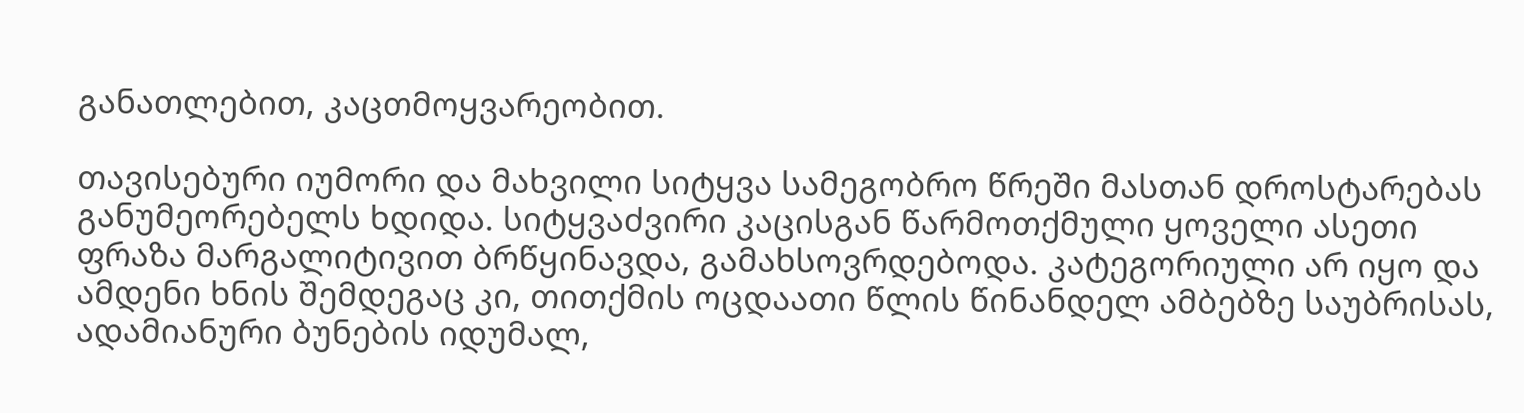განათლებით, კაცთმოყვარეობით.

თავისებური იუმორი და მახვილი სიტყვა სამეგობრო წრეში მასთან დროსტარებას განუმეორებელს ხდიდა. სიტყვაძვირი კაცისგან წარმოთქმული ყოველი ასეთი ფრაზა მარგალიტივით ბრწყინავდა, გამახსოვრდებოდა. კატეგორიული არ იყო და ამდენი ხნის შემდეგაც კი, თითქმის ოცდაათი წლის წინანდელ ამბებზე საუბრისას, ადამიანური ბუნების იდუმალ,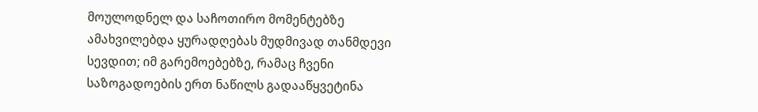მოულოდნელ და საჩოთირო მომენტებზე ამახვილებდა ყურადღებას მუდმივად თანმდევი სევდით; იმ გარემოებებზე, რამაც ჩვენი საზოგადოების ერთ ნაწილს გადააწყვეტინა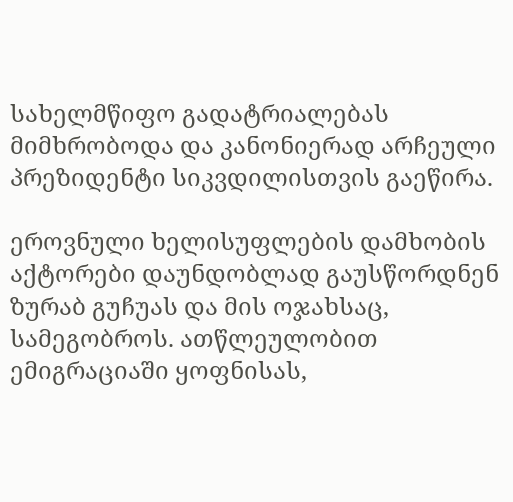სახელმწიფო გადატრიალებას მიმხრობოდა და კანონიერად არჩეული პრეზიდენტი სიკვდილისთვის გაეწირა.

ეროვნული ხელისუფლების დამხობის აქტორები დაუნდობლად გაუსწორდნენ ზურაბ გუჩუას და მის ოჯახსაც, სამეგობროს. ათწლეულობით ემიგრაციაში ყოფნისას,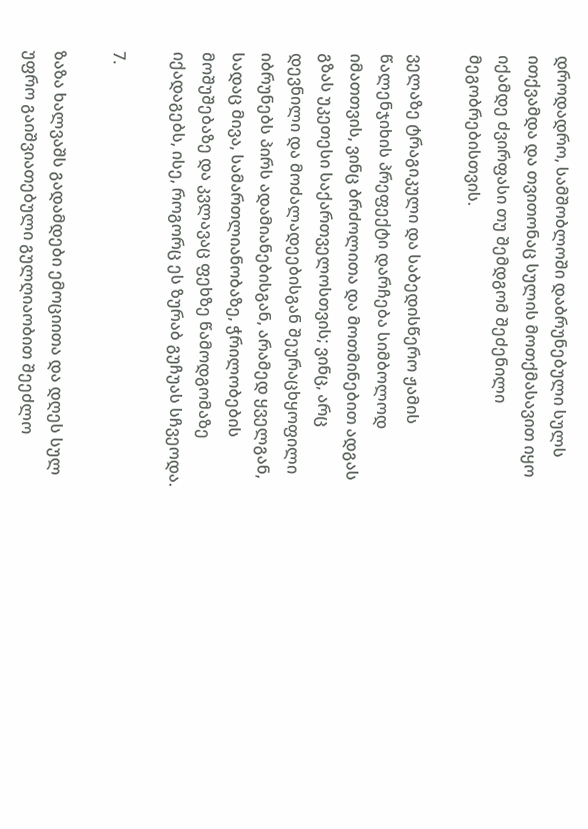დროდადრო, სამშობლოში დაბრუნებული სულს ითქვამდა და თვითონაც სულის მოთქმასავით იყო იქამდე ძვირფასი თუ შემდგომ შეძენილი მეგობრებისთვის.

ველაზე ტრაგიკული და საბედისწერო ჟამის წალენჯიხის პრეფექტი დარჩება სიმბოლოდ იმათთვის, ვინც ბრძოლითა და მოთმინებით ადგას გზას უკეთესი საქართველოსთვის; ვინც, არც დევნილი და მოძალადეებისგან შეურაცხყოფილი იბრუნებს პირს ადამიანებისგან, არამედ ყველგან, სადაც მივა, სამართლიანობაზე, ჭრილობების მოშუშებაზე და კვლავაც ფეხზე წამოდგომაზე იქადაგებს, ისე, როგორც ეს ზურაბ გუჩუას სჩვეოდა.

7.

ზაზა ხალვაშს გადამდები ემოციითა და დღეს სულ უფრო გაიშვიათებული გულღიაობით შეეძლო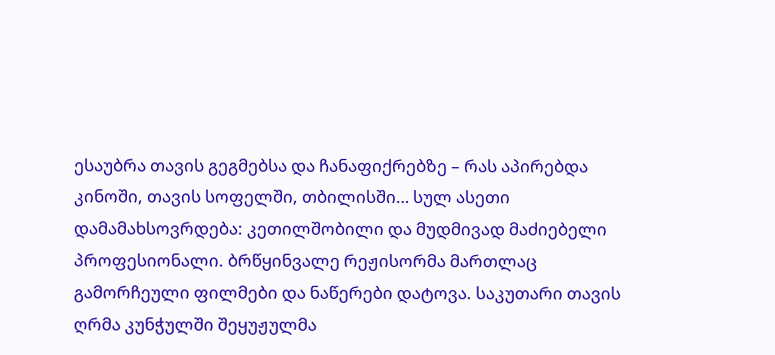ესაუბრა თავის გეგმებსა და ჩანაფიქრებზე – რას აპირებდა კინოში, თავის სოფელში, თბილისში… სულ ასეთი დამამახსოვრდება: კეთილშობილი და მუდმივად მაძიებელი პროფესიონალი. ბრწყინვალე რეჟისორმა მართლაც გამორჩეული ფილმები და ნაწერები დატოვა. საკუთარი თავის ღრმა კუნჭულში შეყუჟულმა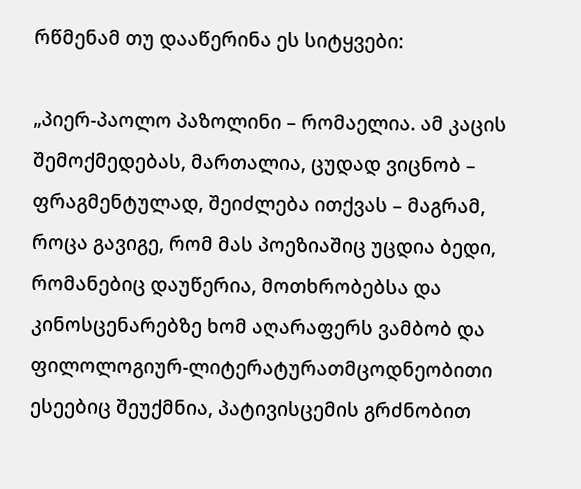რწმენამ თუ დააწერინა ეს სიტყვები:

„პიერ-პაოლო პაზოლინი – რომაელია. ამ კაცის შემოქმედებას, მართალია, ცუდად ვიცნობ – ფრაგმენტულად, შეიძლება ითქვას – მაგრამ, როცა გავიგე, რომ მას პოეზიაშიც უცდია ბედი, რომანებიც დაუწერია, მოთხრობებსა და კინოსცენარებზე ხომ აღარაფერს ვამბობ და ფილოლოგიურ-ლიტერატურათმცოდნეობითი ესეებიც შეუქმნია, პატივისცემის გრძნობით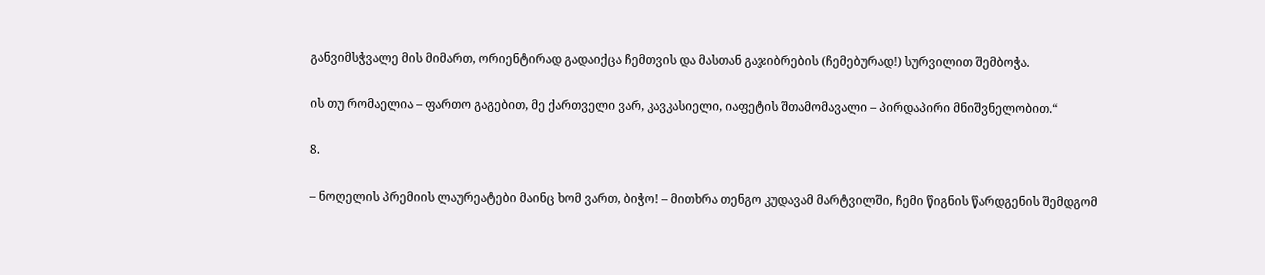განვიმსჭვალე მის მიმართ, ორიენტირად გადაიქცა ჩემთვის და მასთან გაჯიბრების (ჩემებურად!) სურვილით შემბოჭა.

ის თუ რომაელია – ფართო გაგებით, მე ქართველი ვარ, კავკასიელი, იაფეტის შთამომავალი – პირდაპირი მნიშვნელობით.“

8.

– ნოღელის პრემიის ლაურეატები მაინც ხომ ვართ, ბიჭო! – მითხრა თენგო კუდავამ მარტვილში, ჩემი წიგნის წარდგენის შემდგომ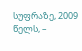სუფრაზე, 2009 წელს, –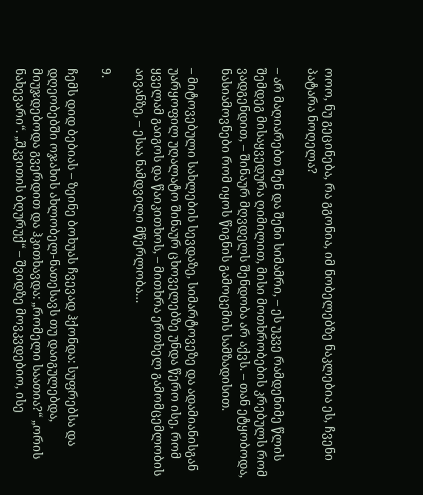ოოო, ნუ გეცინება, რა გგონია, იმ ნობელებზე ნაკლებია ეს, ჩვენი პატარა ნოღელა?

– არ მაღიარებთ შენ და შენი სიმამრი, – ეს უკვე რამდენიმე წლის შემდეგ მისაყვედურა ღიმილით, მისი მოთხრობების კრებულს რომ ვადგენდით, – შინაურ მღვდელს შენდობა არ აქვს. – თან ეტყობოდა, ნასიამოვნები რომ იყოს წიგნის გამოცემის სამზადისით.

– მიტოვებული სახლების სევდაზე, სიმარტოვეზე და ადამიანისგან უარყოფილ უღალატო შინაურ ცხოველებზე უნდა წერო ისე, რომ ყველამ გაიგოს და წაიკითხოს, – მითხრა ერთხელ გამომცემლობის აივანზე, – ესაა ნამდვილი მწერლობა…

9.

ჩემს დიდ ბებიას – ზეინე ბოხუას ჩვევად ჰქონდა: სუფრებსა და დღეობებში ოჯახის ახლობელ-ნათესავს თუ დაიგულებდა, მიუჯდებოდა გვერდით და ჰკითხავდა: „რომელი საათია?“ „ორის ნახევარი“. „შკვითის ბღურუქ“ – შვიდზე მოვკვდებიო, ისე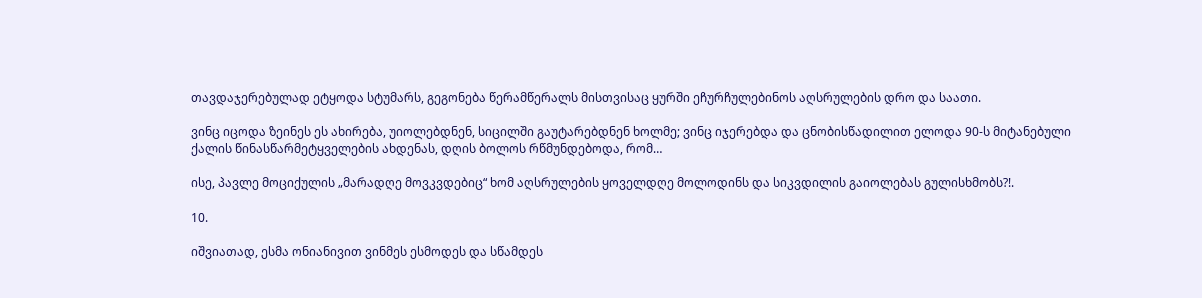თავდაჯერებულად ეტყოდა სტუმარს, გეგონება წერამწერალს მისთვისაც ყურში ეჩურჩულებინოს აღსრულების დრო და საათი.

ვინც იცოდა ზეინეს ეს ახირება, უიოლებდნენ, სიცილში გაუტარებდნენ ხოლმე; ვინც იჯერებდა და ცნობისწადილით ელოდა 90-ს მიტანებული ქალის წინასწარმეტყველების ახდენას, დღის ბოლოს რწმუნდებოდა, რომ…

ისე, პავლე მოციქულის „მარადღე მოვკვდებიც“ ხომ აღსრულების ყოველდღე მოლოდინს და სიკვდილის გაიოლებას გულისხმობს?!.

10.

იშვიათად, ესმა ონიანივით ვინმეს ესმოდეს და სწამდეს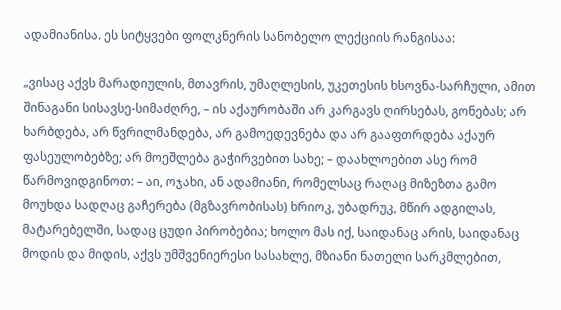ადამიანისა. ეს სიტყვები ფოლკნერის სანობელო ლექციის რანგისაა:

„ვისაც აქვს მარადიულის, მთავრის, უმაღლესის, უკეთესის ხსოვნა-სარჩული, ამით შინაგანი სისავსე-სიმაძღრე, – ის აქაურობაში არ კარგავს ღირსებას, გონებას; არ ხარბდება, არ წვრილმანდება, არ გამოედევნება და არ გააფთრდება აქაურ ფასეულობებზე; არ მოეშლება გაჭირვებით სახე; – დაახლოებით ასე რომ წარმოვიდგინოთ: – აი, ოჯახი, ან ადამიანი, რომელსაც რაღაც მიზეზთა გამო მოუხდა სადღაც გაჩერება (მგზავრობისას) ხრიოკ, უბადრუკ, მწირ ადგილას, მატარებელში, სადაც ცუდი პირობებია; ხოლო მას იქ, საიდანაც არის, საიდანაც მოდის და მიდის, აქვს უმშვენიერესი სასახლე, მზიანი ნათელი სარკმლებით,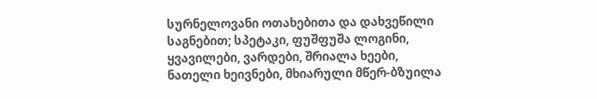სურნელოვანი ოთახებითა და დახვეწილი საგნებით; სპეტაკი, ფუშფუშა ლოგინი, ყვავილები, ვარდები, შრიალა ხეები, ნათელი ხეივნები, მხიარული მწერ-ბზუილა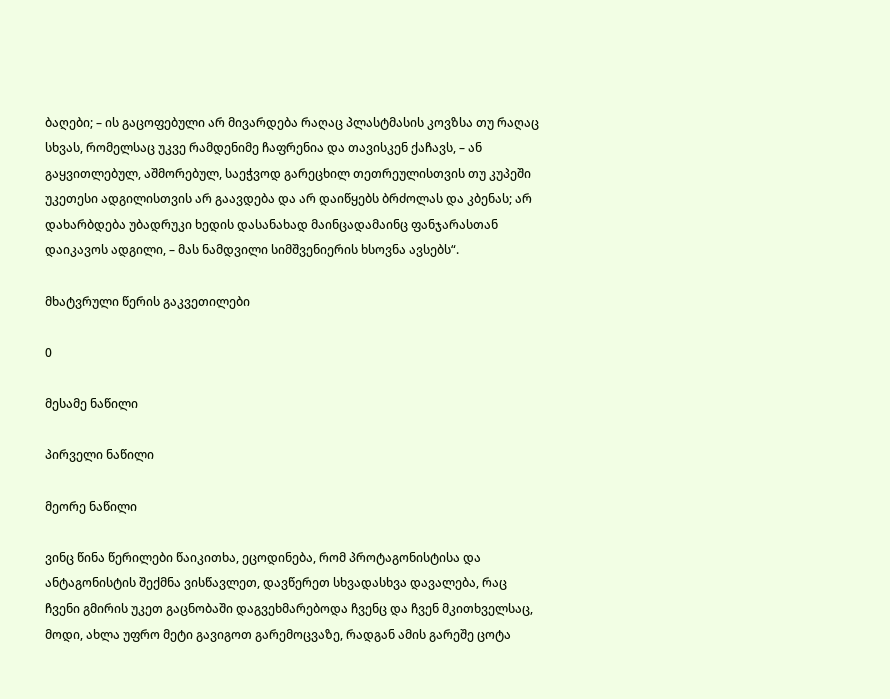ბაღები; – ის გაცოფებული არ მივარდება რაღაც პლასტმასის კოვზსა თუ რაღაც სხვას, რომელსაც უკვე რამდენიმე ჩაფრენია და თავისკენ ქაჩავს, – ან გაყვითლებულ, აშმორებულ, საეჭვოდ გარეცხილ თეთრეულისთვის თუ კუპეში უკეთესი ადგილისთვის არ გაავდება და არ დაიწყებს ბრძოლას და კბენას; არ დახარბდება უბადრუკი ხედის დასანახად მაინცადამაინც ფანჯარასთან დაიკავოს ადგილი, – მას ნამდვილი სიმშვენიერის ხსოვნა ავსებს“.

მხატვრული წერის გაკვეთილები

0

მესამე ნაწილი

პირველი ნაწილი

მეორე ნაწილი

ვინც წინა წერილები წაიკითხა, ეცოდინება, რომ პროტაგონისტისა და ანტაგონისტის შექმნა ვისწავლეთ, დავწერეთ სხვადასხვა დავალება, რაც ჩვენი გმირის უკეთ გაცნობაში დაგვეხმარებოდა ჩვენც და ჩვენ მკითხველსაც, მოდი, ახლა უფრო მეტი გავიგოთ გარემოცვაზე, რადგან ამის გარეშე ცოტა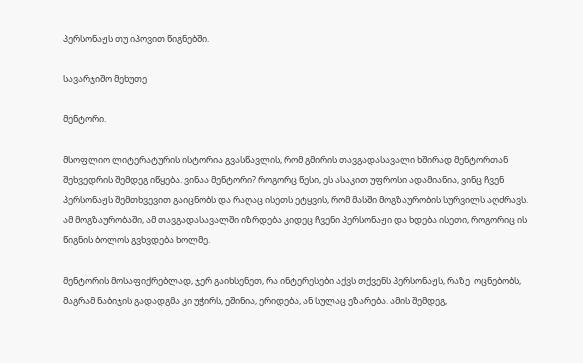პერსონაჟს თუ იპოვით წიგნებში.

სავარჯიშო მეხუთე

მენტორი.

მსოფლიო ლიტერატურის ისტორია გვასწავლის, რომ გმირის თავგადასავალი ხშირად მენტორთან შეხვედრის შემდეგ იწყება. ვინაა მენტორი? როგორც წესი, ეს ასაკით უფროსი ადამიანია, ვინც ჩვენ პერსონაჟს შემთხვევით გაიცნობს და რაღაც ისეთს ეტყვის, რომ მასში მოგზაურობის სურვილს აღძრავს. ამ მოგზაურობაში, ამ თავგადასავალში იზრდება კიდეც ჩვენი პერსონაჟი და ხდება ისეთი, როგორიც ის წიგნის ბოლოს გვხვდება ხოლმე.

მენტორის მოსაფიქრებლად, ჯერ გაიხსენეთ, რა ინტერესები აქვს თქვენს პერსონაჟს, რაზე  ოცნებობს, მაგრამ ნაბიჯის გადადგმა კი უჭირს, ეშინია, ერიდება, ან სულაც ეზარება. ამის შემდეგ,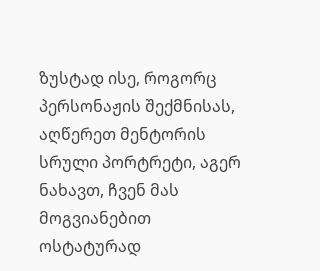ზუსტად ისე, როგორც პერსონაჟის შექმნისას, აღწერეთ მენტორის სრული პორტრეტი, აგერ ნახავთ, ჩვენ მას მოგვიანებით ოსტატურად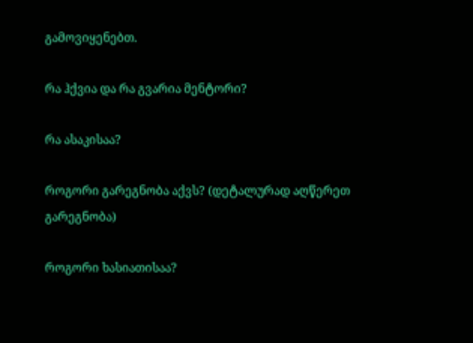გამოვიყენებთ.

რა ჰქვია და რა გვარია მენტორი?

რა ასაკისაა?

როგორი გარეგნობა აქვს? (დეტალურად აღწერეთ გარეგნობა)

როგორი ხასიათისაა?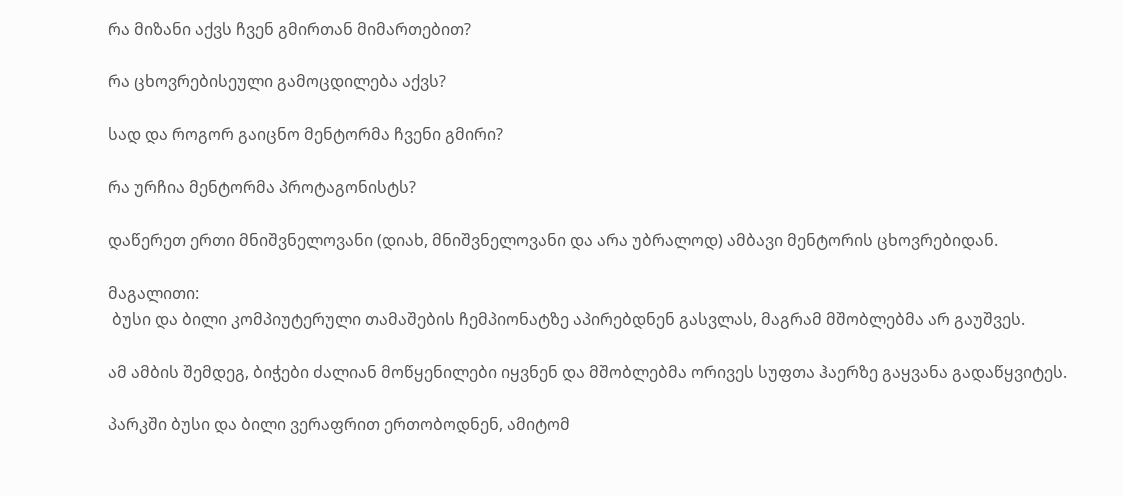რა მიზანი აქვს ჩვენ გმირთან მიმართებით?

რა ცხოვრებისეული გამოცდილება აქვს?

სად და როგორ გაიცნო მენტორმა ჩვენი გმირი?

რა ურჩია მენტორმა პროტაგონისტს?

დაწერეთ ერთი მნიშვნელოვანი (დიახ, მნიშვნელოვანი და არა უბრალოდ) ამბავი მენტორის ცხოვრებიდან.

მაგალითი:
 ბუსი და ბილი კომპიუტერული თამაშების ჩემპიონატზე აპირებდნენ გასვლას, მაგრამ მშობლებმა არ გაუშვეს.

ამ ამბის შემდეგ, ბიჭები ძალიან მოწყენილები იყვნენ და მშობლებმა ორივეს სუფთა ჰაერზე გაყვანა გადაწყვიტეს.

პარკში ბუსი და ბილი ვერაფრით ერთობოდნენ, ამიტომ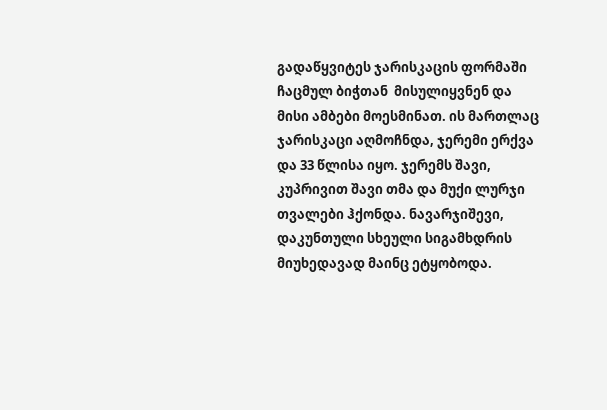გადაწყვიტეს ჯარისკაცის ფორმაში ჩაცმულ ბიჭთან  მისულიყვნენ და მისი ამბები მოესმინათ. ის მართლაც ჯარისკაცი აღმოჩნდა, ჯერემი ერქვა და 33 წლისა იყო. ჯერემს შავი, კუპრივით შავი თმა და მუქი ლურჯი თვალები ჰქონდა. ნავარჯიშევი, დაკუნთული სხეული სიგამხდრის მიუხედავად მაინც ეტყობოდა.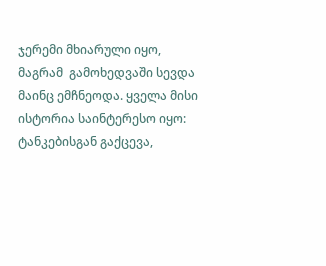ჯერემი მხიარული იყო, მაგრამ  გამოხედვაში სევდა მაინც ემჩნეოდა. ყველა მისი ისტორია საინტერესო იყო: ტანკებისგან გაქცევა,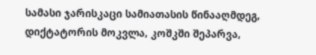სამასი ჯარისკაცი სამიათასის წინააღმდეგ, დიქტატორის მოკვლა, კოშკში შეპარვა,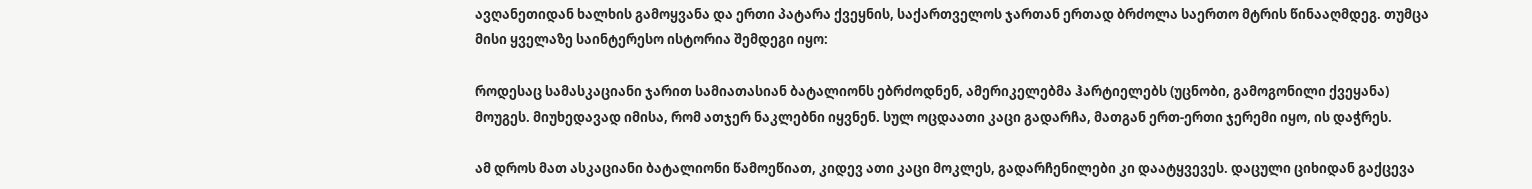ავღანეთიდან ხალხის გამოყვანა და ერთი პატარა ქვეყნის, საქართველოს ჯართან ერთად ბრძოლა საერთო მტრის წინააღმდეგ. თუმცა მისი ყველაზე საინტერესო ისტორია შემდეგი იყო:

როდესაც სამასკაციანი ჯარით სამიათასიან ბატალიონს ებრძოდნენ, ამერიკელებმა ჰარტიელებს (უცნობი, გამოგონილი ქვეყანა) მოუგეს. მიუხედავად იმისა, რომ ათჯერ ნაკლებნი იყვნენ. სულ ოცდაათი კაცი გადარჩა, მათგან ერთ-ერთი ჯერემი იყო, ის დაჭრეს.

ამ დროს მათ ასკაციანი ბატალიონი წამოეწიათ, კიდევ ათი კაცი მოკლეს, გადარჩენილები კი დაატყვევეს. დაცული ციხიდან გაქცევა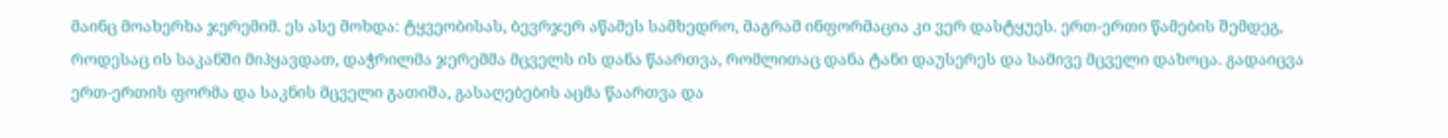მაინც მოახერხა ჯერემიმ. ეს ასე მოხდა: ტყვეობისას, ბევრჯერ აწამეს სამხედრო, მაგრამ ინფორმაცია კი ვერ დასტყუეს. ერთ-ერთი წამების შემდეგ, როდესაც ის საკანში მიჰყავდათ, დაჭრილმა ჯერემმა მცველს ის დანა წაართვა, რომლითაც დანა ტანი დაუსერეს და სამივე მცველი დახოცა. გადაიცვა ერთ-ერთის ფორმა და საკნის მცველი გათიშა, გასაღებების აცმა წაართვა და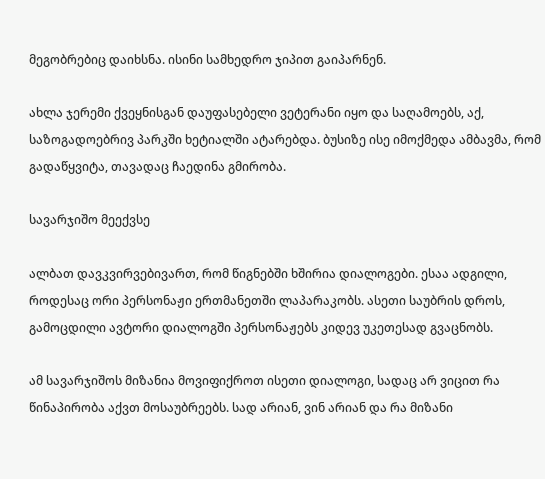მეგობრებიც დაიხსნა. ისინი სამხედრო ჯიპით გაიპარნენ.

ახლა ჯერემი ქვეყნისგან დაუფასებელი ვეტერანი იყო და საღამოებს, აქ, საზოგადოებრივ პარკში ხეტიალში ატარებდა. ბუსიზე ისე იმოქმედა ამბავმა, რომ გადაწყვიტა, თავადაც ჩაედინა გმირობა.

სავარჯიშო მეექვსე

ალბათ დავკვირვებივართ, რომ წიგნებში ხშირია დიალოგები. ესაა ადგილი, როდესაც ორი პერსონაჟი ერთმანეთში ლაპარაკობს. ასეთი საუბრის დროს, გამოცდილი ავტორი დიალოგში პერსონაჟებს კიდევ უკეთესად გვაცნობს.

ამ სავარჯიშოს მიზანია მოვიფიქროთ ისეთი დიალოგი, სადაც არ ვიცით რა წინაპირობა აქვთ მოსაუბრეებს. სად არიან, ვინ არიან და რა მიზანი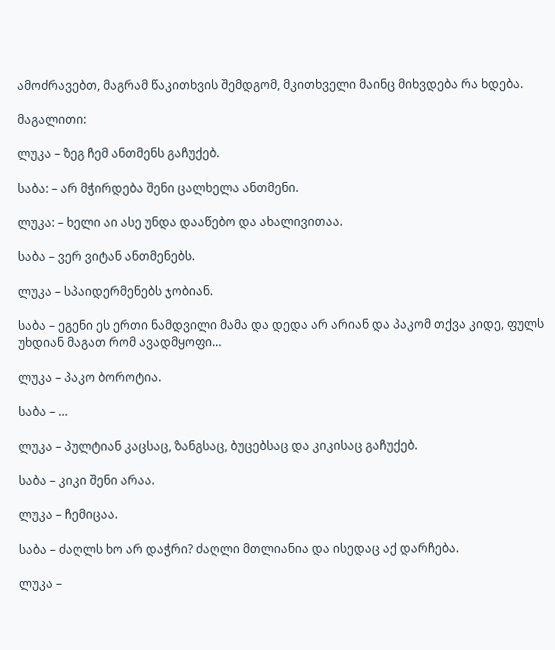ამოძრავებთ, მაგრამ წაკითხვის შემდგომ, მკითხველი მაინც მიხვდება რა ხდება.

მაგალითი:

ლუკა – ზეგ ჩემ ანთმენს გაჩუქებ.

საბა: – არ მჭირდება შენი ცალხელა ანთმენი.

ლუკა: – ხელი აი ასე უნდა დააწებო და ახალივითაა.

საბა – ვერ ვიტან ანთმენებს.

ლუკა – სპაიდერმენებს ჯობიან.

საბა – ეგენი ეს ერთი ნამდვილი მამა და დედა არ არიან და პაკომ თქვა კიდე, ფულს უხდიან მაგათ რომ ავადმყოფი…

ლუკა – პაკო ბოროტია.

საბა – …

ლუკა – პულტიან კაცსაც, ზანგსაც, ბუცებსაც და კიკისაც გაჩუქებ.

საბა – კიკი შენი არაა.

ლუკა – ჩემიცაა.

საბა – ძაღლს ხო არ დაჭრი? ძაღლი მთლიანია და ისედაც აქ დარჩება.

ლუკა –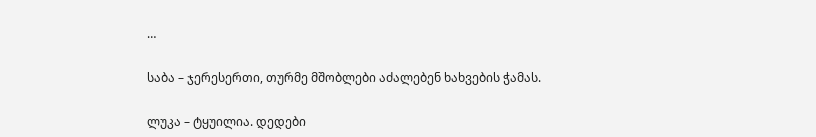…

საბა – ჯერესერთი, თურმე მშობლები აძალებენ ხახვების ჭამას.

ლუკა – ტყუილია. დედები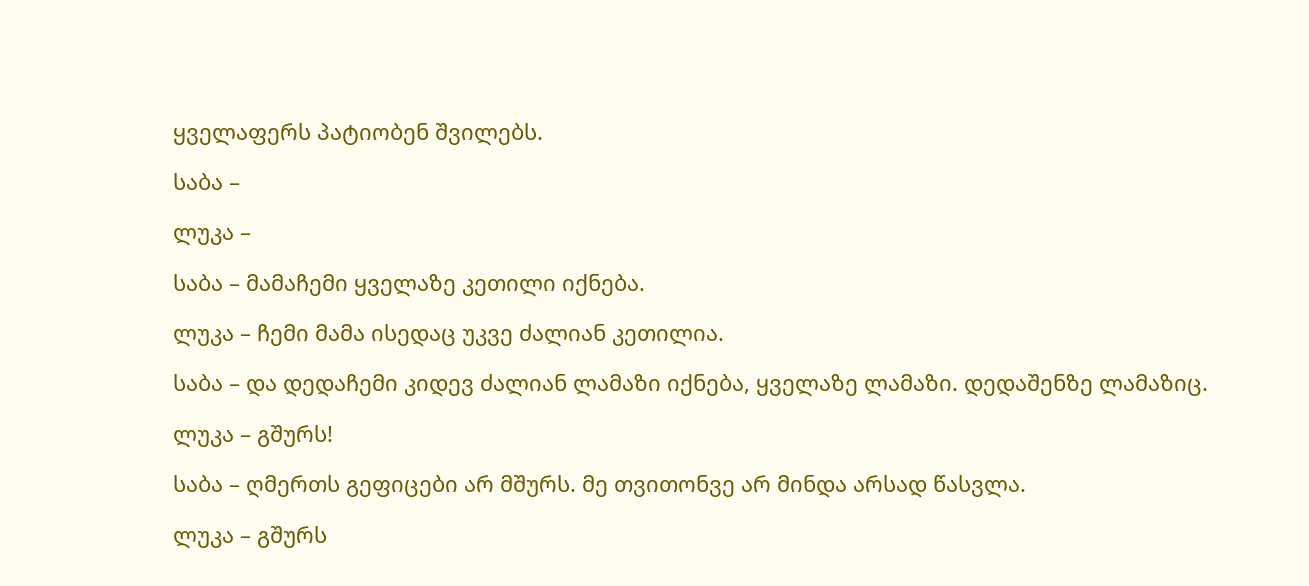ყველაფერს პატიობენ შვილებს.

საბა –

ლუკა –

საბა – მამაჩემი ყველაზე კეთილი იქნება.

ლუკა – ჩემი მამა ისედაც უკვე ძალიან კეთილია.

საბა – და დედაჩემი კიდევ ძალიან ლამაზი იქნება, ყველაზე ლამაზი. დედაშენზე ლამაზიც.

ლუკა – გშურს!

საბა – ღმერთს გეფიცები არ მშურს. მე თვითონვე არ მინდა არსად წასვლა.

ლუკა – გშურს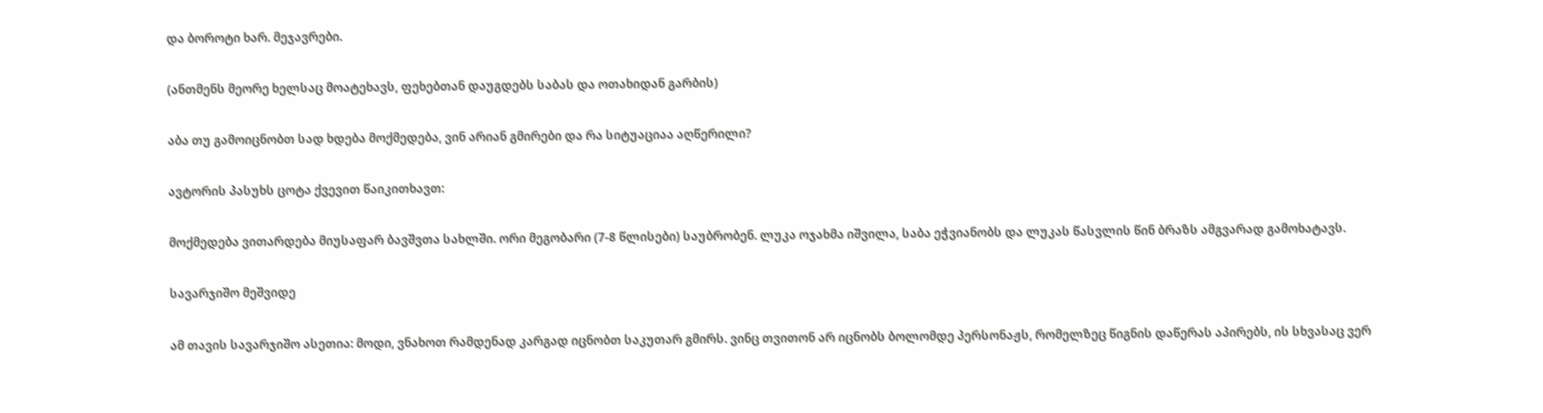და ბოროტი ხარ. მეჯავრები.

(ანთმენს მეორე ხელსაც მოატეხავს, ფეხებთან დაუგდებს საბას და ოთახიდან გარბის)

აბა თუ გამოიცნობთ სად ხდება მოქმედება, ვინ არიან გმირები და რა სიტუაციაა აღწერილი?

ავტორის პასუხს ცოტა ქვევით წაიკითხავთ:

მოქმედება ვითარდება მიუსაფარ ბავშვთა სახლში. ორი მეგობარი (7-8 წლისები) საუბრობენ. ლუკა ოჯახმა იშვილა, საბა ეჭვიანობს და ლუკას წასვლის წინ ბრაზს ამგვარად გამოხატავს.

სავარჯიშო მეშვიდე

ამ თავის სავარჯიშო ასეთია: მოდი, ვნახოთ რამდენად კარგად იცნობთ საკუთარ გმირს. ვინც თვითონ არ იცნობს ბოლომდე პერსონაჟს, რომელზეც წიგნის დაწერას აპირებს, ის სხვასაც ვერ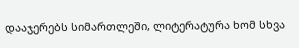დააჯერებს სიმართლეში, ლიტერატურა ხომ სხვა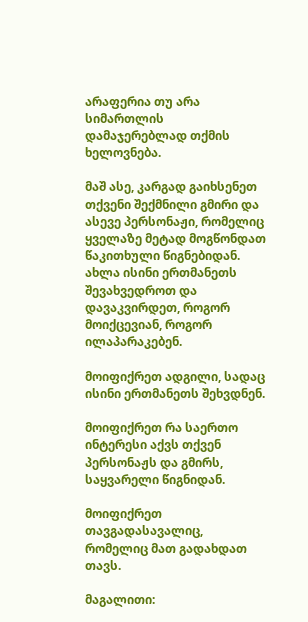არაფერია თუ არა სიმართლის დამაჯერებლად თქმის ხელოვნება.

მაშ ასე, კარგად გაიხსენეთ თქვენი შექმნილი გმირი და ასევე პერსონაჟი, რომელიც ყველაზე მეტად მოგწონდათ წაკითხული წიგნებიდან. ახლა ისინი ერთმანეთს შევახვედროთ და დავაკვირდეთ, როგორ მოიქცევიან, როგორ ილაპარაკებენ.

მოიფიქრეთ ადგილი, სადაც ისინი ერთმანეთს შეხვდნენ.

მოიფიქრეთ რა საერთო ინტერესი აქვს თქვენ პერსონაჟს და გმირს, საყვარელი წიგნიდან.

მოიფიქრეთ თავგადასავალიც, რომელიც მათ გადახდათ თავს.

მაგალითი: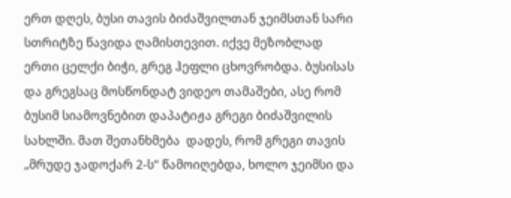ერთ დღეს, ბუსი თავის ბიძაშვილთან ჯეიმსთან სარი სთრიტზე წავიდა ღამისთევით. იქვე მეზობლად ერთი ცელქი ბიჭი, გრეგ ჰეფლი ცხოვრობდა. ბუსისას და გრეგსაც მოსწონდატ ვიდეო თამაშები, ასე რომ ბუსიმ სიამოვნებით დაპატიჟა გრეგი ბიძაშვილის სახლში. მათ შეთანხმება  დადეს, რომ გრეგი თავის „მრუდე ჯადოქარ 2-ს“ წამოიღებდა, ხოლო ჯეიმსი და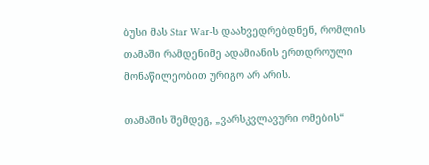ბუსი მას Star War-ს დაახვედრებდნენ, რომლის თამაში რამდენიმე ადამიანის ერთდროული მონაწილეობით ურიგო არ არის.

თამაშის შემდეგ, „ვარსკვლავური ომების“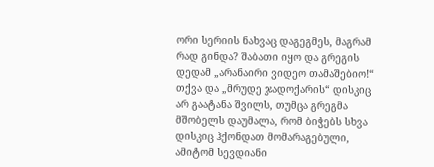ორი სერიის ნახვაც დაგეგმეს, მაგრამ რად გინდა? შაბათი იყო და გრეგის დედამ „არანაირი ვიდეო თამაშებიო!“ თქვა და „მრუდე ჯადოქარის“ დისკიც არ გაატანა შვილს, თუმცა გრეგმა მშობელს დაუმალა, რომ ბიჭებს სხვა დისკიც ჰქონდათ მომარაგებული, ამიტომ სევდიანი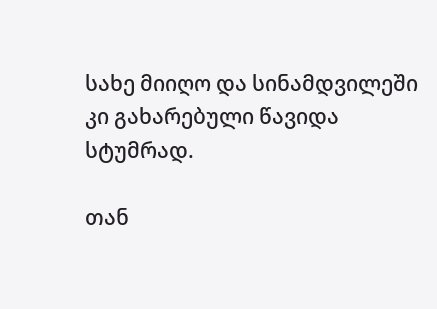სახე მიიღო და სინამდვილეში კი გახარებული წავიდა სტუმრად.

თან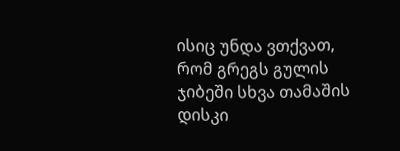ისიც უნდა ვთქვათ, რომ გრეგს გულის ჯიბეში სხვა თამაშის დისკი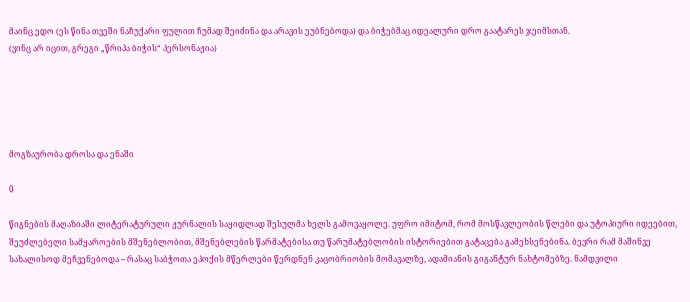მაინც ედო (ეს წინა თვეში ნაჩუქარი ფულით ჩუმად შეიძინა და არავის ეუბნებოდა) და ბიჭებმაც იდეალური დრო გაატარეს ჯეიმსთან.
(ვინც არ იცით, გრეგი „წრიპა ბიჭის“ პერსონაჟია)





მოგზაურობა დროსა და ენაში

0

წიგნების მაღაზიაში ლიტერატურული ჟურნალის საყიდლად შესულმა ხელს გამოვაყოლე. უფრო იმიტომ, რომ მოსწავლეობის წლები და უტოპიური იდეებით, შეუძლებელი სამყაროების მშენებლობით, მშენებლების წარმატებისა თუ წარუმატებლობის ისტორიებით გატაცება გამეხსენებინა. ბევრი რამ მაშინვე სახალისოდ მეჩვენებოდა – რასაც საბჭოთა ეპოქის მწერლები წერდნენ კაცობრიობის მომავალზე, ადამიანის გიგანტურ ნახტომებზე. ნამდვილი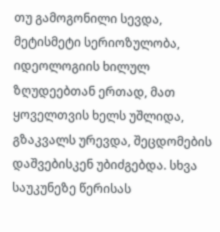თუ გამოგონილი სევდა, მეტისმეტი სერიოზულობა, იდეოლოგიის ხილულ ზღუდეებთან ერთად, მათ ყოველთვის ხელს უშლიდა, გზაკვალს ურევდა, შეცდომების დაშვებისკენ უბიძგებდა. სხვა საუკუნეზე წერისას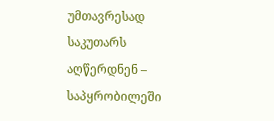უმთავრესად საკუთარს აღწერდნენ – საპყრობილეში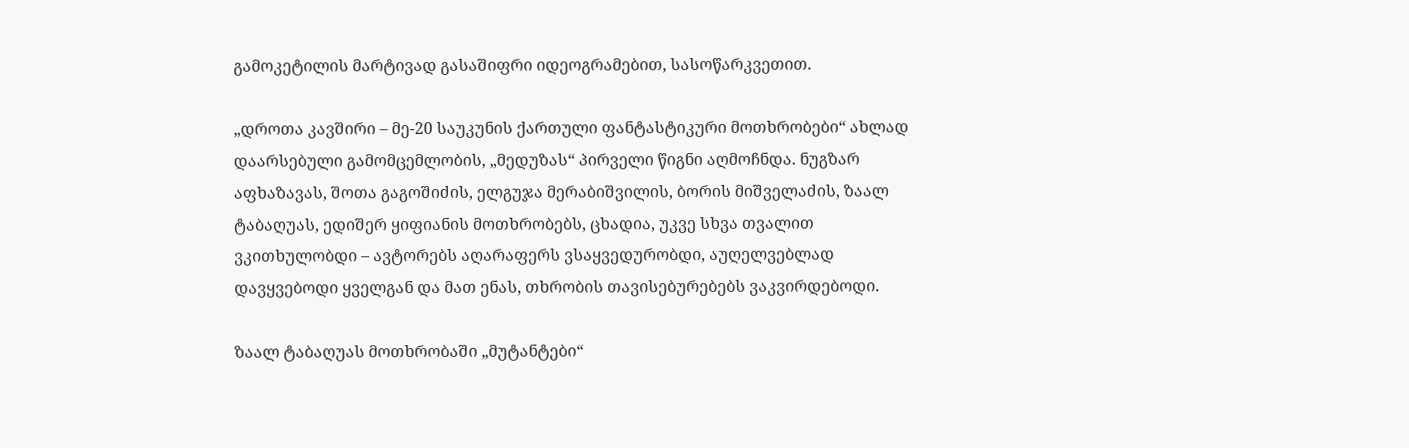გამოკეტილის მარტივად გასაშიფრი იდეოგრამებით, სასოწარკვეთით.

„დროთა კავშირი – მე-20 საუკუნის ქართული ფანტასტიკური მოთხრობები“ ახლად დაარსებული გამომცემლობის, „მედუზას“ პირველი წიგნი აღმოჩნდა. ნუგზარ აფხაზავას, შოთა გაგოშიძის, ელგუჯა მერაბიშვილის, ბორის მიშველაძის, ზაალ ტაბაღუას, ედიშერ ყიფიანის მოთხრობებს, ცხადია, უკვე სხვა თვალით ვკითხულობდი – ავტორებს აღარაფერს ვსაყვედურობდი, აუღელვებლად დავყვებოდი ყველგან და მათ ენას, თხრობის თავისებურებებს ვაკვირდებოდი.

ზაალ ტაბაღუას მოთხრობაში „მუტანტები“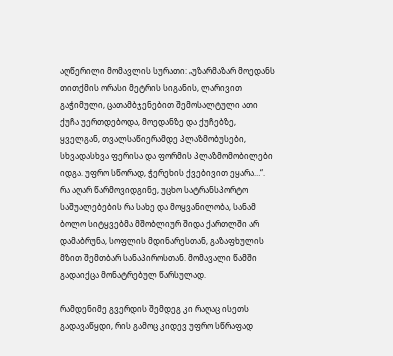აღწერილი მომავლის სურათი: „უზარმაზარ მოედანს თითქმის ორასი მეტრის სიგანის, ლარივით გაჭიმული, ცათამბჯენებით შემოსალტული ათი ქუჩა უერთდებოდა, მოედანზე და ქუჩებზე, ყველგან, თვალსაწიერამდე პლაზმობუსები, სხვადასხვა ფერისა და ფორმის პლაზმომობილები იდგა. უფრო სწორად, ჭერეხის ქვებივით ეყარა…“. რა აღარ წარმოვიდგინე, უცხო სატრანსპორტო საშუალებების რა სახე და მოყვანილობა, სანამ ბოლო სიტყვებმა მშობლიურ შიდა ქართლში არ დამაბრუნა, სოფლის მდინარესთან, გაზაფხულის მზით შემთბარ სანაპიროსთან. მომავალი წამში გადაიქცა მონატრებულ წარსულად.

რამდენიმე გვერდის შემდეგ კი რაღაც ისეთს გადავაწყდი, რის გამოც კიდევ უფრო სწრაფად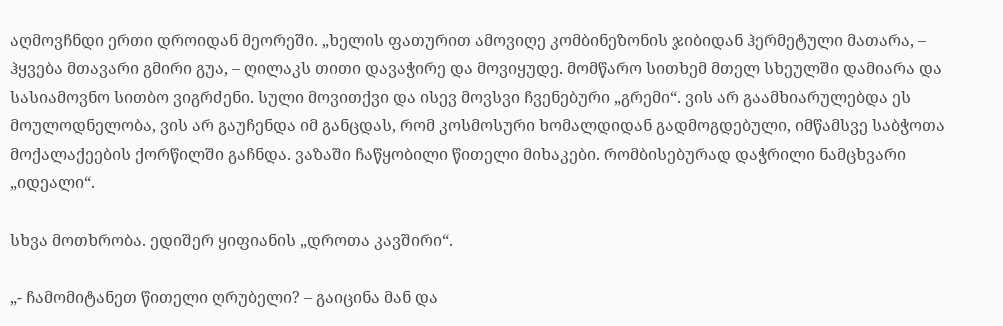აღმოვჩნდი ერთი დროიდან მეორეში. „ხელის ფათურით ამოვიღე კომბინეზონის ჯიბიდან ჰერმეტული მათარა, – ჰყვება მთავარი გმირი გუა, – ღილაკს თითი დავაჭირე და მოვიყუდე. მომწარო სითხემ მთელ სხეულში დამიარა და სასიამოვნო სითბო ვიგრძენი. სული მოვითქვი და ისევ მოვსვი ჩვენებური „გრემი“. ვის არ გაამხიარულებდა ეს მოულოდნელობა, ვის არ გაუჩენდა იმ განცდას, რომ კოსმოსური ხომალდიდან გადმოგდებული, იმწამსვე საბჭოთა მოქალაქეების ქორწილში გაჩნდა. ვაზაში ჩაწყობილი წითელი მიხაკები. რომბისებურად დაჭრილი ნამცხვარი „იდეალი“.

სხვა მოთხრობა. ედიშერ ყიფიანის „დროთა კავშირი“.

„- ჩამომიტანეთ წითელი ღრუბელი? – გაიცინა მან და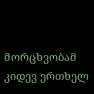მორცხვობამ კიდევ ერთხელ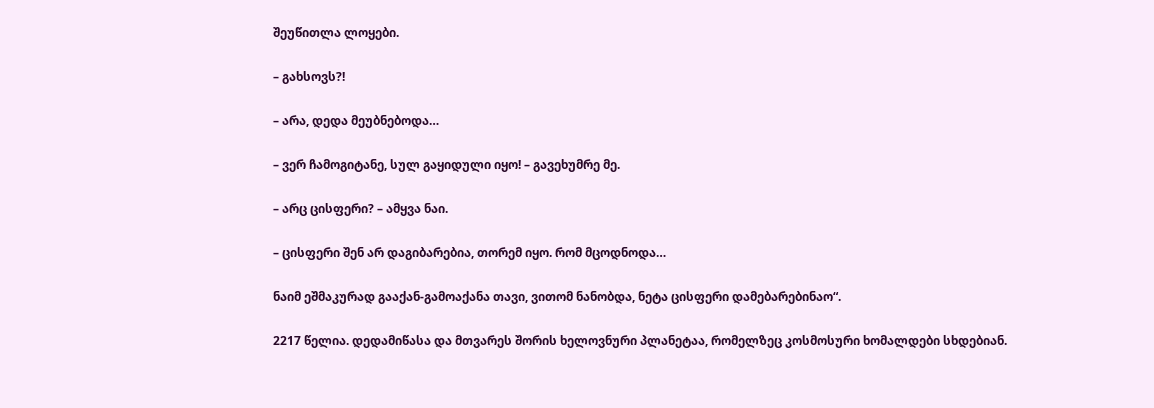შეუწითლა ლოყები.

– გახსოვს?!

– არა, დედა მეუბნებოდა…

– ვერ ჩამოგიტანე, სულ გაყიდული იყო! – გავეხუმრე მე.

– არც ცისფერი? – ამყვა ნაი.

– ცისფერი შენ არ დაგიბარებია, თორემ იყო. რომ მცოდნოდა…

ნაიმ ეშმაკურად გააქან-გამოაქანა თავი, ვითომ ნანობდა, ნეტა ცისფერი დამებარებინაო“.

2217 წელია. დედამიწასა და მთვარეს შორის ხელოვნური პლანეტაა, რომელზეც კოსმოსური ხომალდები სხდებიან.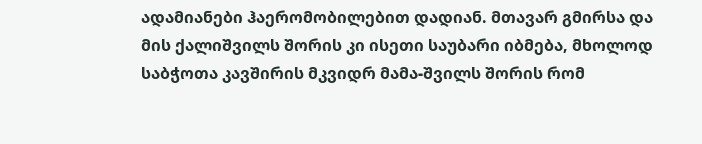ადამიანები ჰაერომობილებით დადიან. მთავარ გმირსა და მის ქალიშვილს შორის კი ისეთი საუბარი იბმება, მხოლოდ საბჭოთა კავშირის მკვიდრ მამა-შვილს შორის რომ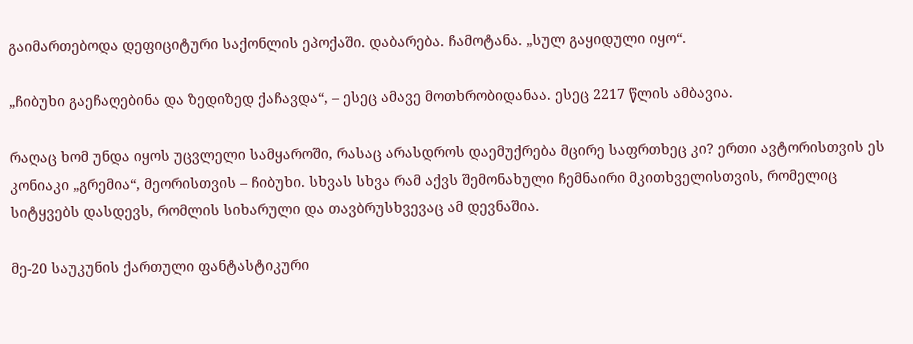გაიმართებოდა დეფიციტური საქონლის ეპოქაში. დაბარება. ჩამოტანა. „სულ გაყიდული იყო“.

„ჩიბუხი გაეჩაღებინა და ზედიზედ ქაჩავდა“, – ესეც ამავე მოთხრობიდანაა. ესეც 2217 წლის ამბავია.

რაღაც ხომ უნდა იყოს უცვლელი სამყაროში, რასაც არასდროს დაემუქრება მცირე საფრთხეც კი? ერთი ავტორისთვის ეს კონიაკი „გრემია“, მეორისთვის – ჩიბუხი. სხვას სხვა რამ აქვს შემონახული ჩემნაირი მკითხველისთვის, რომელიც სიტყვებს დასდევს, რომლის სიხარული და თავბრუსხვევაც ამ დევნაშია.

მე-20 საუკუნის ქართული ფანტასტიკური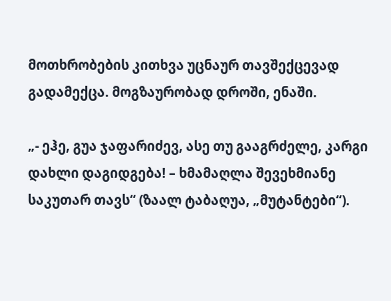მოთხრობების კითხვა უცნაურ თავშექცევად გადამექცა. მოგზაურობად დროში, ენაში.

„- ეჰე, გუა ჯაფარიძევ, ასე თუ გააგრძელე, კარგი დახლი დაგიდგება! – ხმამაღლა შევეხმიანე საკუთარ თავს“ (ზაალ ტაბაღუა, „მუტანტები“).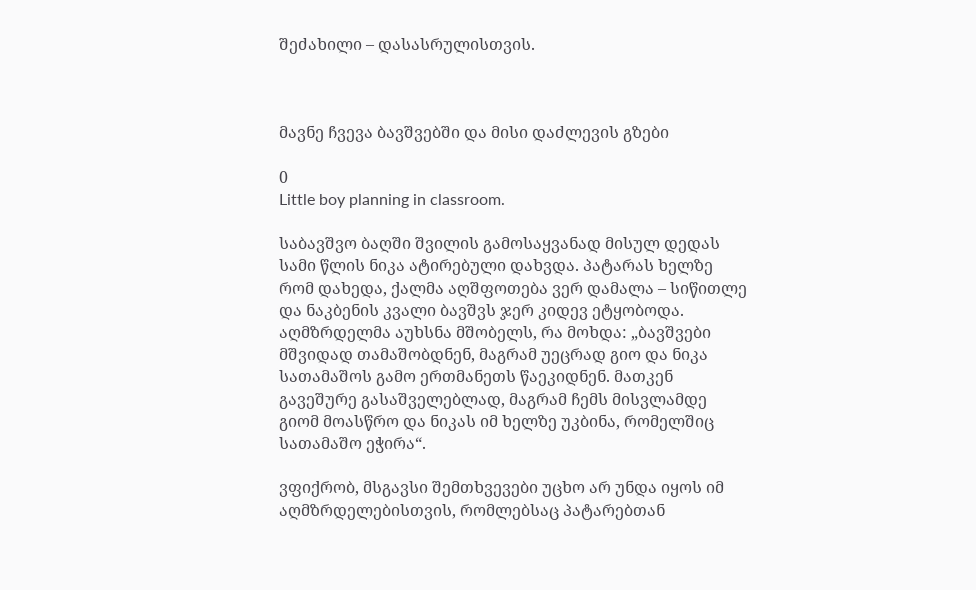შეძახილი – დასასრულისთვის.



მავნე ჩვევა ბავშვებში და მისი დაძლევის გზები

0
Little boy planning in classroom.

საბავშვო ბაღში შვილის გამოსაყვანად მისულ დედას სამი წლის ნიკა ატირებული დახვდა. პატარას ხელზე რომ დახედა, ქალმა აღშფოთება ვერ დამალა – სიწითლე და ნაკბენის კვალი ბავშვს ჯერ კიდევ ეტყობოდა. აღმზრდელმა აუხსნა მშობელს, რა მოხდა: „ბავშვები მშვიდად თამაშობდნენ, მაგრამ უეცრად გიო და ნიკა სათამაშოს გამო ერთმანეთს წაეკიდნენ. მათკენ გავეშურე გასაშველებლად, მაგრამ ჩემს მისვლამდე გიომ მოასწრო და ნიკას იმ ხელზე უკბინა, რომელშიც სათამაშო ეჭირა“.

ვფიქრობ, მსგავსი შემთხვევები უცხო არ უნდა იყოს იმ აღმზრდელებისთვის, რომლებსაც პატარებთან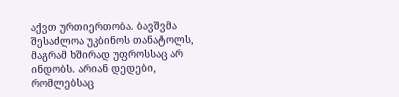აქვთ ურთიერთობა. ბავშვმა შესაძლოა უკბინოს თანატოლს, მაგრამ ხშირად უფროსსაც არ ინდობს. არიან დედები, რომლებსაც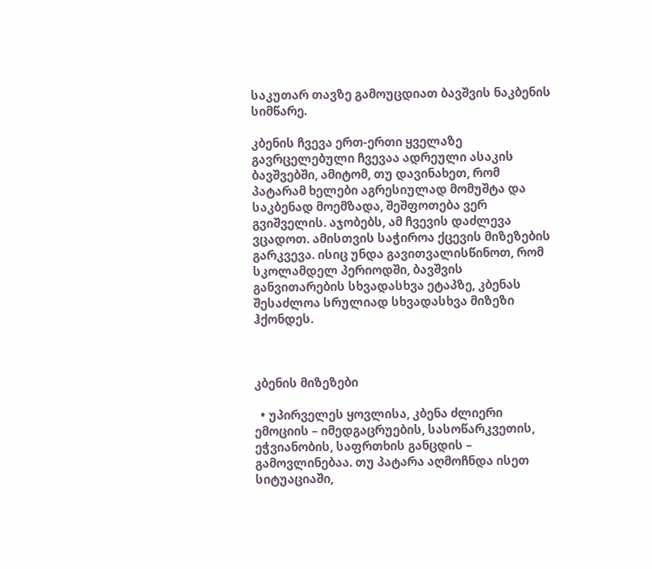საკუთარ თავზე გამოუცდიათ ბავშვის ნაკბენის სიმწარე.

კბენის ჩვევა ერთ-ერთი ყველაზე გავრცელებული ჩვევაა ადრეული ასაკის ბავშვებში, ამიტომ, თუ დავინახეთ, რომ პატარამ ხელები აგრესიულად მომუშტა და საკბენად მოემზადა, შეშფოთება ვერ გვიშველის. აჯობებს, ამ ჩვევის დაძლევა ვცადოთ. ამისთვის საჭიროა ქცევის მიზეზების გარკვევა. ისიც უნდა გავითვალისწინოთ, რომ სკოლამდელ პერიოდში, ბავშვის განვითარების სხვადასხვა ეტაპზე, კბენას შესაძლოა სრულიად სხვადასხვა მიზეზი ჰქონდეს.



კბენის მიზეზები

  • უპირველეს ყოვლისა, კბენა ძლიერი ემოციის – იმედგაცრუების, სასოწარკვეთის, ეჭვიანობის, საფრთხის განცდის – გამოვლინებაა. თუ პატარა აღმოჩნდა ისეთ სიტუაციაში,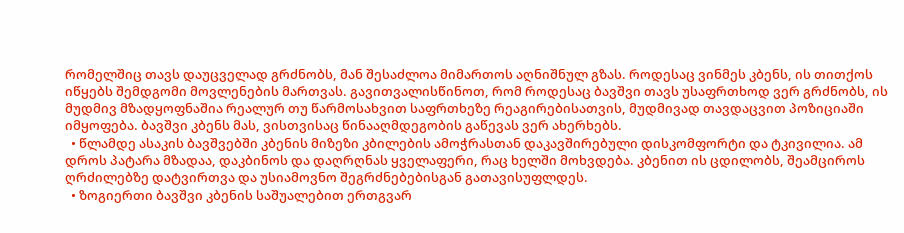რომელშიც თავს დაუცველად გრძნობს, მან შესაძლოა მიმართოს აღნიშნულ გზას. როდესაც ვინმეს კბენს, ის თითქოს იწყებს შემდგომი მოვლენების მართვას. გავითვალისწინოთ, რომ როდესაც ბავშვი თავს უსაფრთხოდ ვერ გრძნობს, ის მუდმივ მზადყოფნაშია რეალურ თუ წარმოსახვით საფრთხეზე რეაგირებისათვის, მუდმივად თავდაცვით პოზიციაში იმყოფება. ბავშვი კბენს მას, ვისთვისაც წინააღმდეგობის გაწევას ვერ ახერხებს.
  • წლამდე ასაკის ბავშვებში კბენის მიზეზი კბილების ამოჭრასთან დაკავშირებული დისკომფორტი და ტკივილია. ამ დროს პატარა მზადაა, დაკბინოს და დაღრღნას ყველაფერი, რაც ხელში მოხვდება. კბენით ის ცდილობს, შეამციროს ღრძილებზე დატვირთვა და უსიამოვნო შეგრძნებებისგან გათავისუფლდეს.
  • ზოგიერთი ბავშვი კბენის საშუალებით ერთგვარ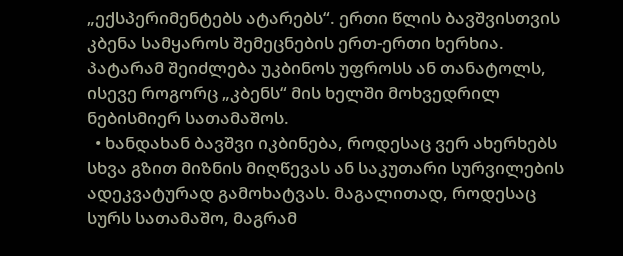„ექსპერიმენტებს ატარებს“. ერთი წლის ბავშვისთვის კბენა სამყაროს შემეცნების ერთ-ერთი ხერხია. პატარამ შეიძლება უკბინოს უფროსს ან თანატოლს, ისევე როგორც „კბენს“ მის ხელში მოხვედრილ ნებისმიერ სათამაშოს.
  • ხანდახან ბავშვი იკბინება, როდესაც ვერ ახერხებს სხვა გზით მიზნის მიღწევას ან საკუთარი სურვილების ადეკვატურად გამოხატვას. მაგალითად, როდესაც სურს სათამაშო, მაგრამ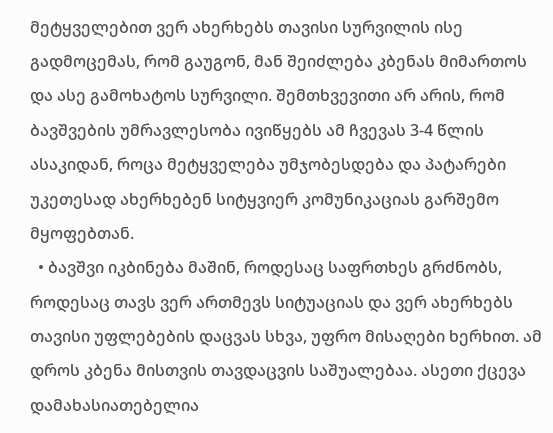მეტყველებით ვერ ახერხებს თავისი სურვილის ისე გადმოცემას, რომ გაუგონ, მან შეიძლება კბენას მიმართოს და ასე გამოხატოს სურვილი. შემთხვევითი არ არის, რომ ბავშვების უმრავლესობა ივიწყებს ამ ჩვევას 3-4 წლის ასაკიდან, როცა მეტყველება უმჯობესდება და პატარები უკეთესად ახერხებენ სიტყვიერ კომუნიკაციას გარშემო მყოფებთან.
  • ბავშვი იკბინება მაშინ, როდესაც საფრთხეს გრძნობს, როდესაც თავს ვერ ართმევს სიტუაციას და ვერ ახერხებს თავისი უფლებების დაცვას სხვა, უფრო მისაღები ხერხით. ამ დროს კბენა მისთვის თავდაცვის საშუალებაა. ასეთი ქცევა დამახასიათებელია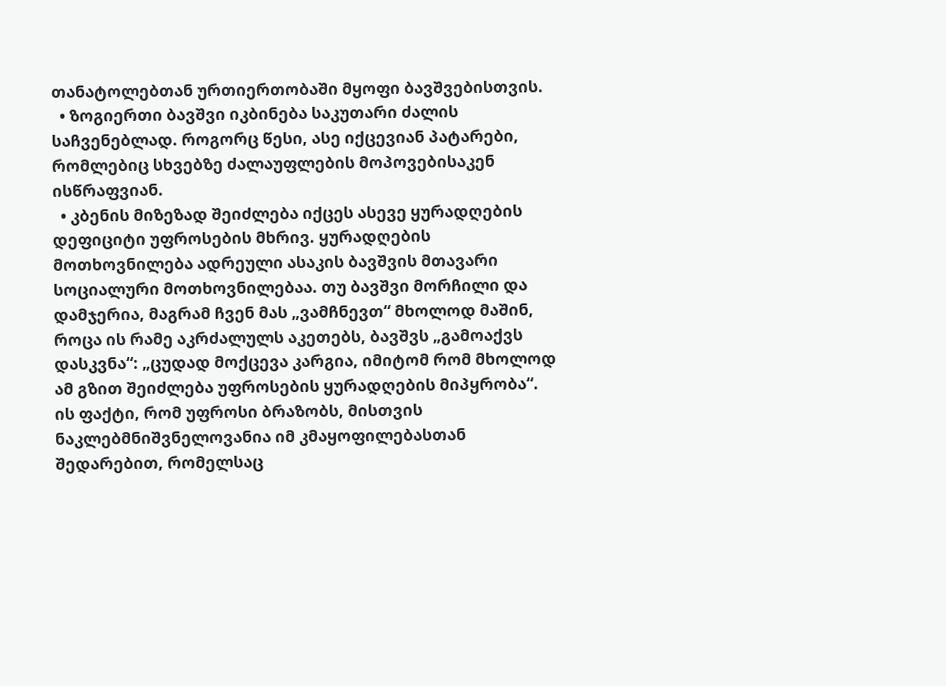თანატოლებთან ურთიერთობაში მყოფი ბავშვებისთვის.
  • ზოგიერთი ბავშვი იკბინება საკუთარი ძალის საჩვენებლად. როგორც წესი, ასე იქცევიან პატარები, რომლებიც სხვებზე ძალაუფლების მოპოვებისაკენ ისწრაფვიან.
  • კბენის მიზეზად შეიძლება იქცეს ასევე ყურადღების დეფიციტი უფროსების მხრივ. ყურადღების მოთხოვნილება ადრეული ასაკის ბავშვის მთავარი სოციალური მოთხოვნილებაა. თუ ბავშვი მორჩილი და დამჯერია, მაგრამ ჩვენ მას „ვამჩნევთ“ მხოლოდ მაშინ, როცა ის რამე აკრძალულს აკეთებს, ბავშვს „გამოაქვს დასკვნა“: „ცუდად მოქცევა კარგია, იმიტომ რომ მხოლოდ ამ გზით შეიძლება უფროსების ყურადღების მიპყრობა“. ის ფაქტი, რომ უფროსი ბრაზობს, მისთვის ნაკლებმნიშვნელოვანია იმ კმაყოფილებასთან შედარებით, რომელსაც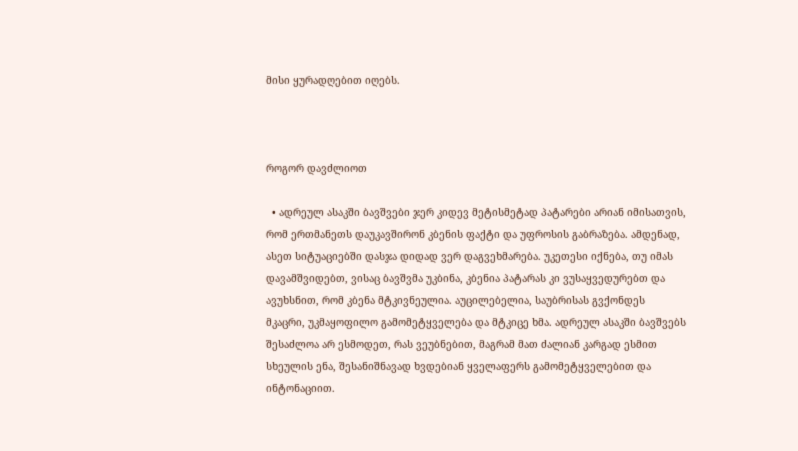მისი ყურადღებით იღებს.



როგორ დავძლიოთ

  • ადრეულ ასაკში ბავშვები ჯერ კიდევ მეტისმეტად პატარები არიან იმისათვის, რომ ერთმანეთს დაუკავშირონ კბენის ფაქტი და უფროსის გაბრაზება. ამდენად, ასეთ სიტუაციებში დასჯა დიდად ვერ დაგვეხმარება. უკეთესი იქნება, თუ იმას დავამშვიდებთ, ვისაც ბავშვმა უკბინა, კბენია პატარას კი ვუსაყვედურებთ და ავუხსნით, რომ კბენა მტკივნეულია. აუცილებელია, საუბრისას გვქონდეს მკაცრი, უკმაყოფილო გამომეტყველება და მტკიცე ხმა. ადრეულ ასაკში ბავშვებს შესაძლოა არ ესმოდეთ, რას ვეუბნებით, მაგრამ მათ ძალიან კარგად ესმით სხეულის ენა, შესანიშნავად ხვდებიან ყველაფერს გამომეტყველებით და ინტონაციით.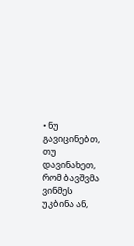• ნუ გავიცინებთ, თუ დავინახეთ, რომ ბავშვმა ვინმეს უკბინა ან,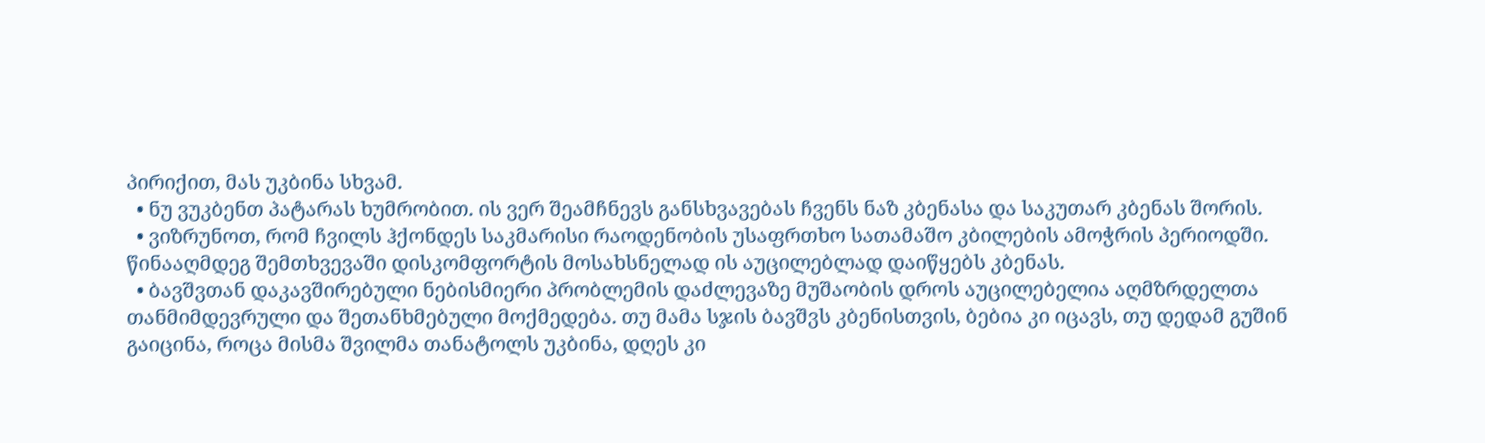პირიქით, მას უკბინა სხვამ.
  • ნუ ვუკბენთ პატარას ხუმრობით. ის ვერ შეამჩნევს განსხვავებას ჩვენს ნაზ კბენასა და საკუთარ კბენას შორის.
  • ვიზრუნოთ, რომ ჩვილს ჰქონდეს საკმარისი რაოდენობის უსაფრთხო სათამაშო კბილების ამოჭრის პერიოდში. წინააღმდეგ შემთხვევაში დისკომფორტის მოსახსნელად ის აუცილებლად დაიწყებს კბენას.
  • ბავშვთან დაკავშირებული ნებისმიერი პრობლემის დაძლევაზე მუშაობის დროს აუცილებელია აღმზრდელთა თანმიმდევრული და შეთანხმებული მოქმედება. თუ მამა სჯის ბავშვს კბენისთვის, ბებია კი იცავს, თუ დედამ გუშინ გაიცინა, როცა მისმა შვილმა თანატოლს უკბინა, დღეს კი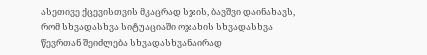ასეთივე ქცევისთვის მკაცრად სჯის, ბავშვი დაინახავს, რომ სხვადასხვა სიტუაციაში ოჯახის სხვადასხვა წევრთან შეიძლება სხვადასხვანაირად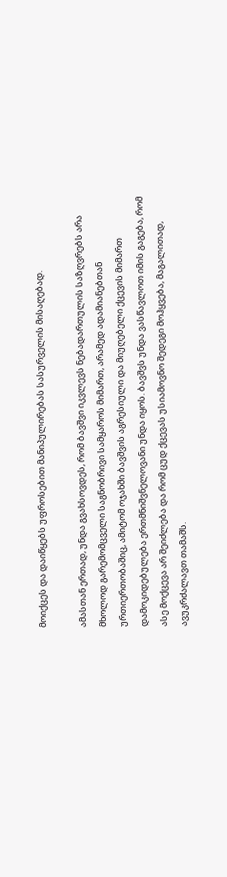მოიქცეს და დაიწყებს უფროსებით მანიპულირებას სასურველის მისაღებად.

ამასთან ერთად, უნდა გვახსოვდეს, რომ ბავშვი იკვლევს ნებადართულის საზღვრებს არა მხოლოდ გარემომცველი საგნობრივი სამყაროს მიმართ, არამედ ადამიანებთან ურთიერთობაშიც, ამიტომ ოჯახში ბავშვის აგრესიული და მიუღებელი ქცევის მიმართ დამოკიდებულება ერთმნიშვნელოვანი უნდა იყოს. ბავშვს უნდა ვასწავლოთ იმის გაგება, რომ ასე მოქცევა არ შეიძლება და რომ ცუდ ქცევას უსიამოვნო შედეგი მოჰყვება, მაგალითად, ავუკრძალავთ თამაშს.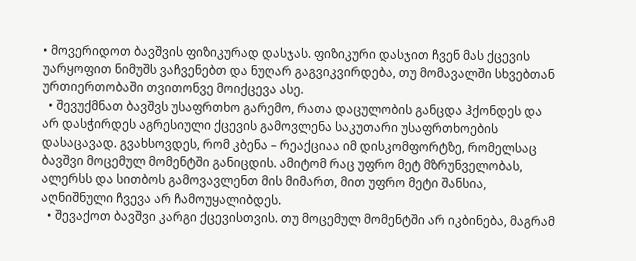• მოვერიდოთ ბავშვის ფიზიკურად დასჯას. ფიზიკური დასჯით ჩვენ მას ქცევის უარყოფით ნიმუშს ვაჩვენებთ და ნუღარ გაგვიკვირდება, თუ მომავალში სხვებთან ურთიერთობაში თვითონვე მოიქცევა ასე.
  • შევუქმნათ ბავშვს უსაფრთხო გარემო, რათა დაცულობის განცდა ჰქონდეს და არ დასჭირდეს აგრესიული ქცევის გამოვლენა საკუთარი უსაფრთხოების დასაცავად. გვახსოვდეს, რომ კბენა – რეაქციაა იმ დისკომფორტზე, რომელსაც ბავშვი მოცემულ მომენტში განიცდის. ამიტომ რაც უფრო მეტ მზრუნველობას, ალერსს და სითბოს გამოვავლენთ მის მიმართ, მით უფრო მეტი შანსია, აღნიშნული ჩვევა არ ჩამოუყალიბდეს.
  • შევაქოთ ბავშვი კარგი ქცევისთვის. თუ მოცემულ მომენტში არ იკბინება, მაგრამ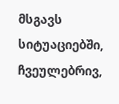მსგავს სიტუაციებში, ჩვეულებრივ,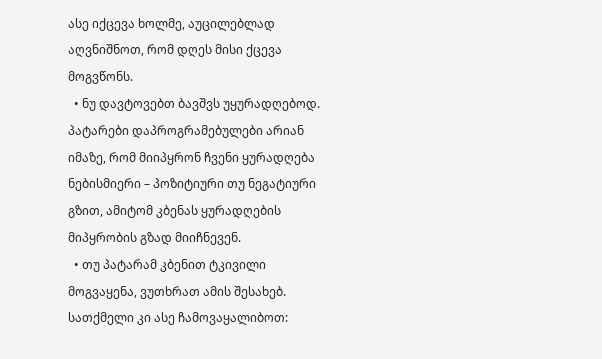ასე იქცევა ხოლმე, აუცილებლად აღვნიშნოთ, რომ დღეს მისი ქცევა მოგვწონს.
  • ნუ დავტოვებთ ბავშვს უყურადღებოდ. პატარები დაპროგრამებულები არიან იმაზე, რომ მიიპყრონ ჩვენი ყურადღება ნებისმიერი – პოზიტიური თუ ნეგატიური გზით, ამიტომ კბენას ყურადღების მიპყრობის გზად მიიჩნევენ.
  • თუ პატარამ კბენით ტკივილი მოგვაყენა, ვუთხრათ ამის შესახებ. სათქმელი კი ასე ჩამოვაყალიბოთ: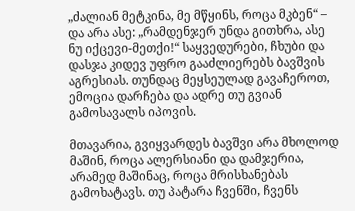„ძალიან მეტკინა, მე მწყინს, როცა მკბენ“ – და არა ასე: „რამდენჯერ უნდა გითხრა, ასე ნუ იქცევი-მეთქი!“ საყვედურები, ჩხუბი და დასჯა კიდევ უფრო გააძლიერებს ბავშვის აგრესიას. თუნდაც მეყსეულად გავაჩეროთ, ემოცია დარჩება და ადრე თუ გვიან გამოსავალს იპოვის.

მთავარია, გვიყვარდეს ბავშვი არა მხოლოდ მაშინ, როცა ალერსიანი და დამჯერია, არამედ მაშინაც, როცა მრისხანებას გამოხატავს. თუ პატარა ჩვენში, ჩვენს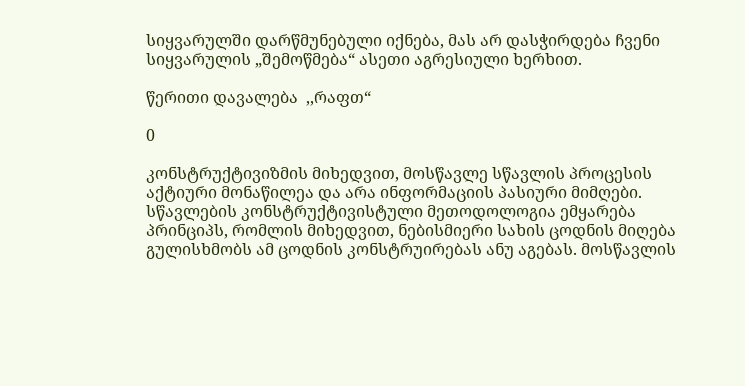სიყვარულში დარწმუნებული იქნება, მას არ დასჭირდება ჩვენი სიყვარულის „შემოწმება“ ასეთი აგრესიული ხერხით.

წერითი დავალება  ,,რაფთ“

0

კონსტრუქტივიზმის მიხედვით, მოსწავლე სწავლის პროცესის აქტიური მონაწილეა და არა ინფორმაციის პასიური მიმღები. სწავლების კონსტრუქტივისტული მეთოდოლოგია ემყარება პრინციპს, რომლის მიხედვით, ნებისმიერი სახის ცოდნის მიღება გულისხმობს ამ ცოდნის კონსტრუირებას ანუ აგებას. მოსწავლის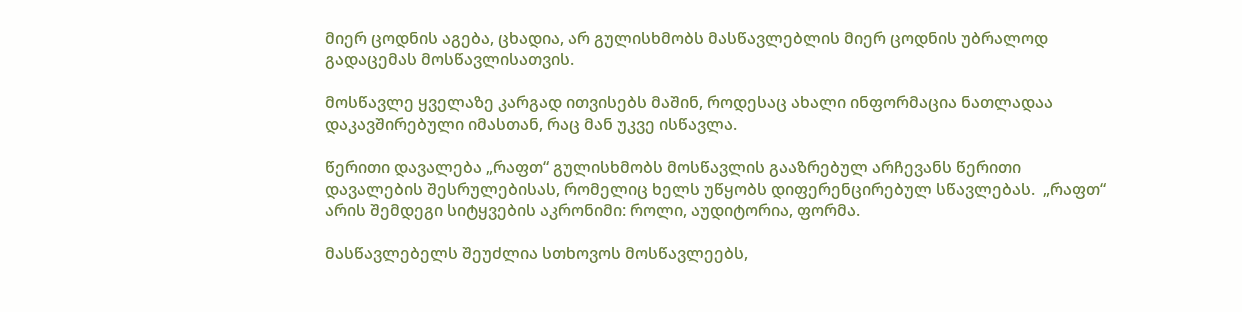მიერ ცოდნის აგება, ცხადია, არ გულისხმობს მასწავლებლის მიერ ცოდნის უბრალოდ გადაცემას მოსწავლისათვის.

მოსწავლე ყველაზე კარგად ითვისებს მაშინ, როდესაც ახალი ინფორმაცია ნათლადაა დაკავშირებული იმასთან, რაც მან უკვე ისწავლა.

წერითი დავალება „რაფთ“ გულისხმობს მოსწავლის გააზრებულ არჩევანს წერითი დავალების შესრულებისას, რომელიც ხელს უწყობს დიფერენცირებულ სწავლებას.  „რაფთ“ არის შემდეგი სიტყვების აკრონიმი: როლი, აუდიტორია, ფორმა.

მასწავლებელს შეუძლია სთხოვოს მოსწავლეებს,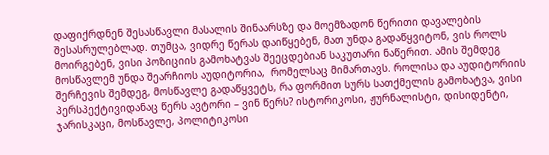დაფიქრდნენ შესასწავლი მასალის შინაარსზე და მოემზადონ წერითი დავალების შესასრულებლად. თუმცა, ვიდრე წერას დაიწყებენ, მათ უნდა გადაწყვიტონ, ვის როლს მოირგებენ, ვისი პოზიციის გამოხატვას შეეცდებიან საკუთარი ნაწერით. ამის შემდეგ მოსწავლემ უნდა შეარჩიოს აუდიტორია,  რომელსაც მიმართავს. როლისა და აუდიტორიის შერჩევის შემდეგ, მოსწავლე გადაწყვეტს, რა ფორმით სურს სათქმელის გამოხატვა, ვისი პერსპექტივიდანაც წერს ავტორი – ვინ წერს? ისტორიკოსი, ჟურნალისტი, დისიდენტი, ჯარისკაცი, მოსწავლე, პოლიტიკოსი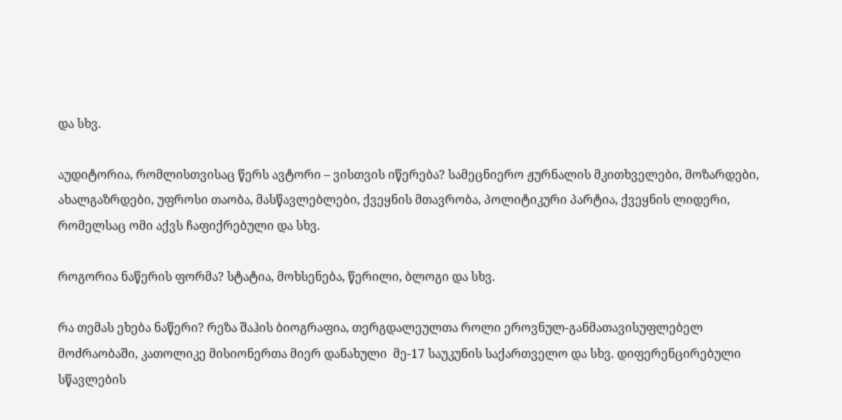და სხვ.

აუდიტორია, რომლისთვისაც წერს ავტორი – ვისთვის იწერება? სამეცნიერო ჟურნალის მკითხველები, მოზარდები, ახალგაზრდები, უფროსი თაობა, მასწავლებლები, ქვეყნის მთავრობა, პოლიტიკური პარტია, ქვეყნის ლიდერი, რომელსაც ომი აქვს ჩაფიქრებული და სხვ.

როგორია ნაწერის ფორმა? სტატია, მოხსენება, წერილი, ბლოგი და სხვ.

რა თემას ეხება ნაწერი? რეზა შაჰის ბიოგრაფია, თერგდალეულთა როლი ეროვნულ-განმათავისუფლებელ მოძრაობაში, კათოლიკე მისიონერთა მიერ დანახული  მე-17 საუკუნის საქართველო და სხვ. დიფერენცირებული სწავლების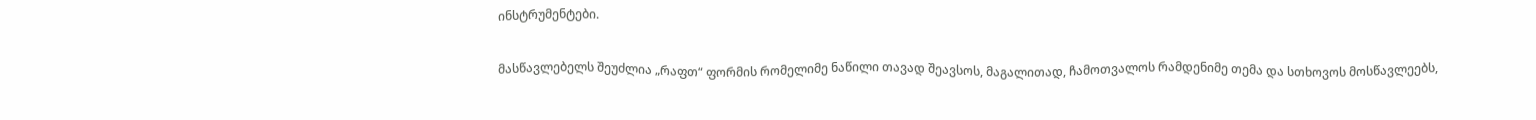ინსტრუმენტები.

მასწავლებელს შეუძლია „რაფთ“ ფორმის რომელიმე ნაწილი თავად შეავსოს, მაგალითად, ჩამოთვალოს რამდენიმე თემა და სთხოვოს მოსწავლეებს,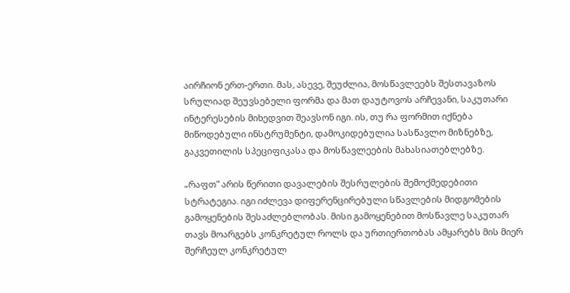აირჩიონ ერთ-ერთი. მას, ასევე, შეუძლია, მოსწავლეებს შესთავაზოს სრულიად შეუვსებელი ფორმა და მათ დაუტოვოს არჩევანი, საკუთარი ინტერესების მიხედვით შეავსონ იგი. ის, თუ რა ფორმით იქნება მიწოდებული ინსტრუმენტი, დამოკიდებულია სასწავლო მიზნებზე, გაკვეთილის სპეციფიკასა და მოსწავლეების მახასიათებლებზე.

„რაფთ“ არის წერითი დავალების შესრულების შემოქმედებითი სტრატეგია. იგი იძლევა დიფერენცირებული სწავლების მიდგომების გამოყენების შესაძლებლობას. მისი გამოყენებით მოსწავლე საკუთარ თავს მოარგებს კონკრეტულ როლს და ურთიერთობას ამყარებს მის მიერ შერჩეულ კონკრეტულ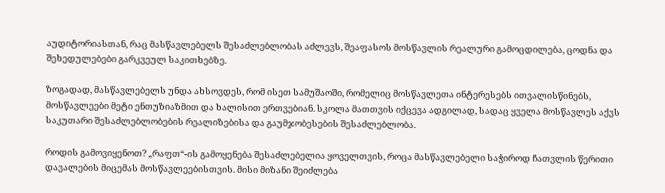აუდიტორიასთან, რაც მასწავლებელს შესაძლებლობას აძლევს, შეაფასოს მოსწავლის რეალური გამოცდილება, ცოდნა და შეხედულებები გარკვეულ საკითხებზე.

ზოგადად, მასწავლებელს უნდა ახსოვდეს, რომ ისეთ სამუშაოში, რომელიც მოსწავლეთა ინტერესებს ითვალისწინებს, მოსწავლეები მეტი ენთუზიაზმით და ხალისით ერთვებიან. სკოლა მათთვის იქცევა ადგილად, სადაც ყველა მოსწავლეს აქვს საკუთარი შესაძლებლობების რეალიზებისა და გაუმჯობესების შესაძლებლობა.

როდის გამოვიყენოთ? „რაფთ“-ის გამოყენება შესაძლებელია ყოველთვის, როცა მასწავლებელი საჭიროდ ჩათვლის წერითი დავალების მიცემას მოსწავლეებისთვის. მისი მიზანი შეიძლება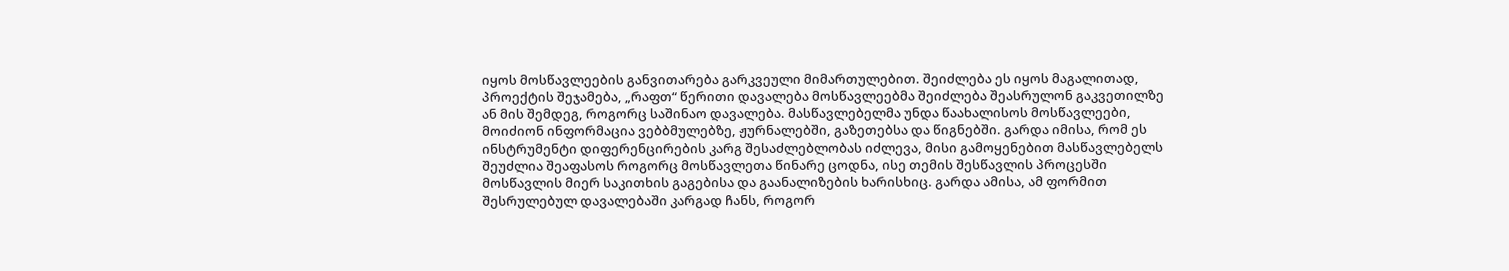იყოს მოსწავლეების განვითარება გარკვეული მიმართულებით. შეიძლება ეს იყოს მაგალითად,  პროექტის შეჯამება, „რაფთ“ წერითი დავალება მოსწავლეებმა შეიძლება შეასრულონ გაკვეთილზე ან მის შემდეგ, როგორც საშინაო დავალება. მასწავლებელმა უნდა წაახალისოს მოსწავლეები, მოიძიონ ინფორმაცია ვებბმულებზე, ჟურნალებში, გაზეთებსა და წიგნებში. გარდა იმისა, რომ ეს ინსტრუმენტი დიფერენცირების კარგ შესაძლებლობას იძლევა, მისი გამოყენებით მასწავლებელს შეუძლია შეაფასოს როგორც მოსწავლეთა წინარე ცოდნა, ისე თემის შესწავლის პროცესში მოსწავლის მიერ საკითხის გაგებისა და გაანალიზების ხარისხიც. გარდა ამისა, ამ ფორმით შესრულებულ დავალებაში კარგად ჩანს, როგორ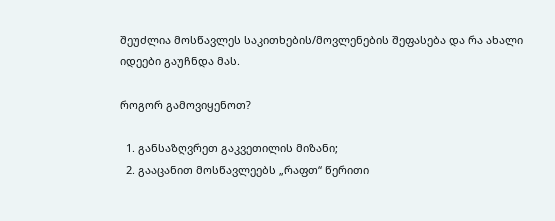შეუძლია მოსწავლეს საკითხების/მოვლენების შეფასება და რა ახალი იდეები გაუჩნდა მას.

როგორ გამოვიყენოთ?

  1. განსაზღვრეთ გაკვეთილის მიზანი;
  2. გააცანით მოსწავლეებს „რაფთ“ წერითი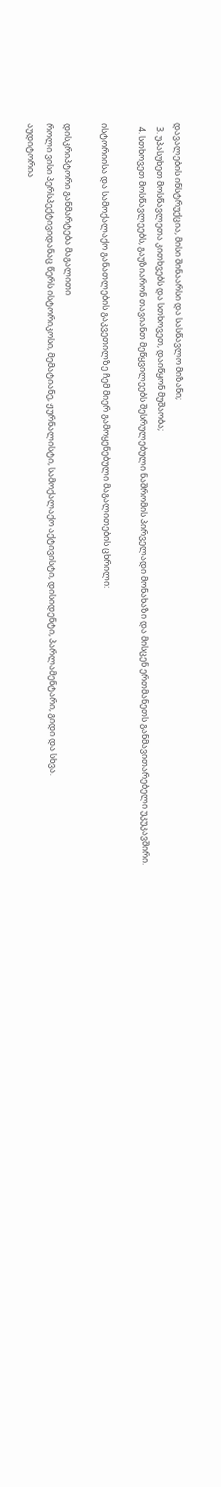დავალების ინსტრუქცია, მისი შინაარსი და სასწავლო მიზანი;
  3. უპასუხეთ მოსწავლეთა კითხვებს და სთხოვეთ, დაიწყონ მუშაობა;
  4. სთხოვეთ მოსწავლეებს, გაუზიარონ თავიანთ მეწყვილეებს შესრულებული ნაშრომის პირველადი მონახაზი და მისცენ ერთმანეთს განმავითარებელი უკუკავშირი.

ისტორიისა და სამოქალაქო განათლების გაკვეთილზე ჩემ მიერ გამოყენებული მაგალითების ცხრილი:

დისკრიპტორი განმარტება მაგალითი
როლი ვისი პერსპექტივიდანაც წერს ისტორიკოსი, მემატიანე, ჟურნალისტი, სამოქალაქო აქტივისტი, დისიდენტი, პარლამენტარი, გიდი და სხვა.
აუდიტორია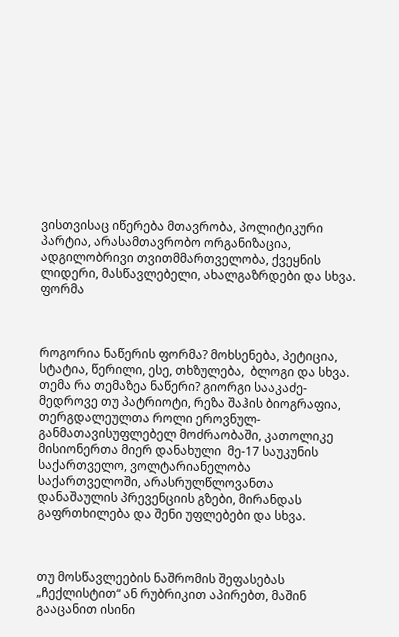ვისთვისაც იწერება მთავრობა, პოლიტიკური პარტია, არასამთავრობო ორგანიზაცია,  ადგილობრივი თვითმმართველობა, ქვეყნის ლიდერი, მასწავლებელი, ახალგაზრდები და სხვა.
ფორმა



როგორია ნაწერის ფორმა? მოხსენება, პეტიცია, სტატია, წერილი, ესე, თხზულება,  ბლოგი და სხვა.
თემა რა თემაზეა ნაწერი? გიორგი სააკაძე-მედროვე თუ პატრიოტი, რეზა შაჰის ბიოგრაფია, თერგდალეულთა როლი ეროვნულ-განმათავისუფლებელ მოძრაობაში, კათოლიკე მისიონერთა მიერ დანახული  მე-17 საუკუნის საქართველო, ვოლტარიანელობა საქართველოში, არასრულწლოვანთა დანაშაულის პრევენციის გზები, მირანდას გაფრთხილება და შენი უფლებები და სხვა.



თუ მოსწავლეების ნაშრომის შეფასებას „ჩექლისტით“ ან რუბრიკით აპირებთ, მაშინ გააცანით ისინი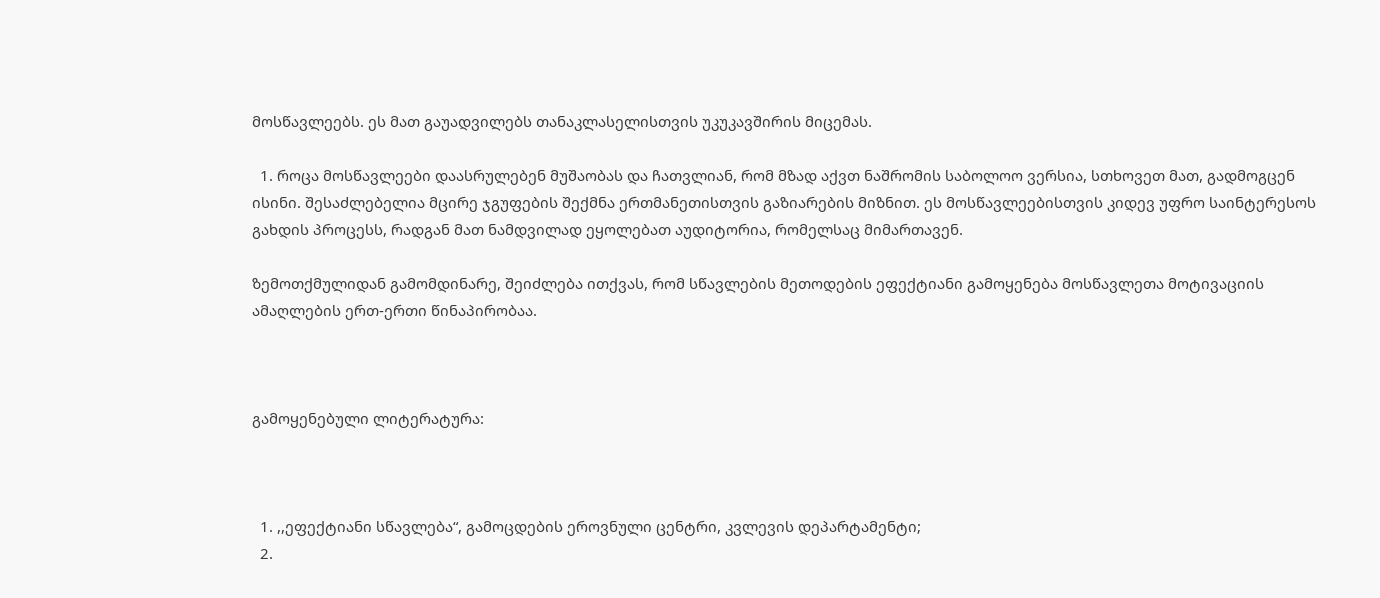მოსწავლეებს. ეს მათ გაუადვილებს თანაკლასელისთვის უკუკავშირის მიცემას.

  1. როცა მოსწავლეები დაასრულებენ მუშაობას და ჩათვლიან, რომ მზად აქვთ ნაშრომის საბოლოო ვერსია, სთხოვეთ მათ, გადმოგცენ ისინი. შესაძლებელია მცირე ჯგუფების შექმნა ერთმანეთისთვის გაზიარების მიზნით. ეს მოსწავლეებისთვის კიდევ უფრო საინტერესოს გახდის პროცესს, რადგან მათ ნამდვილად ეყოლებათ აუდიტორია, რომელსაც მიმართავენ.

ზემოთქმულიდან გამომდინარე, შეიძლება ითქვას, რომ სწავლების მეთოდების ეფექტიანი გამოყენება მოსწავლეთა მოტივაციის ამაღლების ერთ-ერთი წინაპირობაა.



გამოყენებული ლიტერატურა:



  1. ,,ეფექტიანი სწავლება“, გამოცდების ეროვნული ცენტრი, კვლევის დეპარტამენტი;
  2.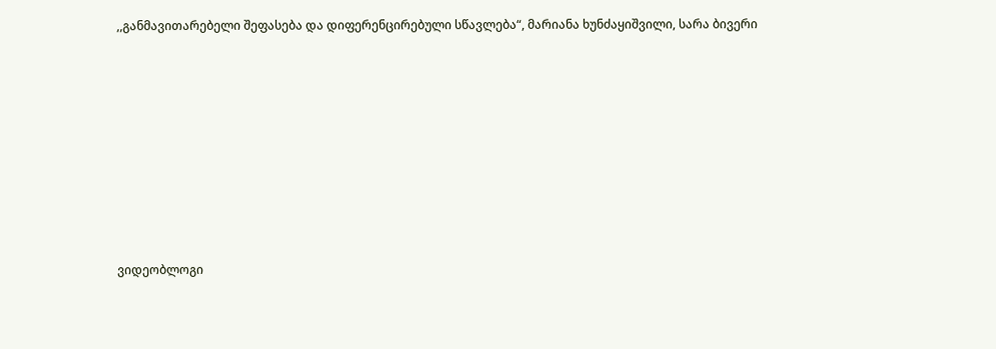,,განმავითარებელი შეფასება და დიფერენცირებული სწავლება“, მარიანა ხუნძაყიშვილი, სარა ბივერი









ვიდეობლოგი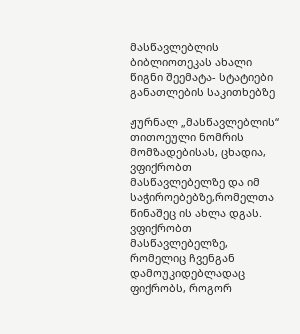მასწავლებლის ბიბლიოთეკას ახალი წიგნი შეემატა- სტატიები განათლების საკითხებზე

ჟურნალ „მასწავლებლის“ თითოეული ნომრის მომზადებისას, ცხადია, ვფიქრობთ მასწავლებელზე და იმ საჭიროებებზე,რომელთა წინაშეც ის ახლა დგას. ვფიქრობთ მასწავლებელზე, რომელიც ჩვენგან დამოუკიდებლადაც ფიქრობს, როგორ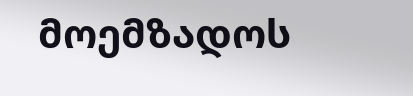მოემზადოს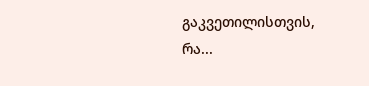გაკვეთილისთვის, რა...